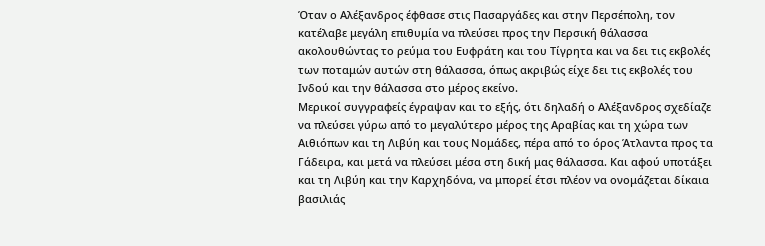Όταν ο Αλέξανδρος έφθασε στις Πασαργάδες και στην Περσέπολη, τον κατέλαβε μεγάλη επιθυμία να πλεύσει προς την Περσική θάλασσα ακολουθώντας το ρεύμα του Ευφράτη και του Τίγρητα και να δει τις εκβολές των ποταμών αυτών στη θάλασσα, όπως ακριβώς είχε δει τις εκβολές του Ινδού και την θάλασσα στο μέρος εκείνο.
Μερικοί συγγραφείς έγραψαν και το εξής, ότι δηλαδή ο Αλέξανδρος σχεδίαζε να πλεύσει γύρω από το μεγαλύτερο μέρος της Αραβίας και τη χώρα των Αιθιόπων και τη Λιβύη και τους Νομάδες, πέρα από το όρος Άτλαντα προς τα Γάδειρα, και μετά να πλεύσει μέσα στη δική μας θάλασσα. Και αφού υποτάξει και τη Λιβύη και την Καρχηδόνα, να μπορεί έτσι πλέον να ονομάζεται δίκαια βασιλιάς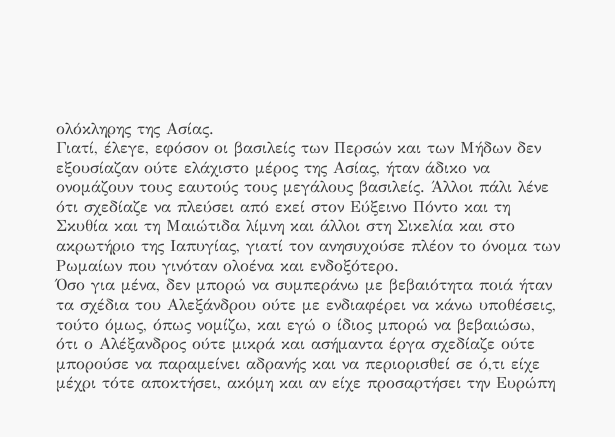ολόκληρης της Ασίας.
Γιατί, έλεγε, εφόσον οι βασιλείς των Περσών και των Μήδων δεν εξουσίαζαν ούτε ελάχιστο μέρος της Ασίας, ήταν άδικο να ονομάζουν τους εαυτούς τους μεγάλους βασιλείς. Άλλοι πάλι λένε ότι σχεδίαζε να πλεύσει από εκεί στον Εύξεινο Πόντο και τη Σκυθία και τη Μαιώτιδα λίμνη και άλλοι στη Σικελία και στο ακρωτήριο της Ιαπυγίας, γιατί τον ανησυχούσε πλέον το όνομα των Ρωμαίων που γινόταν ολοένα και ενδοξότερο.
Όσο για μένα, δεν μπορώ να συμπεράνω με βεβαιότητα ποιά ήταν τα σχέδια του Αλεξάνδρου ούτε με ενδιαφέρει να κάνω υποθέσεις, τούτο όμως, όπως νομίζω, και εγώ ο ίδιος μπορώ να βεβαιώσω, ότι ο Αλέξανδρος ούτε μικρά και ασήμαντα έργα σχεδίαζε ούτε μπορούσε να παραμείνει αδρανής και να περιορισθεί σε ό,τι είχε μέχρι τότε αποκτήσει, ακόμη και αν είχε προσαρτήσει την Ευρώπη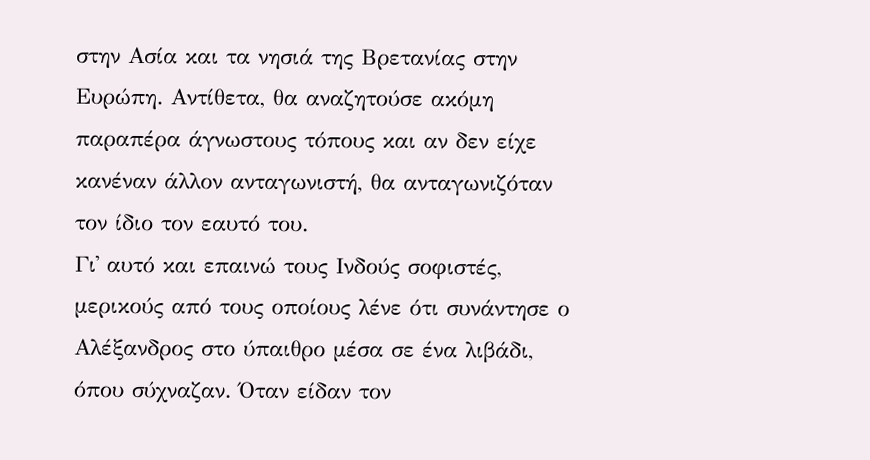στην Ασία και τα νησιά της Βρετανίας στην Ευρώπη. Αντίθετα, θα αναζητούσε ακόμη παραπέρα άγνωστους τόπους και αν δεν είχε κανέναν άλλον ανταγωνιστή, θα ανταγωνιζόταν τον ίδιο τον εαυτό του.
Γι᾽ αυτό και επαινώ τους Ινδούς σοφιστές, μερικούς από τους οποίους λένε ότι συνάντησε ο Αλέξανδρος στο ύπαιθρο μέσα σε ένα λιβάδι, όπου σύχναζαν. Όταν είδαν τον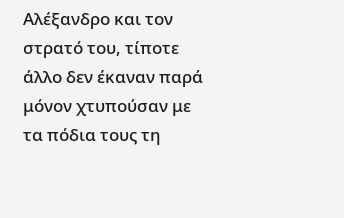Αλέξανδρο και τον στρατό του, τίποτε άλλο δεν έκαναν παρά μόνον χτυπούσαν με τα πόδια τους τη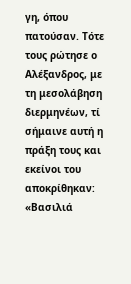γη, όπου πατούσαν. Τότε τους ρώτησε ο Αλέξανδρος, με τη μεσολάβηση διερμηνέων, τί σήμαινε αυτή η πράξη τους και εκείνοι του αποκρίθηκαν:
«Βασιλιά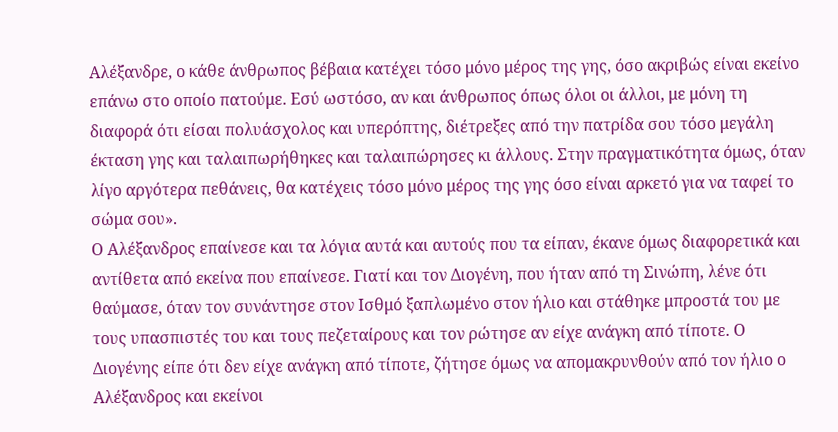Αλέξανδρε, ο κάθε άνθρωπος βέβαια κατέχει τόσο μόνο μέρος της γης, όσο ακριβώς είναι εκείνο επάνω στο οποίο πατούμε. Εσύ ωστόσο, αν και άνθρωπος όπως όλοι οι άλλοι, με μόνη τη διαφορά ότι είσαι πολυάσχολος και υπερόπτης, διέτρεξες από την πατρίδα σου τόσο μεγάλη έκταση γης και ταλαιπωρήθηκες και ταλαιπώρησες κι άλλους. Στην πραγματικότητα όμως, όταν λίγο αργότερα πεθάνεις, θα κατέχεις τόσο μόνο μέρος της γης όσο είναι αρκετό για να ταφεί το σώμα σου».
Ο Αλέξανδρος επαίνεσε και τα λόγια αυτά και αυτούς που τα είπαν, έκανε όμως διαφορετικά και αντίθετα από εκείνα που επαίνεσε. Γιατί και τον Διογένη, που ήταν από τη Σινώπη, λένε ότι θαύμασε, όταν τον συνάντησε στον Ισθμό ξαπλωμένο στον ήλιο και στάθηκε μπροστά του με τους υπασπιστές του και τους πεζεταίρους και τον ρώτησε αν είχε ανάγκη από τίποτε. Ο Διογένης είπε ότι δεν είχε ανάγκη από τίποτε, ζήτησε όμως να απομακρυνθούν από τον ήλιο ο Αλέξανδρος και εκείνοι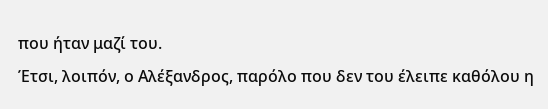που ήταν μαζί του.
Έτσι, λοιπόν, ο Αλέξανδρος, παρόλο που δεν του έλειπε καθόλου η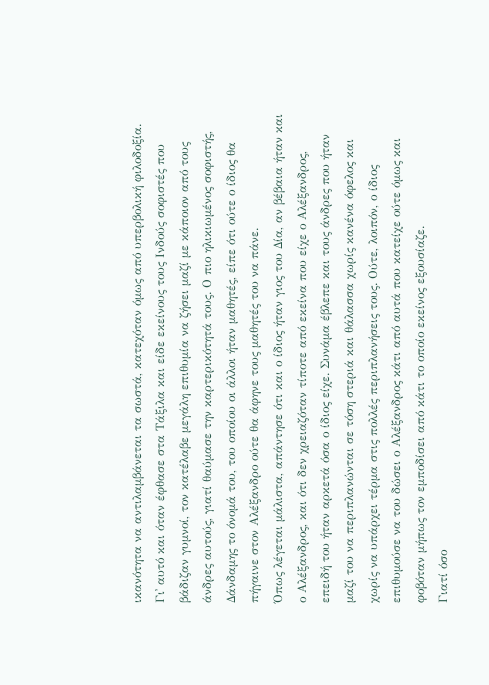ικανότητα να αντιλαμβάνεται τα σωστά, κατεχόταν όμως από υπερβολική φιλοδοξία. Γι᾽ αυτό και όταν έφθασε στα Τάξιλα και είδε εκείνους τους Ινδούς σοφιστές που βάδιζαν γυμνοί, τον κατέλαβε μεγάλη επιθυμία να ζήσει μαζί με κάποιον από τους άνδρες αυτούς, γιατί θαύμασε την καρτερικότητά τους. Ο πιο ηλικιωμένος σοφιστής, Δάνδαμης το όνομά του, του οποίου οι άλλοι ήταν μαθητές, είπε ότι ούτε ο ίδιος θα πήγαινε στον Αλέξανδρο ούτε θα άφηνε τους μαθητές του να πάνε.
Όπως λέγεται μάλιστα, απάντησε ότι και ο ίδιος ήταν γιος του Δία, αν βέβαια ήταν και ο Αλέξανδρος, και ότι δεν χρειαζόταν τίποτε από εκείνα που είχε ο Αλέξανδρος, επειδή του ήταν αρκετά όσα ο ίδιος είχε. Συνάμα έβλεπε και τους άνδρες που ήταν μαζί του να περιπλανώνται σε τόση στεριά και θάλασσα χωρίς κανένα όφελος και χωρίς να υπάρχει τέρμα στις πολλές περιπλανήσεις τους. Ούτε, λοιπόν, ο ίδιος επιθυμούσε να του δώσει ο Αλέξανδρος κάτι από αυτά που κατείχε ούτε όμως και φοβόταν μήπως τον εμποδίσει από κάτι το οποίο εκείνος εξουσίαζε.
Γιατί όσο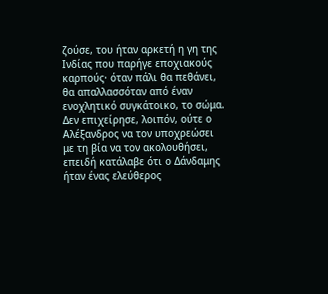ζούσε, του ήταν αρκετή η γη της Ινδίας που παρήγε εποχιακούς καρπούς· όταν πάλι θα πεθάνει, θα απαλλασσόταν από έναν ενοχλητικό συγκάτοικο, το σώμα. Δεν επιχείρησε, λοιπόν, ούτε ο Αλέξανδρος να τον υποχρεώσει με τη βία να τον ακολουθήσει, επειδή κατάλαβε ότι ο Δάνδαμης ήταν ένας ελεύθερος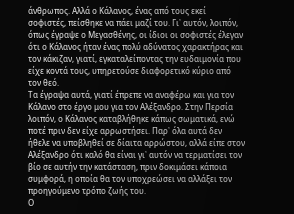άνθρωπος. Αλλά ο Κάλανος, ένας από τους εκεί σοφιστές, πείσθηκε να πάει μαζί του. Γι᾽ αυτόν, λοιπόν, όπως έγραψε ο Μεγασθένης, οι ίδιοι οι σοφιστές έλεγαν ότι ο Κάλανος ήταν ένας πολύ αδύνατος χαρακτήρας και τον κάκιζαν, γιατί, εγκαταλείποντας την ευδαιμονία που είχε κοντά τους, υπηρετούσε διαφορετικό κύριο από τον θεό.
Τα έγραψα αυτά, γιατί έπρεπε να αναφέρω και για τον Κάλανο στο έργο μου για τον Αλέξανδρο. Στην Περσία λοιπόν, ο Κάλανος καταβλήθηκε κάπως σωματικά, ενώ ποτέ πριν δεν είχε αρρωστήσει. Παρ᾽ όλα αυτά δεν ήθελε να υποβληθεί σε δίαιτα αρρώστου, αλλά είπε στον Αλέξανδρο ότι καλό θα είναι γι᾽ αυτόν να τερματίσει τον βίο σε αυτήν την κατάσταση, πριν δοκιμάσει κάποια συμφορά, η οποία θα τον υποχρεώσει να αλλάξει τον προηγούμενο τρόπο ζωής του.
Ο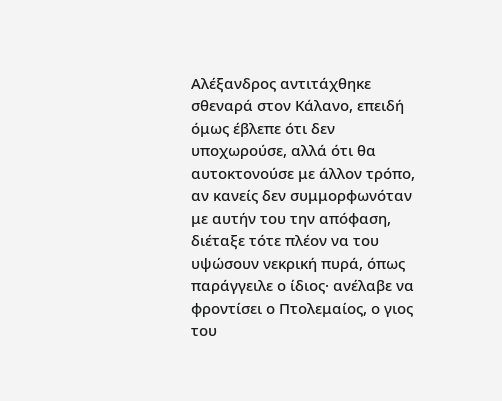Αλέξανδρος αντιτάχθηκε σθεναρά στον Κάλανο, επειδή όμως έβλεπε ότι δεν υποχωρούσε, αλλά ότι θα αυτοκτονούσε με άλλον τρόπο, αν κανείς δεν συμμορφωνόταν με αυτήν του την απόφαση, διέταξε τότε πλέον να του υψώσουν νεκρική πυρά, όπως παράγγειλε ο ίδιος· ανέλαβε να φροντίσει ο Πτολεμαίος, ο γιος του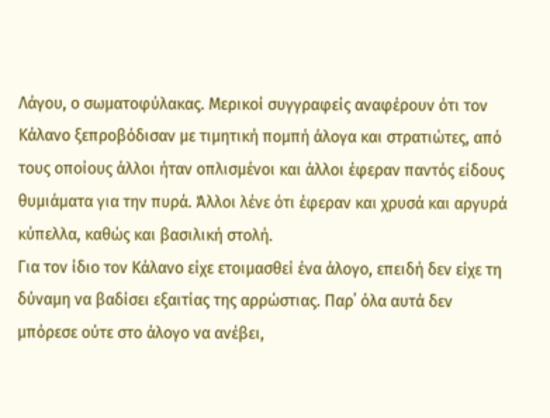Λάγου, ο σωματοφύλακας. Μερικοί συγγραφείς αναφέρουν ότι τον Κάλανο ξεπροβόδισαν με τιμητική πομπή άλογα και στρατιώτες, από τους οποίους άλλοι ήταν οπλισμένοι και άλλοι έφεραν παντός είδους θυμιάματα για την πυρά. Άλλοι λένε ότι έφεραν και χρυσά και αργυρά κύπελλα, καθώς και βασιλική στολή.
Για τον ίδιο τον Κάλανο είχε ετοιμασθεί ένα άλογο, επειδή δεν είχε τη δύναμη να βαδίσει εξαιτίας της αρρώστιας. Παρ᾽ όλα αυτά δεν μπόρεσε ούτε στο άλογο να ανέβει,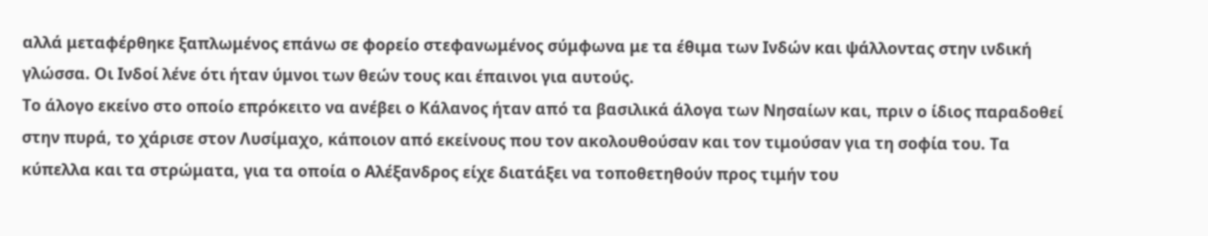αλλά μεταφέρθηκε ξαπλωμένος επάνω σε φορείο στεφανωμένος σύμφωνα με τα έθιμα των Ινδών και ψάλλοντας στην ινδική γλώσσα. Οι Ινδοί λένε ότι ήταν ύμνοι των θεών τους και έπαινοι για αυτούς.
Το άλογο εκείνο στο οποίο επρόκειτο να ανέβει ο Κάλανος ήταν από τα βασιλικά άλογα των Νησαίων και, πριν ο ίδιος παραδοθεί στην πυρά, το χάρισε στον Λυσίμαχο, κάποιον από εκείνους που τον ακολουθούσαν και τον τιμούσαν για τη σοφία του. Τα κύπελλα και τα στρώματα, για τα οποία ο Αλέξανδρος είχε διατάξει να τοποθετηθούν προς τιμήν του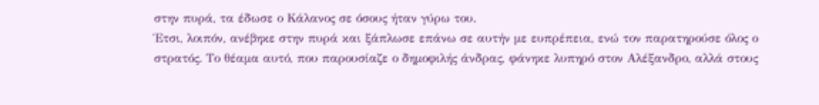στην πυρά, τα έδωσε ο Κάλανος σε όσους ήταν γύρω του.
Έτσι, λοιπόν, ανέβηκε στην πυρά και ξάπλωσε επάνω σε αυτήν με ευπρέπεια, ενώ τον παρατηρούσε όλος ο στρατός. Το θέαμα αυτό, που παρουσίαζε ο δημοφιλής άνδρας, φάνηκε λυπηρό στον Αλέξανδρο, αλλά στους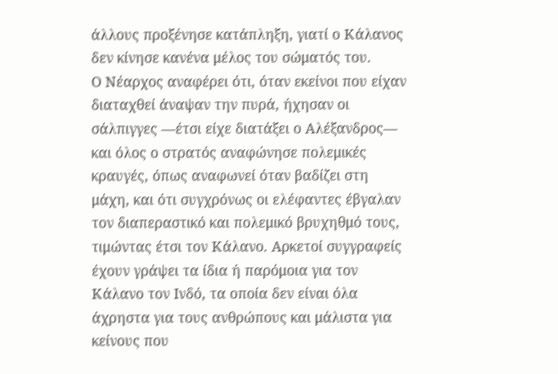άλλους προξένησε κατάπληξη, γιατί ο Κάλανος δεν κίνησε κανένα μέλος του σώματός του.
Ο Νέαρχος αναφέρει ότι, όταν εκείνοι που είχαν διαταχθεί άναψαν την πυρά, ήχησαν οι σάλπιγγες —έτσι είχε διατάξει ο Αλέξανδρος— και όλος ο στρατός αναφώνησε πολεμικές κραυγές, όπως αναφωνεί όταν βαδίζει στη μάχη, και ότι συγχρόνως οι ελέφαντες έβγαλαν τον διαπεραστικό και πολεμικό βρυχηθμό τους, τιμώντας έτσι τον Κάλανο. Αρκετοί συγγραφείς έχουν γράψει τα ίδια ή παρόμοια για τον Κάλανο τον Ινδό, τα οποία δεν είναι όλα άχρηστα για τους ανθρώπους και μάλιστα για κείνους που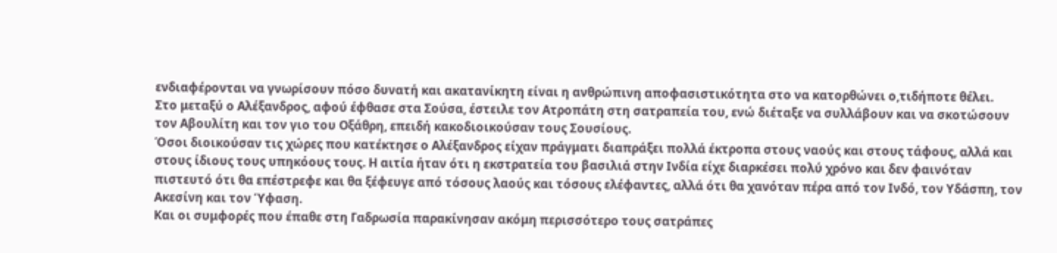ενδιαφέρονται να γνωρίσουν πόσο δυνατή και ακατανίκητη είναι η ανθρώπινη αποφασιστικότητα στο να κατορθώνει ο,τιδήποτε θέλει.
Στο μεταξύ ο Αλέξανδρος, αφού έφθασε στα Σούσα, έστειλε τον Ατροπάτη στη σατραπεία του, ενώ διέταξε να συλλάβουν και να σκοτώσουν τον Αβουλίτη και τον γιο του Οξάθρη, επειδή κακοδιοικούσαν τους Σουσίους.
Όσοι διοικούσαν τις χώρες που κατέκτησε ο Αλέξανδρος είχαν πράγματι διαπράξει πολλά έκτροπα στους ναούς και στους τάφους, αλλά και στους ίδιους τους υπηκόους τους. Η αιτία ήταν ότι η εκστρατεία του βασιλιά στην Ινδία είχε διαρκέσει πολύ χρόνο και δεν φαινόταν πιστευτό ότι θα επέστρεφε και θα ξέφευγε από τόσους λαούς και τόσους ελέφαντες, αλλά ότι θα χανόταν πέρα από τον Ινδό, τον Υδάσπη, τον Ακεσίνη και τον Ύφαση.
Και οι συμφορές που έπαθε στη Γαδρωσία παρακίνησαν ακόμη περισσότερο τους σατράπες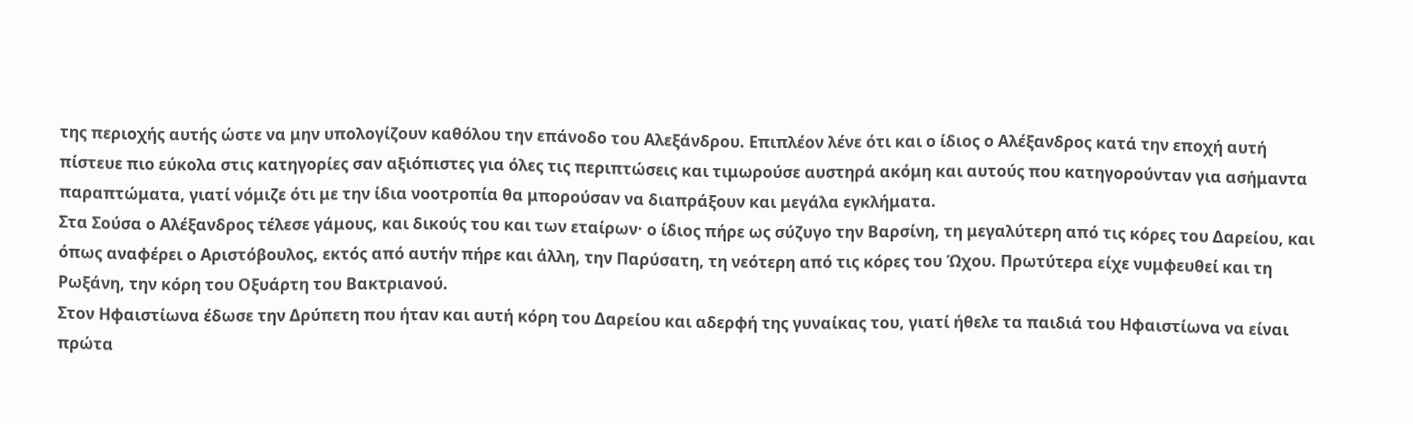της περιοχής αυτής ώστε να μην υπολογίζουν καθόλου την επάνοδο του Αλεξάνδρου. Επιπλέον λένε ότι και ο ίδιος ο Αλέξανδρος κατά την εποχή αυτή πίστευε πιο εύκολα στις κατηγορίες σαν αξιόπιστες για όλες τις περιπτώσεις και τιμωρούσε αυστηρά ακόμη και αυτούς που κατηγορούνταν για ασήμαντα παραπτώματα, γιατί νόμιζε ότι με την ίδια νοοτροπία θα μπορούσαν να διαπράξουν και μεγάλα εγκλήματα.
Στα Σούσα ο Αλέξανδρος τέλεσε γάμους, και δικούς του και των εταίρων· ο ίδιος πήρε ως σύζυγο την Βαρσίνη, τη μεγαλύτερη από τις κόρες του Δαρείου, και όπως αναφέρει ο Αριστόβουλος, εκτός από αυτήν πήρε και άλλη, την Παρύσατη, τη νεότερη από τις κόρες του Ώχου. Πρωτύτερα είχε νυμφευθεί και τη Ρωξάνη, την κόρη του Οξυάρτη του Βακτριανού.
Στον Ηφαιστίωνα έδωσε την Δρύπετη που ήταν και αυτή κόρη του Δαρείου και αδερφή της γυναίκας του, γιατί ήθελε τα παιδιά του Ηφαιστίωνα να είναι πρώτα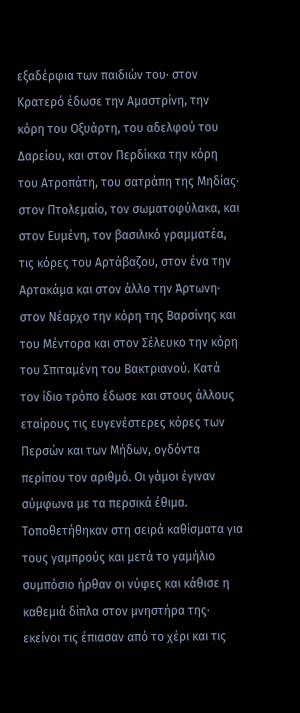εξαδέρφια των παιδιών του· στον Κρατερό έδωσε την Αμαστρίνη, την κόρη του Οξυάρτη, του αδελφού του Δαρείου, και στον Περδίκκα την κόρη του Ατροπάτη, του σατράπη της Μηδίας·
στον Πτολεμαίο, τον σωματοφύλακα, και στον Ευμένη, τον βασιλικό γραμματέα, τις κόρες του Αρτάβαζου, στον ένα την Αρτακάμα και στον άλλο την Άρτωνη· στον Νέαρχο την κόρη της Βαρσίνης και του Μέντορα και στον Σέλευκο την κόρη του Σπιταμένη του Βακτριανού. Κατά τον ίδιο τρόπο έδωσε και στους άλλους εταίρους τις ευγενέστερες κόρες των Περσών και των Μήδων, ογδόντα περίπου τον αριθμό. Οι γάμοι έγιναν σύμφωνα με τα περσικά έθιμα.
Τοποθετήθηκαν στη σειρά καθίσματα για τους γαμπρούς και μετά το γαμήλιο συμπόσιο ήρθαν οι νύφες και κάθισε η καθεμιά δίπλα στον μνηστήρα της· εκείνοι τις έπιασαν από το χέρι και τις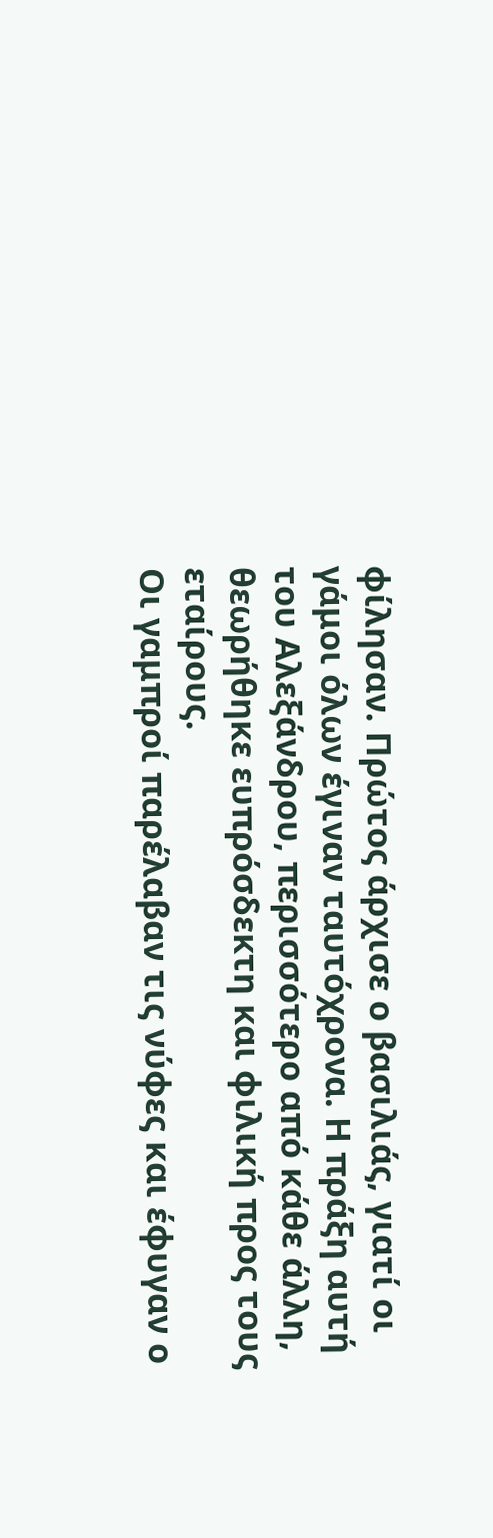φίλησαν. Πρώτος άρχισε ο βασιλιάς, γιατί οι γάμοι όλων έγιναν ταυτόχρονα. Η πράξη αυτή του Αλεξάνδρου, περισσότερο από κάθε άλλη, θεωρήθηκε ευπρόσδεκτη και φιλική προς τους εταίρους.
Οι γαμπροί παρέλαβαν τις νύφες και έφυγαν ο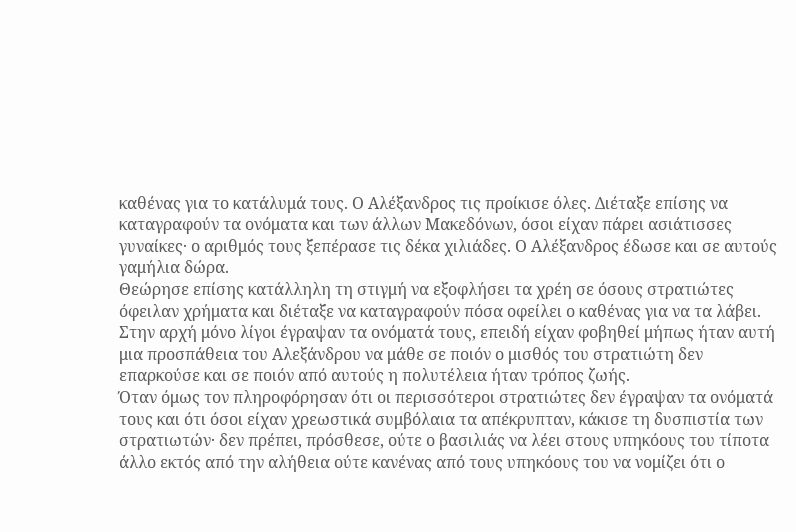καθένας για το κατάλυμά τους. Ο Αλέξανδρος τις προίκισε όλες. Διέταξε επίσης να καταγραφούν τα ονόματα και των άλλων Μακεδόνων, όσοι είχαν πάρει ασιάτισσες γυναίκες· ο αριθμός τους ξεπέρασε τις δέκα χιλιάδες. Ο Αλέξανδρος έδωσε και σε αυτούς γαμήλια δώρα.
Θεώρησε επίσης κατάλληλη τη στιγμή να εξοφλήσει τα χρέη σε όσους στρατιώτες όφειλαν χρήματα και διέταξε να καταγραφούν πόσα οφείλει ο καθένας για να τα λάβει. Στην αρχή μόνο λίγοι έγραψαν τα ονόματά τους, επειδή είχαν φοβηθεί μήπως ήταν αυτή μια προσπάθεια του Αλεξάνδρου να μάθε σε ποιόν ο μισθός του στρατιώτη δεν επαρκούσε και σε ποιόν από αυτούς η πολυτέλεια ήταν τρόπος ζωής.
Όταν όμως τον πληροφόρησαν ότι οι περισσότεροι στρατιώτες δεν έγραψαν τα ονόματά τους και ότι όσοι είχαν χρεωστικά συμβόλαια τα απέκρυπταν, κάκισε τη δυσπιστία των στρατιωτών· δεν πρέπει, πρόσθεσε, ούτε ο βασιλιάς να λέει στους υπηκόους του τίποτα άλλο εκτός από την αλήθεια ούτε κανένας από τους υπηκόους του να νομίζει ότι ο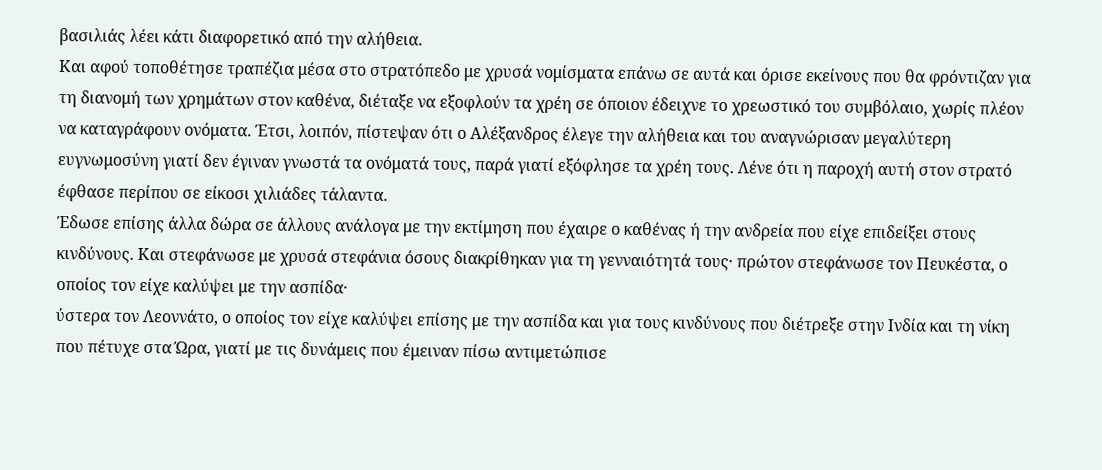βασιλιάς λέει κάτι διαφορετικό από την αλήθεια.
Και αφού τοποθέτησε τραπέζια μέσα στο στρατόπεδο με χρυσά νομίσματα επάνω σε αυτά και όρισε εκείνους που θα φρόντιζαν για τη διανομή των χρημάτων στον καθένα, διέταξε να εξοφλούν τα χρέη σε όποιον έδειχνε το χρεωστικό του συμβόλαιο, χωρίς πλέον να καταγράφουν ονόματα. Έτσι, λοιπόν, πίστεψαν ότι ο Αλέξανδρος έλεγε την αλήθεια και του αναγνώρισαν μεγαλύτερη ευγνωμοσύνη γιατί δεν έγιναν γνωστά τα ονόματά τους, παρά γιατί εξόφλησε τα χρέη τους. Λένε ότι η παροχή αυτή στον στρατό έφθασε περίπου σε είκοσι χιλιάδες τάλαντα.
Έδωσε επίσης άλλα δώρα σε άλλους ανάλογα με την εκτίμηση που έχαιρε ο καθένας ή την ανδρεία που είχε επιδείξει στους κινδύνους. Και στεφάνωσε με χρυσά στεφάνια όσους διακρίθηκαν για τη γενναιότητά τους· πρώτον στεφάνωσε τον Πευκέστα, ο οποίος τον είχε καλύψει με την ασπίδα·
ύστερα τον Λεοννάτο, ο οποίος τον είχε καλύψει επίσης με την ασπίδα και για τους κινδύνους που διέτρεξε στην Ινδία και τη νίκη που πέτυχε στα Ώρα, γιατί με τις δυνάμεις που έμειναν πίσω αντιμετώπισε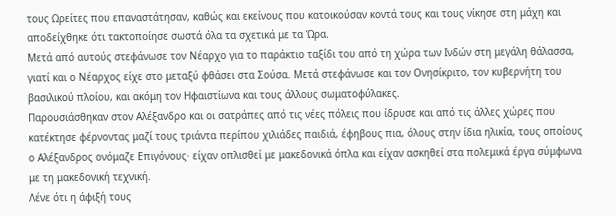τους Ωρείτες που επαναστάτησαν, καθώς και εκείνους που κατοικούσαν κοντά τους και τους νίκησε στη μάχη και αποδείχθηκε ότι τακτοποίησε σωστά όλα τα σχετικά με τα Ώρα.
Μετά από αυτούς στεφάνωσε τον Νέαρχο για το παράκτιο ταξίδι του από τη χώρα των Ινδών στη μεγάλη θάλασσα, γιατί και ο Νέαρχος είχε στο μεταξύ φθάσει στα Σούσα. Μετά στεφάνωσε και τον Ονησίκριτο, τον κυβερνήτη του βασιλικού πλοίου, και ακόμη τον Ηφαιστίωνα και τους άλλους σωματοφύλακες.
Παρουσιάσθηκαν στον Αλέξανδρο και οι σατράπες από τις νέες πόλεις που ίδρυσε και από τις άλλες χώρες που κατέκτησε φέρνοντας μαζί τους τριάντα περίπου χιλιάδες παιδιά, έφηβους πια, όλους στην ίδια ηλικία, τους οποίους ο Αλέξανδρος ονόμαζε Επιγόνους· είχαν οπλισθεί με μακεδονικά όπλα και είχαν ασκηθεί στα πολεμικά έργα σύμφωνα με τη μακεδονική τεχνική.
Λένε ότι η άφιξή τους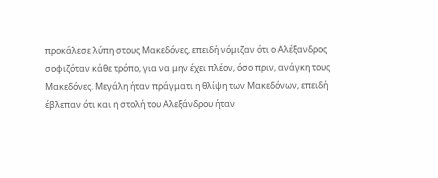προκάλεσε λύπη στους Μακεδόνες, επειδή νόμιζαν ότι ο Αλέξανδρος σοφιζόταν κάθε τρόπο, για να μην έχει πλέον, όσο πριν, ανάγκη τους Μακεδόνες. Μεγάλη ήταν πράγματι η θλίψη των Μακεδόνων, επειδή έβλεπαν ότι και η στολή του Αλεξάνδρου ήταν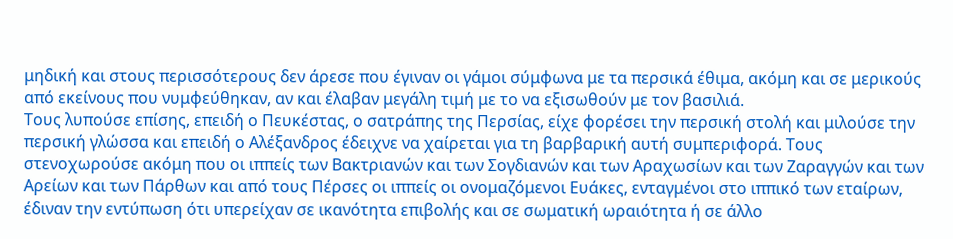μηδική και στους περισσότερους δεν άρεσε που έγιναν οι γάμοι σύμφωνα με τα περσικά έθιμα, ακόμη και σε μερικούς από εκείνους που νυμφεύθηκαν, αν και έλαβαν μεγάλη τιμή με το να εξισωθούν με τον βασιλιά.
Τους λυπούσε επίσης, επειδή ο Πευκέστας, ο σατράπης της Περσίας, είχε φορέσει την περσική στολή και μιλούσε την περσική γλώσσα και επειδή ο Αλέξανδρος έδειχνε να χαίρεται για τη βαρβαρική αυτή συμπεριφορά. Τους στενοχωρούσε ακόμη που οι ιππείς των Βακτριανών και των Σογδιανών και των Αραχωσίων και των Ζαραγγών και των Αρείων και των Πάρθων και από τους Πέρσες οι ιππείς οι ονομαζόμενοι Ευάκες, ενταγμένοι στο ιππικό των εταίρων, έδιναν την εντύπωση ότι υπερείχαν σε ικανότητα επιβολής και σε σωματική ωραιότητα ή σε άλλο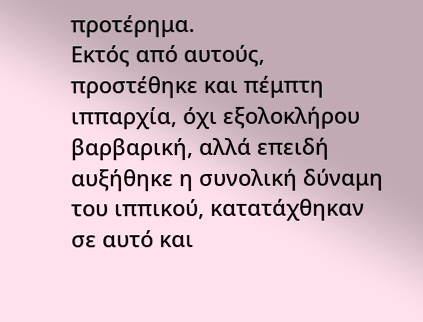προτέρημα.
Εκτός από αυτούς, προστέθηκε και πέμπτη ιππαρχία, όχι εξολοκλήρου βαρβαρική, αλλά επειδή αυξήθηκε η συνολική δύναμη του ιππικού, κατατάχθηκαν σε αυτό και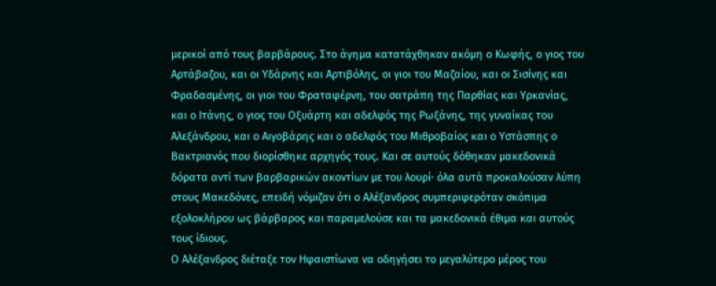μερικοί από τους βαρβάρους. Στο άγημα κατατάχθηκαν ακόμη ο Κωφής, ο γιος του Αρτάβαζου, και οι Υδάρνης και Αρτιβόλης, οι γιοι του Μαζαίου, και οι Σισίνης και Φραδασμένης, οι γιοι του Φραταφέρνη, του σατράπη της Παρθίας και Υρκανίας,
και ο Ιτάνης, ο γιος του Οξυάρτη και αδελφός της Ρωξάνης, της γυναίκας του Αλεξάνδρου, και ο Αιγοβάρης και ο αδελφός του Μιθροβαίος και ο Υστάσπης ο Βακτριανός που διορίσθηκε αρχηγός τους. Και σε αυτούς δόθηκαν μακεδονικά δόρατα αντί των βαρβαρικών ακοντίων με του λουρί· όλα αυτά προκαλούσαν λύπη στους Μακεδόνες, επειδή νόμιζαν ότι ο Αλέξανδρος συμπεριφερόταν σκόπιμα εξολοκλήρου ως βάρβαρος και παραμελούσε και τα μακεδονικά έθιμα και αυτούς τους ίδιους.
Ο Αλέξανδρος διέταξε τον Ηφαιστίωνα να οδηγήσει το μεγαλύτερο μέρος του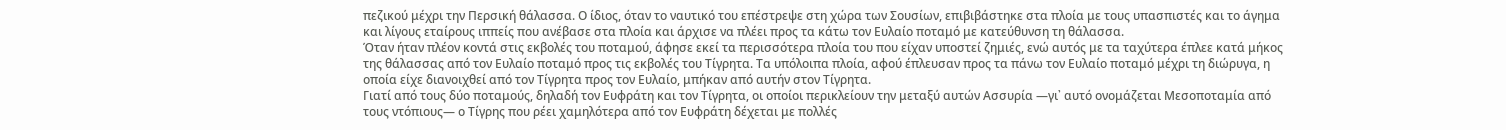πεζικού μέχρι την Περσική θάλασσα. Ο ίδιος, όταν το ναυτικό του επέστρεψε στη χώρα των Σουσίων, επιβιβάστηκε στα πλοία με τους υπασπιστές και το άγημα και λίγους εταίρους ιππείς που ανέβασε στα πλοία και άρχισε να πλέει προς τα κάτω τον Ευλαίο ποταμό με κατεύθυνση τη θάλασσα.
Όταν ήταν πλέον κοντά στις εκβολές του ποταμού, άφησε εκεί τα περισσότερα πλοία του που είχαν υποστεί ζημιές, ενώ αυτός με τα ταχύτερα έπλεε κατά μήκος της θάλασσας από τον Ευλαίο ποταμό προς τις εκβολές του Τίγρητα. Τα υπόλοιπα πλοία, αφού έπλευσαν προς τα πάνω τον Ευλαίο ποταμό μέχρι τη διώρυγα, η οποία είχε διανοιχθεί από τον Τίγρητα προς τον Ευλαίο, μπήκαν από αυτήν στον Τίγρητα.
Γιατί από τους δύο ποταμούς, δηλαδή τον Ευφράτη και τον Τίγρητα, οι οποίοι περικλείουν την μεταξύ αυτών Ασσυρία —γι᾽ αυτό ονομάζεται Μεσοποταμία από τους ντόπιους— ο Τίγρης που ρέει χαμηλότερα από τον Ευφράτη δέχεται με πολλές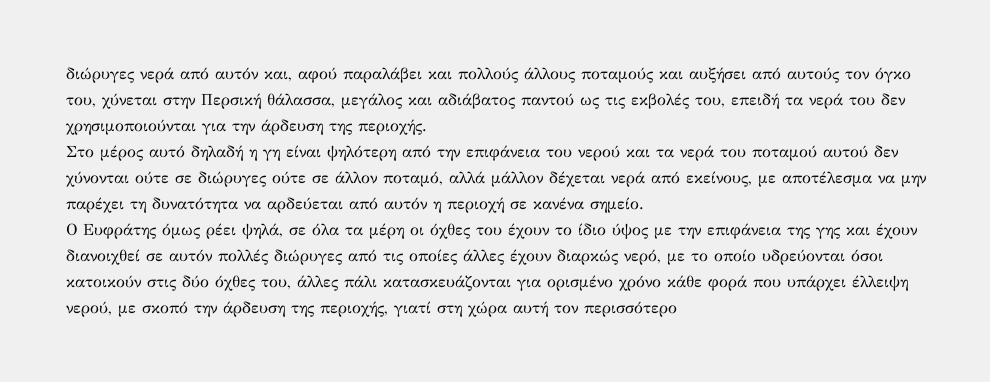διώρυγες νερά από αυτόν και, αφού παραλάβει και πολλούς άλλους ποταμούς και αυξήσει από αυτούς τον όγκο του, χύνεται στην Περσική θάλασσα, μεγάλος και αδιάβατος παντού ως τις εκβολές του, επειδή τα νερά του δεν χρησιμοποιούνται για την άρδευση της περιοχής.
Στο μέρος αυτό δηλαδή η γη είναι ψηλότερη από την επιφάνεια του νερού και τα νερά του ποταμού αυτού δεν χύνονται ούτε σε διώρυγες ούτε σε άλλον ποταμό, αλλά μάλλον δέχεται νερά από εκείνους, με αποτέλεσμα να μην παρέχει τη δυνατότητα να αρδεύεται από αυτόν η περιοχή σε κανένα σημείο.
Ο Ευφράτης όμως ρέει ψηλά, σε όλα τα μέρη οι όχθες του έχουν το ίδιο ύψος με την επιφάνεια της γης και έχουν διανοιχθεί σε αυτόν πολλές διώρυγες από τις οποίες άλλες έχουν διαρκώς νερό, με το οποίο υδρεύονται όσοι κατοικούν στις δύο όχθες του, άλλες πάλι κατασκευάζονται για ορισμένο χρόνο κάθε φορά που υπάρχει έλλειψη νερού, με σκοπό την άρδευση της περιοχής, γιατί στη χώρα αυτή τον περισσότερο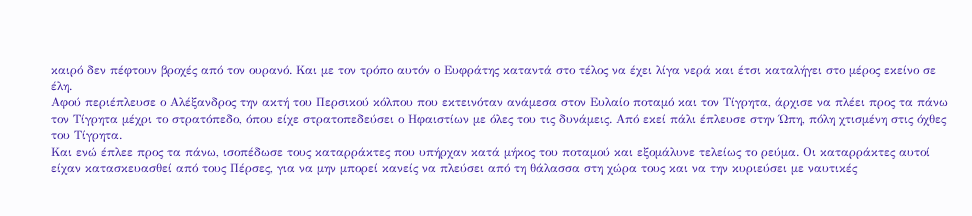καιρό δεν πέφτουν βροχές από τον ουρανό. Και με τον τρόπο αυτόν ο Ευφράτης καταντά στο τέλος να έχει λίγα νερά και έτσι καταλήγει στο μέρος εκείνο σε έλη.
Αφού περιέπλευσε ο Αλέξανδρος την ακτή του Περσικού κόλπου που εκτεινόταν ανάμεσα στον Ευλαίο ποταμό και τον Τίγρητα, άρχισε να πλέει προς τα πάνω τον Τίγρητα μέχρι το στρατόπεδο, όπου είχε στρατοπεδεύσει ο Ηφαιστίων με όλες του τις δυνάμεις. Από εκεί πάλι έπλευσε στην Ώπη, πόλη χτισμένη στις όχθες του Τίγρητα.
Και ενώ έπλεε προς τα πάνω, ισοπέδωσε τους καταρράκτες που υπήρχαν κατά μήκος του ποταμού και εξομάλυνε τελείως το ρεύμα. Οι καταρράκτες αυτοί είχαν κατασκευασθεί από τους Πέρσες, για να μην μπορεί κανείς να πλεύσει από τη θάλασσα στη χώρα τους και να την κυριεύσει με ναυτικές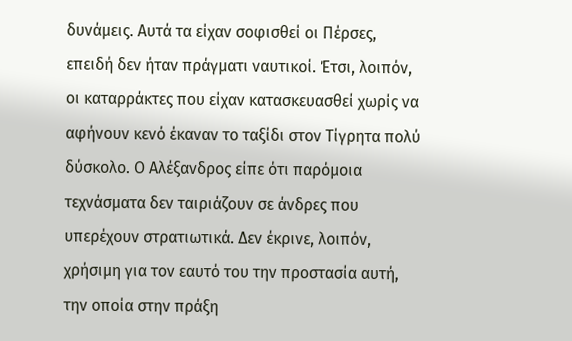δυνάμεις. Αυτά τα είχαν σοφισθεί οι Πέρσες, επειδή δεν ήταν πράγματι ναυτικοί. Έτσι, λοιπόν, οι καταρράκτες που είχαν κατασκευασθεί χωρίς να αφήνουν κενό έκαναν το ταξίδι στον Τίγρητα πολύ δύσκολο. Ο Αλέξανδρος είπε ότι παρόμοια τεχνάσματα δεν ταιριάζουν σε άνδρες που υπερέχουν στρατιωτικά. Δεν έκρινε, λοιπόν, χρήσιμη για τον εαυτό του την προστασία αυτή, την οποία στην πράξη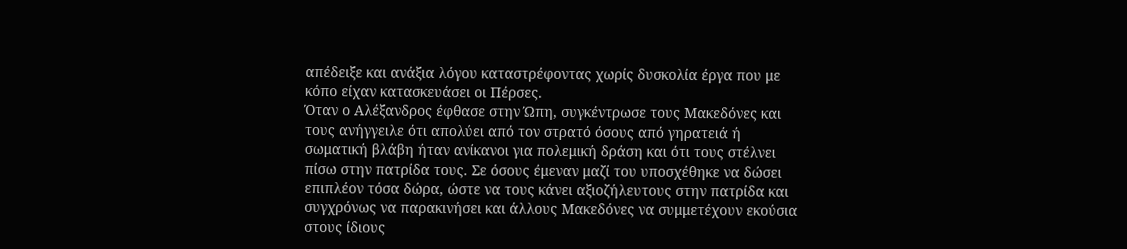απέδειξε και ανάξια λόγου καταστρέφοντας χωρίς δυσκολία έργα που με κόπο είχαν κατασκευάσει οι Πέρσες.
Όταν ο Αλέξανδρος έφθασε στην Ώπη, συγκέντρωσε τους Μακεδόνες και τους ανήγγειλε ότι απολύει από τον στρατό όσους από γηρατειά ή σωματική βλάβη ήταν ανίκανοι για πολεμική δράση και ότι τους στέλνει πίσω στην πατρίδα τους. Σε όσους έμεναν μαζί του υποσχέθηκε να δώσει επιπλέον τόσα δώρα, ώστε να τους κάνει αξιοζήλευτους στην πατρίδα και συγχρόνως να παρακινήσει και άλλους Μακεδόνες να συμμετέχουν εκούσια στους ίδιους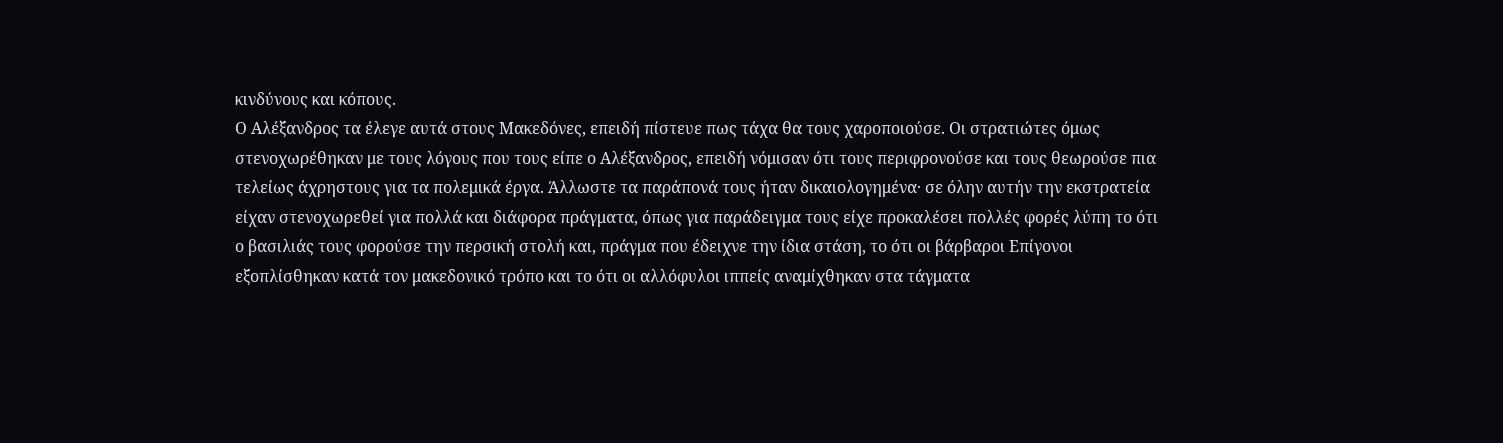κινδύνους και κόπους.
Ο Αλέξανδρος τα έλεγε αυτά στους Μακεδόνες, επειδή πίστευε πως τάχα θα τους χαροποιούσε. Οι στρατιώτες όμως στενοχωρέθηκαν με τους λόγους που τους είπε ο Αλέξανδρος, επειδή νόμισαν ότι τους περιφρονούσε και τους θεωρούσε πια τελείως άχρηστους για τα πολεμικά έργα. Άλλωστε τα παράπονά τους ήταν δικαιολογημένα· σε όλην αυτήν την εκστρατεία είχαν στενοχωρεθεί για πολλά και διάφορα πράγματα, όπως για παράδειγμα τους είχε προκαλέσει πολλές φορές λύπη το ότι ο βασιλιάς τους φορούσε την περσική στολή και, πράγμα που έδειχνε την ίδια στάση, το ότι οι βάρβαροι Επίγονοι εξοπλίσθηκαν κατά τον μακεδονικό τρόπο και το ότι οι αλλόφυλοι ιππείς αναμίχθηκαν στα τάγματα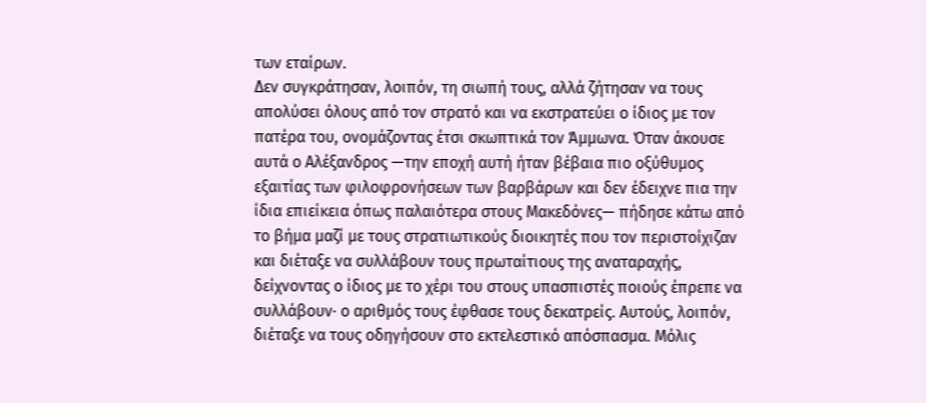των εταίρων.
Δεν συγκράτησαν, λοιπόν, τη σιωπή τους, αλλά ζήτησαν να τους απολύσει όλους από τον στρατό και να εκστρατεύει ο ίδιος με τον πατέρα του, ονομάζοντας έτσι σκωπτικά τον Άμμωνα. Όταν άκουσε αυτά ο Αλέξανδρος —την εποχή αυτή ήταν βέβαια πιο οξύθυμος εξαιτίας των φιλοφρονήσεων των βαρβάρων και δεν έδειχνε πια την ίδια επιείκεια όπως παλαιότερα στους Μακεδόνες— πήδησε κάτω από το βήμα μαζί με τους στρατιωτικούς διοικητές που τον περιστοίχιζαν και διέταξε να συλλάβουν τους πρωταίτιους της αναταραχής, δείχνοντας ο ίδιος με το χέρι του στους υπασπιστές ποιούς έπρεπε να συλλάβουν· ο αριθμός τους έφθασε τους δεκατρείς. Αυτούς, λοιπόν, διέταξε να τους οδηγήσουν στο εκτελεστικό απόσπασμα. Μόλις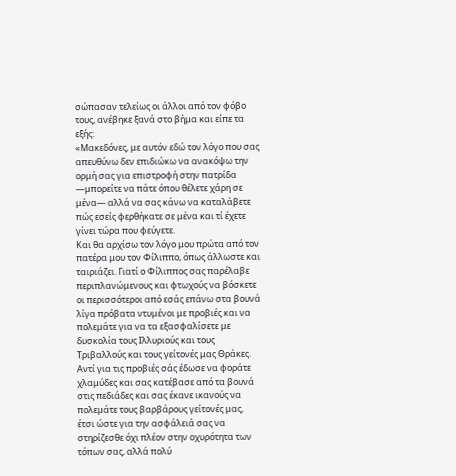σώπασαν τελείως οι άλλοι από τον φόβο τους, ανέβηκε ξανά στο βήμα και είπε τα εξής:
«Μακεδόνες, με αυτόν εδώ τον λόγο που σας απευθύνω δεν επιδιώκω να ανακόψω την ορμή σας για επιστροφή στην πατρίδα —μπορείτε να πάτε όπου θέλετε χάρη σε μένα— αλλά να σας κάνω να καταλάβετε πώς εσείς φερθήκατε σε μένα και τί έχετε γίνει τώρα που φεύγετε.
Και θα αρχίσω τον λόγο μου πρώτα από τον πατέρα μου τον Φίλιππο, όπως άλλωστε και ταιριάζει. Γιατί ο Φίλιππος σας παρέλαβε περιπλανώμενους και φτωχούς να βόσκετε οι περισσότεροι από εσάς επάνω στα βουνά λίγα πρόβατα ντυμένοι με προβιές και να πολεμάτε για να τα εξασφαλίσετε με δυσκολία τους Ιλλυριούς και τους Τριβαλλούς και τους γείτονές μας Θράκες. Αντί για τις προβιές σάς έδωσε να φοράτε χλαμύδες και σας κατέβασε από τα βουνά στις πεδιάδες και σας έκανε ικανούς να πολεμάτε τους βαρβάρους γείτονές μας, έτσι ώστε για την ασφάλειά σας να στηρίζεσθε όχι πλέον στην οχυρότητα των τόπων σας, αλλά πολύ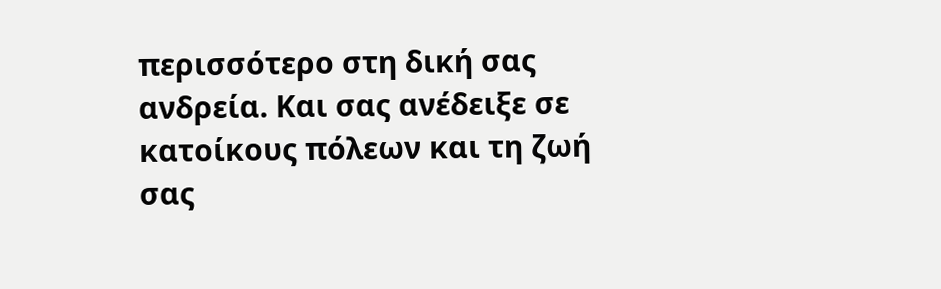περισσότερο στη δική σας ανδρεία. Και σας ανέδειξε σε κατοίκους πόλεων και τη ζωή σας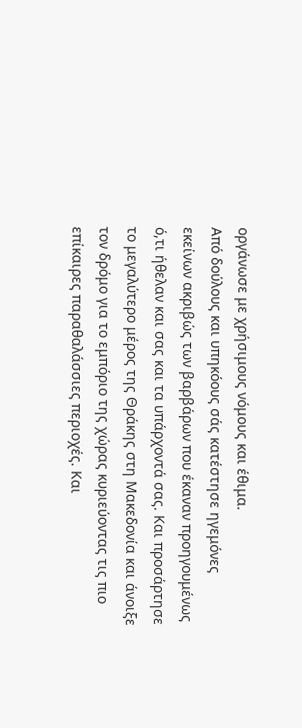οργάνωσε με χρήσιμους νόμους και έθιμα.
Από δούλους και υπηκόους σάς κατέστησε ηγεμόνες εκείνων ακριβώς των βαρβάρων που έκαναν προηγουμένως ό,τι ήθελαν και σας και τα υπάρχοντά σας. Και προσάρτησε το μεγαλύτερο μέρος της Θράκης στη Μακεδονία και άνοιξε τον δρόμο για το εμπόριο της χώρας κυριεύοντας τις πιο επίκαιρες παραθαλάσσιες περιοχές. Και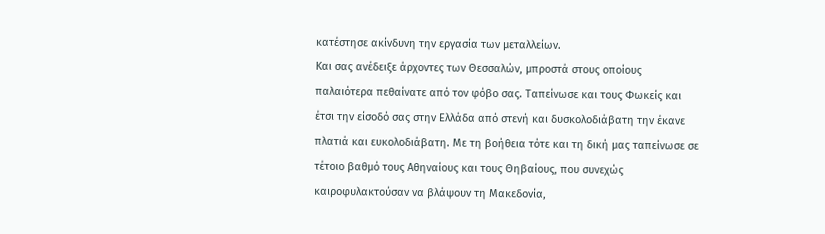κατέστησε ακίνδυνη την εργασία των μεταλλείων.
Και σας ανέδειξε άρχοντες των Θεσσαλών, μπροστά στους οποίους παλαιότερα πεθαίνατε από τον φόβο σας. Ταπείνωσε και τους Φωκείς και έτσι την είσοδό σας στην Ελλάδα από στενή και δυσκολοδιάβατη την έκανε πλατιά και ευκολοδιάβατη. Με τη βοήθεια τότε και τη δική μας ταπείνωσε σε τέτοιο βαθμό τους Αθηναίους και τους Θηβαίους, που συνεχώς καιροφυλακτούσαν να βλάψουν τη Μακεδονία,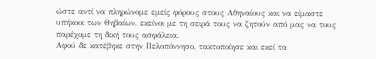ώστε αντί να πληρώνομε εμείς φόρους στους Αθηναίους και να είμαστε υπήκοοι των Θηβαίων, εκείνοι με τη σειρά τους να ζητούν από μας να τους παρέχομε τη δική τους ασφάλεια.
Αφού δε κατέβηκε στην Πελοπόννησο, τακτοποίησε και εκεί τα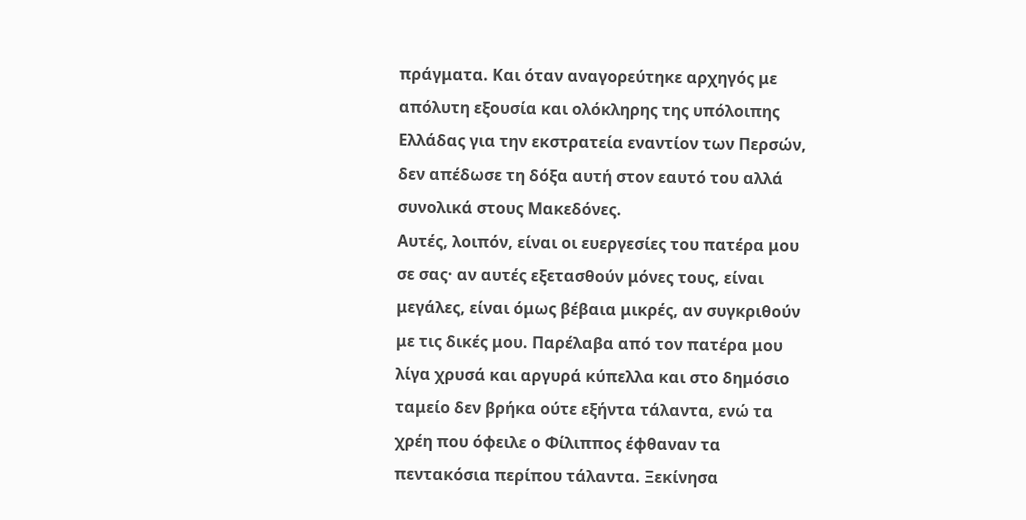πράγματα. Και όταν αναγορεύτηκε αρχηγός με απόλυτη εξουσία και ολόκληρης της υπόλοιπης Ελλάδας για την εκστρατεία εναντίον των Περσών, δεν απέδωσε τη δόξα αυτή στον εαυτό του αλλά συνολικά στους Μακεδόνες.
Αυτές, λοιπόν, είναι οι ευεργεσίες του πατέρα μου σε σας· αν αυτές εξετασθούν μόνες τους, είναι μεγάλες, είναι όμως βέβαια μικρές, αν συγκριθούν με τις δικές μου. Παρέλαβα από τον πατέρα μου λίγα χρυσά και αργυρά κύπελλα και στο δημόσιο ταμείο δεν βρήκα ούτε εξήντα τάλαντα, ενώ τα χρέη που όφειλε ο Φίλιππος έφθαναν τα πεντακόσια περίπου τάλαντα. Ξεκίνησα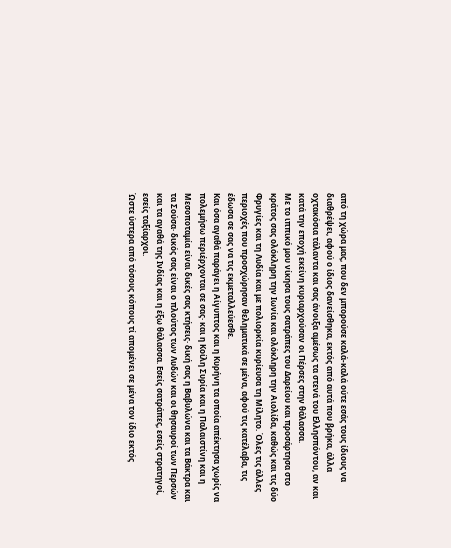από τη χώρα μας, που δεν μπορούσε καλά-καλά ούτε εσάς τους ίδιους να διαθρέψει, αφού ο ίδιος δανείσθηκα, εκτός από αυτά που βρήκα, άλλα οχτακόσια τάλαντα και σας άνοιξα αμέσως τα στενά του Ελλησπόντου, αν και κατά την εποχή εκείνη κυριαρχούσαν οι Πέρσες στην θάλασσα.
Με το ιππικό μου νίκησα τους σατράπες του Δαρείου και προσάρτησα στο κράτος σας ολόκληρη την Ιωνία και ολόκληρη την Αιολίδα, καθώς και τις δύο Φρυγίες και τη Λυδία και με πολιορκία κυρίευσα τη Μίλητο. Όλες τις άλλες περιοχές που προσχώρησαν θεληματικά σε μένα, αφού τις κατέλαβα, τις έδωσα σε σας να τις εκμεταλλεύεσθε.
Και όσα αγαθά παράγει η Αίγυπτος και η Κυρήνη τα οποία απέκτησα χωρίς να πολεμήσω περιέρχονται σε σας· και η Κοίλη Συρία και η Παλαιστίνη και η Μεσοποταμία είναι δικές σας κτήσεις· δική σας η Βαβυλώνα και τα Βάκτρα και τα Σούσα· δικός σας είναι ο πλούτος των Λυδών και οι θησαυροί των Περσών και τα αγαθά της Ινδίας και η έξω θάλασσα. Εσείς σατράπες, εσείς στρατηγοί, εσείς ταξίαρχοι.
Ώστε ύστερα από τόσους κόπους τί απομένει σε μένα τον ίδιο εκτός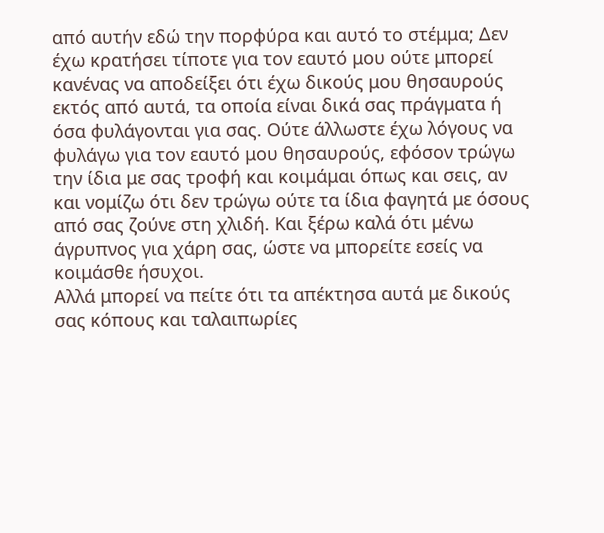από αυτήν εδώ την πορφύρα και αυτό το στέμμα; Δεν έχω κρατήσει τίποτε για τον εαυτό μου ούτε μπορεί κανένας να αποδείξει ότι έχω δικούς μου θησαυρούς εκτός από αυτά, τα οποία είναι δικά σας πράγματα ή όσα φυλάγονται για σας. Ούτε άλλωστε έχω λόγους να φυλάγω για τον εαυτό μου θησαυρούς, εφόσον τρώγω την ίδια με σας τροφή και κοιμάμαι όπως και σεις, αν και νομίζω ότι δεν τρώγω ούτε τα ίδια φαγητά με όσους από σας ζούνε στη χλιδή. Και ξέρω καλά ότι μένω άγρυπνος για χάρη σας, ώστε να μπορείτε εσείς να κοιμάσθε ήσυχοι.
Αλλά μπορεί να πείτε ότι τα απέκτησα αυτά με δικούς σας κόπους και ταλαιπωρίες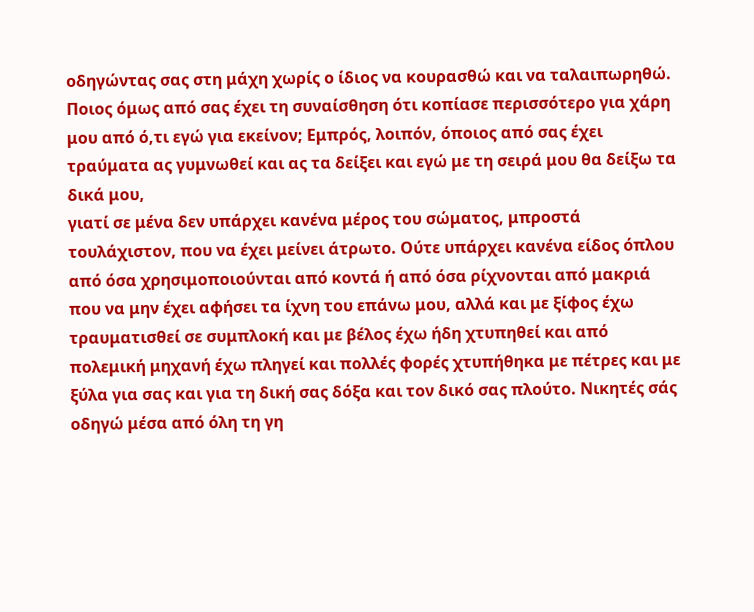οδηγώντας σας στη μάχη χωρίς ο ίδιος να κουρασθώ και να ταλαιπωρηθώ. Ποιος όμως από σας έχει τη συναίσθηση ότι κοπίασε περισσότερο για χάρη μου από ό,τι εγώ για εκείνον; Εμπρός, λοιπόν, όποιος από σας έχει τραύματα ας γυμνωθεί και ας τα δείξει και εγώ με τη σειρά μου θα δείξω τα δικά μου,
γιατί σε μένα δεν υπάρχει κανένα μέρος του σώματος, μπροστά τουλάχιστον, που να έχει μείνει άτρωτο. Ούτε υπάρχει κανένα είδος όπλου από όσα χρησιμοποιούνται από κοντά ή από όσα ρίχνονται από μακριά που να μην έχει αφήσει τα ίχνη του επάνω μου, αλλά και με ξίφος έχω τραυματισθεί σε συμπλοκή και με βέλος έχω ήδη χτυπηθεί και από πολεμική μηχανή έχω πληγεί και πολλές φορές χτυπήθηκα με πέτρες και με ξύλα για σας και για τη δική σας δόξα και τον δικό σας πλούτο. Νικητές σάς οδηγώ μέσα από όλη τη γη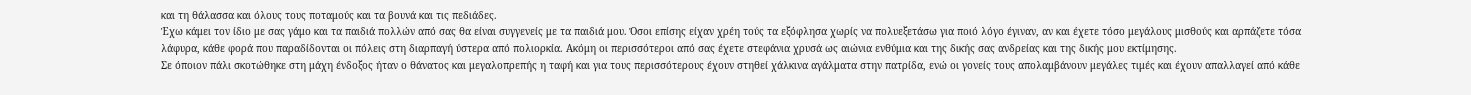και τη θάλασσα και όλους τους ποταμούς και τα βουνά και τις πεδιάδες.
Έχω κάμει τον ίδιο με σας γάμο και τα παιδιά πολλών από σας θα είναι συγγενείς με τα παιδιά μου. Όσοι επίσης είχαν χρέη τούς τα εξόφλησα χωρίς να πολυεξετάσω για ποιό λόγο έγιναν, αν και έχετε τόσο μεγάλους μισθούς και αρπάζετε τόσα λάφυρα, κάθε φορά που παραδίδονται οι πόλεις στη διαρπαγή ύστερα από πολιορκία. Ακόμη οι περισσότεροι από σας έχετε στεφάνια χρυσά ως αιώνια ενθύμια και της δικής σας ανδρείας και της δικής μου εκτίμησης.
Σε όποιον πάλι σκοτώθηκε στη μάχη ένδοξος ήταν ο θάνατος και μεγαλοπρεπής η ταφή και για τους περισσότερους έχουν στηθεί χάλκινα αγάλματα στην πατρίδα, ενώ οι γονείς τους απολαμβάνουν μεγάλες τιμές και έχουν απαλλαγεί από κάθε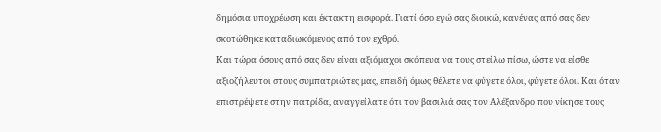δημόσια υποχρέωση και έκτακτη εισφορά. Γιατί όσο εγώ σας διοικώ, κανένας από σας δεν σκοτώθηκε καταδιωκόμενος από τον εχθρό.
Και τώρα όσους από σας δεν είναι αξιόμαχοι σκόπευα να τους στείλω πίσω, ώστε να είσθε αξιοζήλευτοι στους συμπατριώτες μας, επειδή όμως θέλετε να φύγετε όλοι, φύγετε όλοι. Και όταν επιστρέψετε στην πατρίδα, αναγγείλατε ότι τον βασιλιά σας τον Αλέξανδρο που νίκησε τους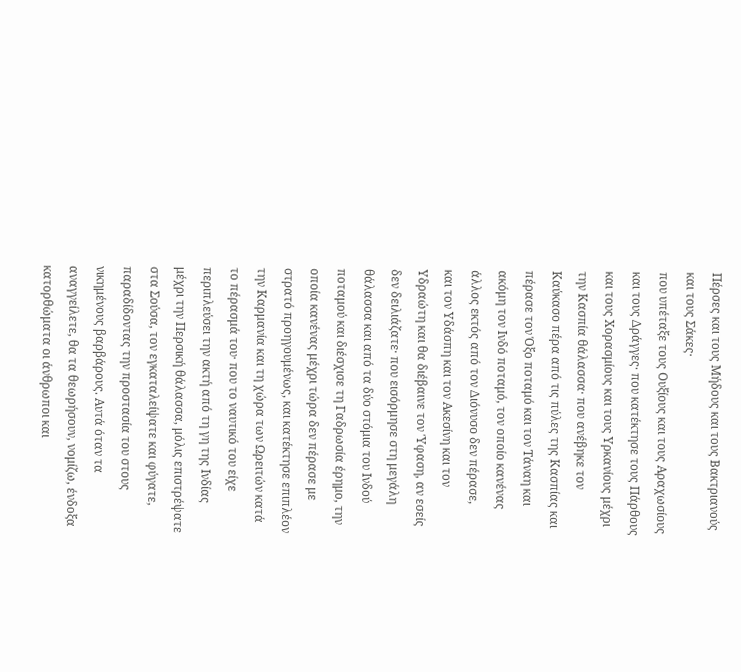Πέρσες και τους Μήδους και τους Βακτριανούς και τους Σάκες·
που υπέταξε τους Ουξίους και τους Αραχωσίους και τους Δράγγες· που κατέκτησε τους Πάρθους και τους Χορασμίους και τους Υρκανίους μέχρι την Κασπία θάλασσα· που ανέβηκε τον Καύκασο πέρα από τις πύλες της Κασπίας και πέρασε τον Όξο ποταμό και τον Τάναη και ακόμη τον Ινδό ποταμό, τον οποίο κανένας άλλος εκτός από τον Διόνυσο δεν πέρασε,
και τον Υδάσπη και τον Ακεσίνη και τον Υδραώτη και θα διέβαινε τον Ύφαση, αν εσείς δεν δειλιάζατε· που εισόρμησε στη μεγάλη θάλασσα και από τα δύο στόμια του Ινδού ποταμού και διέσχισε τη Γαδρωσία έρημο, την οποία κανένας μέχρι τώρα δεν πέρασε με στρατό προηγουμένως, και κατέκτησε επιπλέον την Καρμανία και τη χώρα των Ωρειτών κατά το πέρασμά του· που το ναυτικό του είχε περιπλεύσει την ακτή από τη γη της Ινδίας μέχρι την Περσική θάλασσα, μόλις επιστρέψατε στα Σούσα, τον εγκαταλείψατε και φύγατε, παραδίδοντας την προστασία του στους νικημένους βαρβάρους. Αυτά όταν τα αναγγείλετε, θα τα θεωρήσουν, νομίζω, ένδοξα κατορθώματα οι άνθρωποι και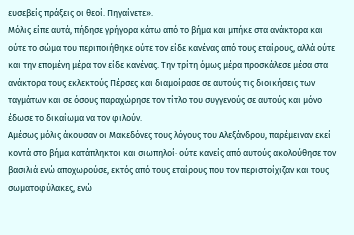ευσεβείς πράξεις οι θεοί. Πηγαίνετε».
Μόλις είπε αυτά, πήδησε γρήγορα κάτω από το βήμα και μπήκε στα ανάκτορα και ούτε το σώμα του περιποιήθηκε ούτε τον είδε κανένας από τους εταίρους, αλλά ούτε και την επομένη μέρα τον είδε κανένας. Την τρίτη όμως μέρα προσκάλεσε μέσα στα ανάκτορα τους εκλεκτούς Πέρσες και διαμοίρασε σε αυτούς τις διοικήσεις των ταγμάτων και σε όσους παραχώρησε τον τίτλο του συγγενούς σε αυτούς και μόνο έδωσε το δικαίωμα να τον φιλούν.
Αμέσως μόλις άκουσαν οι Μακεδόνες τους λόγους του Αλεξάνδρου, παρέμειναν εκεί κοντά στο βήμα κατάπληκτοι και σιωπηλοί· ούτε κανείς από αυτούς ακολούθησε τον βασιλιά ενώ αποχωρούσε, εκτός από τους εταίρους που τον περιστοίχιζαν και τους σωματοφύλακες, ενώ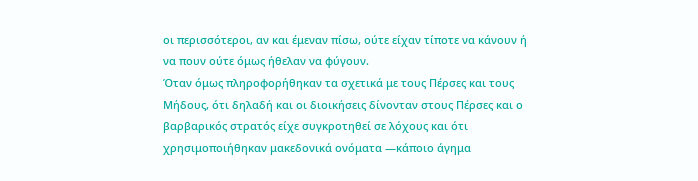οι περισσότεροι, αν και έμεναν πίσω, ούτε είχαν τίποτε να κάνουν ή να πουν ούτε όμως ήθελαν να φύγουν.
Όταν όμως πληροφορήθηκαν τα σχετικά με τους Πέρσες και τους Μήδους, ότι δηλαδή και οι διοικήσεις δίνονταν στους Πέρσες και ο βαρβαρικός στρατός είχε συγκροτηθεί σε λόχους και ότι χρησιμοποιήθηκαν μακεδονικά ονόματα —κάποιο άγημα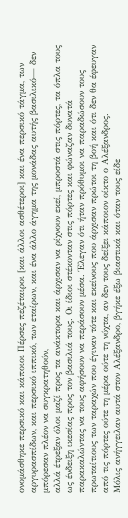ονομάσθηκε περσικό και κάποιοι Πέρσες πεζέταιροι [και άλλοι ασθέτεροι] και ένα περσικό τάγμα, των αργυρασπίδων, και περσικό ιππικό, των εταίρων, και ένα άλλο άγημα της μονάδας αυτής βασιλικό— δεν μπόρεσαν πλέον να συγκρατηθούν,
αλλά έτρεξαν όλοι μαζί προς τα ανάκτορα και άρχισαν να ρίχνουν εκεί, μπροστά στις πόρτες, τα όπλα τους ως ένδειξη ικεσίας προς τον βασιλιά τους. Οι ίδιοι στέκονταν στις πόρτες και φώναζαν δυνατά παρακαλώντας να τους αφήσουν να περάσουν μέσα. Έλεγαν ότι ήταν πρόθυμοι να παραδώσουν τους πρωταίτιους των ταραχών που έγιναν τότε και εκείνους που άρχισαν πρώτοι τη βοή και ότι δεν θα έφευγαν από τις πόρτες ούτε τη μέρα ούτε τη νύχτα, αν δεν τους δείξει κάποιον οίκτο ο Αλέξανδρος.
Μόλις ανήγγειλαν αυτά στον Αλέξανδρο, βγήκε έξω βιαστικά και όταν τους είδε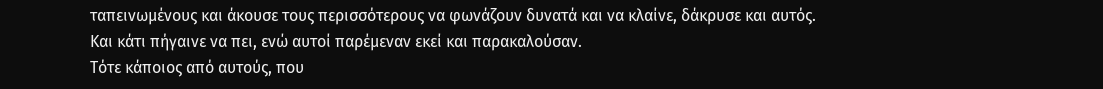ταπεινωμένους και άκουσε τους περισσότερους να φωνάζουν δυνατά και να κλαίνε, δάκρυσε και αυτός. Και κάτι πήγαινε να πει, ενώ αυτοί παρέμεναν εκεί και παρακαλούσαν.
Τότε κάποιος από αυτούς, που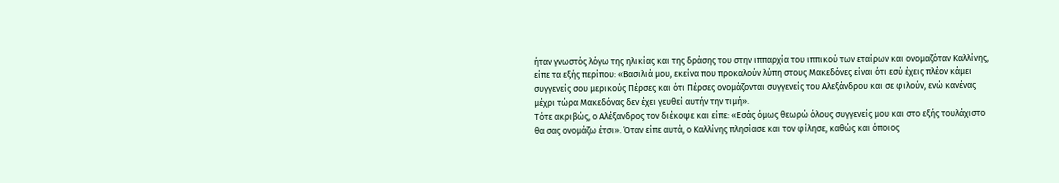ήταν γνωστός λόγω της ηλικίας και της δράσης του στην ιππαρχία του ιππικού των εταίρων και ονομαζόταν Καλλίνης, είπε τα εξής περίπου: «Βασιλιά μου, εκείνα που προκαλούν λύπη στους Μακεδόνες είναι ότι εσύ έχεις πλέον κάμει συγγενείς σου μερικούς Πέρσες και ότι Πέρσες ονομάζονται συγγενείς του Αλεξάνδρου και σε φιλούν, ενώ κανένας μέχρι τώρα Μακεδόνας δεν έχει γευθεί αυτήν την τιμή».
Τότε ακριβώς, ο Αλέξανδρος τον διέκοψε και είπε: «Εσάς όμως θεωρώ όλους συγγενείς μου και στο εξής τουλάχιστο θα σας ονομάζω έτσι». Όταν είπε αυτά, ο Καλλίνης πλησίασε και τον φίλησε, καθώς και όποιος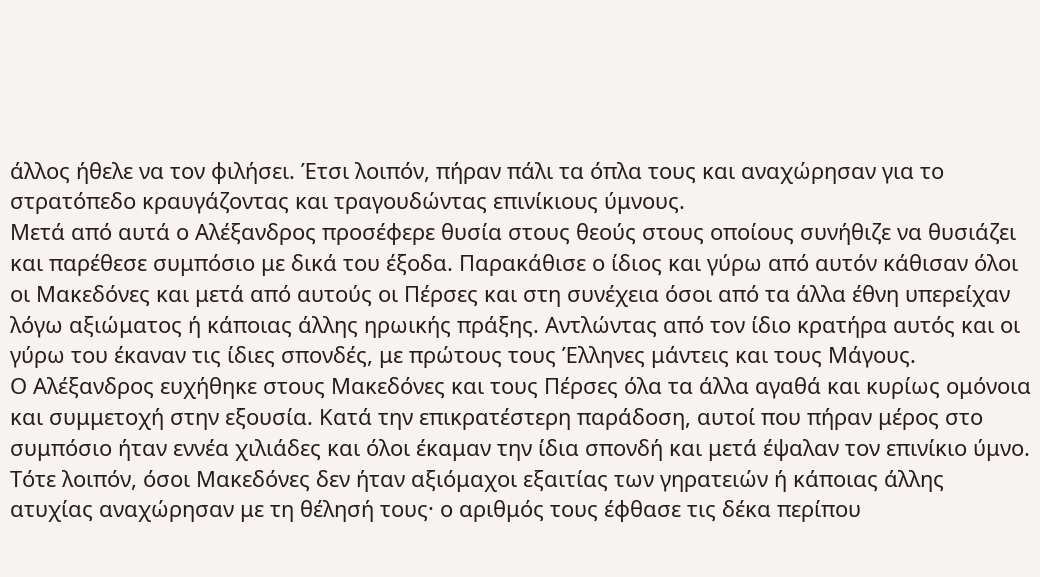άλλος ήθελε να τον φιλήσει. Έτσι λοιπόν, πήραν πάλι τα όπλα τους και αναχώρησαν για το στρατόπεδο κραυγάζοντας και τραγουδώντας επινίκιους ύμνους.
Μετά από αυτά ο Αλέξανδρος προσέφερε θυσία στους θεούς στους οποίους συνήθιζε να θυσιάζει και παρέθεσε συμπόσιο με δικά του έξοδα. Παρακάθισε ο ίδιος και γύρω από αυτόν κάθισαν όλοι οι Μακεδόνες και μετά από αυτούς οι Πέρσες και στη συνέχεια όσοι από τα άλλα έθνη υπερείχαν λόγω αξιώματος ή κάποιας άλλης ηρωικής πράξης. Αντλώντας από τον ίδιο κρατήρα αυτός και οι γύρω του έκαναν τις ίδιες σπονδές, με πρώτους τους Έλληνες μάντεις και τους Μάγους.
Ο Αλέξανδρος ευχήθηκε στους Μακεδόνες και τους Πέρσες όλα τα άλλα αγαθά και κυρίως ομόνοια και συμμετοχή στην εξουσία. Κατά την επικρατέστερη παράδοση, αυτοί που πήραν μέρος στο συμπόσιο ήταν εννέα χιλιάδες και όλοι έκαμαν την ίδια σπονδή και μετά έψαλαν τον επινίκιο ύμνο.
Τότε λοιπόν, όσοι Μακεδόνες δεν ήταν αξιόμαχοι εξαιτίας των γηρατειών ή κάποιας άλλης ατυχίας αναχώρησαν με τη θέλησή τους· ο αριθμός τους έφθασε τις δέκα περίπου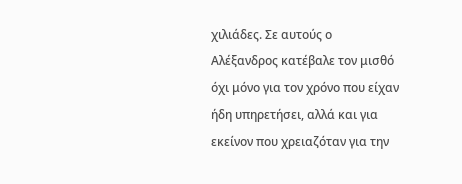χιλιάδες. Σε αυτούς ο Αλέξανδρος κατέβαλε τον μισθό όχι μόνο για τον χρόνο που είχαν ήδη υπηρετήσει, αλλά και για εκείνον που χρειαζόταν για την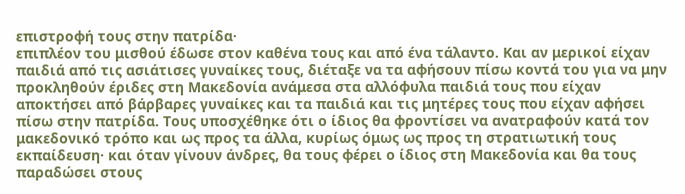επιστροφή τους στην πατρίδα·
επιπλέον του μισθού έδωσε στον καθένα τους και από ένα τάλαντο. Και αν μερικοί είχαν παιδιά από τις ασιάτισες γυναίκες τους, διέταξε να τα αφήσουν πίσω κοντά του για να μην προκληθούν έριδες στη Μακεδονία ανάμεσα στα αλλόφυλα παιδιά τους που είχαν αποκτήσει από βάρβαρες γυναίκες και τα παιδιά και τις μητέρες τους που είχαν αφήσει πίσω στην πατρίδα. Τους υποσχέθηκε ότι ο ίδιος θα φροντίσει να ανατραφούν κατά τον μακεδονικό τρόπο και ως προς τα άλλα, κυρίως όμως ως προς τη στρατιωτική τους εκπαίδευση· και όταν γίνουν άνδρες, θα τους φέρει ο ίδιος στη Μακεδονία και θα τους παραδώσει στους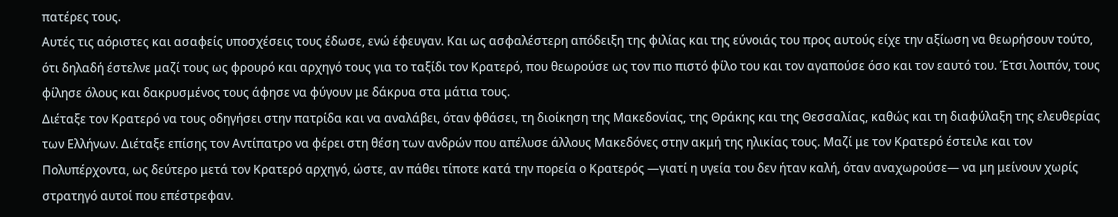πατέρες τους.
Αυτές τις αόριστες και ασαφείς υποσχέσεις τους έδωσε, ενώ έφευγαν. Και ως ασφαλέστερη απόδειξη της φιλίας και της εύνοιάς του προς αυτούς είχε την αξίωση να θεωρήσουν τούτο, ότι δηλαδή έστελνε μαζί τους ως φρουρό και αρχηγό τους για το ταξίδι τον Κρατερό, που θεωρούσε ως τον πιο πιστό φίλο του και τον αγαπούσε όσο και τον εαυτό του. Έτσι λοιπόν, τους φίλησε όλους και δακρυσμένος τους άφησε να φύγουν με δάκρυα στα μάτια τους.
Διέταξε τον Κρατερό να τους οδηγήσει στην πατρίδα και να αναλάβει, όταν φθάσει, τη διοίκηση της Μακεδονίας, της Θράκης και της Θεσσαλίας, καθώς και τη διαφύλαξη της ελευθερίας των Ελλήνων. Διέταξε επίσης τον Αντίπατρο να φέρει στη θέση των ανδρών που απέλυσε άλλους Μακεδόνες στην ακμή της ηλικίας τους. Μαζί με τον Κρατερό έστειλε και τον Πολυπέρχοντα, ως δεύτερο μετά τον Κρατερό αρχηγό, ώστε, αν πάθει τίποτε κατά την πορεία ο Κρατερός —γιατί η υγεία του δεν ήταν καλή, όταν αναχωρούσε— να μη μείνουν χωρίς στρατηγό αυτοί που επέστρεφαν.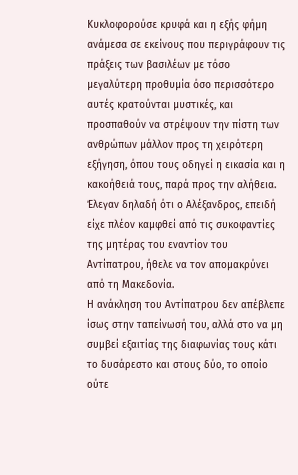Κυκλοφορούσε κρυφά και η εξής φήμη ανάμεσα σε εκείνους που περιγράφουν τις πράξεις των βασιλέων με τόσο μεγαλύτερη προθυμία όσο περισσότερο αυτές κρατούνται μυστικές, και προσπαθούν να στρέψουν την πίστη των ανθρώπων μάλλον προς τη χειρότερη εξήγηση, όπου τους οδηγεί η εικασία και η κακοήθειά τους, παρά προς την αλήθεια. Έλεγαν δηλαδή ότι ο Αλέξανδρος, επειδή είχε πλέον καμφθεί από τις συκοφαντίες της μητέρας του εναντίον του Αντίπατρου, ήθελε να τον απομακρύνει από τη Μακεδονία.
Η ανάκληση του Αντίπατρου δεν απέβλεπε ίσως στην ταπείνωσή του, αλλά στο να μη συμβεί εξαιτίας της διαφωνίας τους κάτι το δυσάρεστο και στους δύο, το οποίο ούτε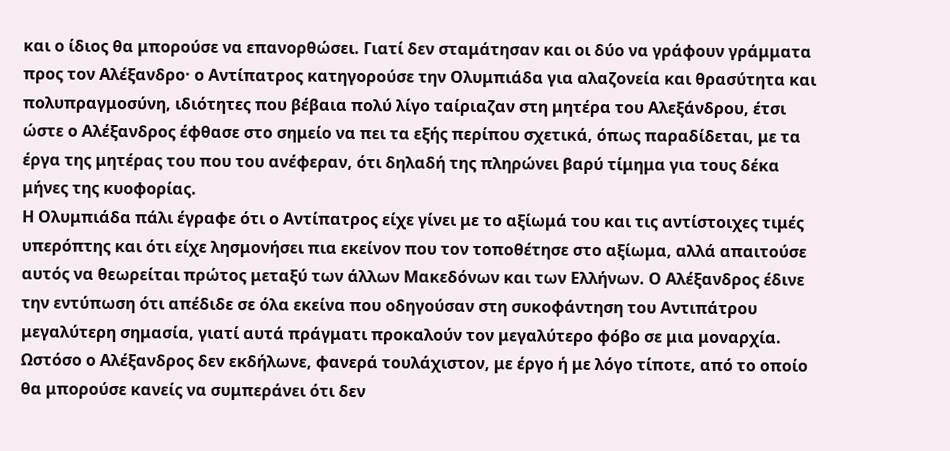και ο ίδιος θα μπορούσε να επανορθώσει. Γιατί δεν σταμάτησαν και οι δύο να γράφουν γράμματα προς τον Αλέξανδρο· ο Αντίπατρος κατηγορούσε την Ολυμπιάδα για αλαζονεία και θρασύτητα και πολυπραγμοσύνη, ιδιότητες που βέβαια πολύ λίγο ταίριαζαν στη μητέρα του Αλεξάνδρου, έτσι ώστε ο Αλέξανδρος έφθασε στο σημείο να πει τα εξής περίπου σχετικά, όπως παραδίδεται, με τα έργα της μητέρας του που του ανέφεραν, ότι δηλαδή της πληρώνει βαρύ τίμημα για τους δέκα μήνες της κυοφορίας.
Η Ολυμπιάδα πάλι έγραφε ότι ο Αντίπατρος είχε γίνει με το αξίωμά του και τις αντίστοιχες τιμές υπερόπτης και ότι είχε λησμονήσει πια εκείνον που τον τοποθέτησε στο αξίωμα, αλλά απαιτούσε αυτός να θεωρείται πρώτος μεταξύ των άλλων Μακεδόνων και των Ελλήνων. Ο Αλέξανδρος έδινε την εντύπωση ότι απέδιδε σε όλα εκείνα που οδηγούσαν στη συκοφάντηση του Αντιπάτρου μεγαλύτερη σημασία, γιατί αυτά πράγματι προκαλούν τον μεγαλύτερο φόβο σε μια μοναρχία. Ωστόσο ο Αλέξανδρος δεν εκδήλωνε, φανερά τουλάχιστον, με έργο ή με λόγο τίποτε, από το οποίο θα μπορούσε κανείς να συμπεράνει ότι δεν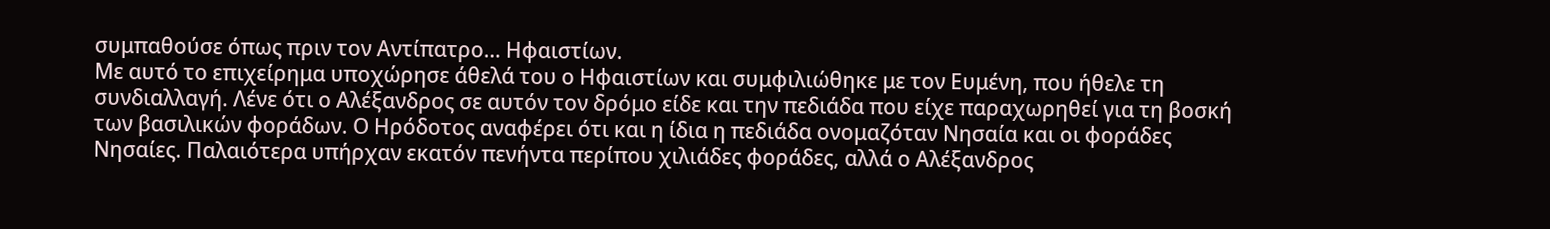συμπαθούσε όπως πριν τον Αντίπατρο… Ηφαιστίων.
Με αυτό το επιχείρημα υποχώρησε άθελά του ο Ηφαιστίων και συμφιλιώθηκε με τον Ευμένη, που ήθελε τη συνδιαλλαγή. Λένε ότι ο Αλέξανδρος σε αυτόν τον δρόμο είδε και την πεδιάδα που είχε παραχωρηθεί για τη βοσκή των βασιλικών φοράδων. Ο Ηρόδοτος αναφέρει ότι και η ίδια η πεδιάδα ονομαζόταν Νησαία και οι φοράδες Νησαίες. Παλαιότερα υπήρχαν εκατόν πενήντα περίπου χιλιάδες φοράδες, αλλά ο Αλέξανδρος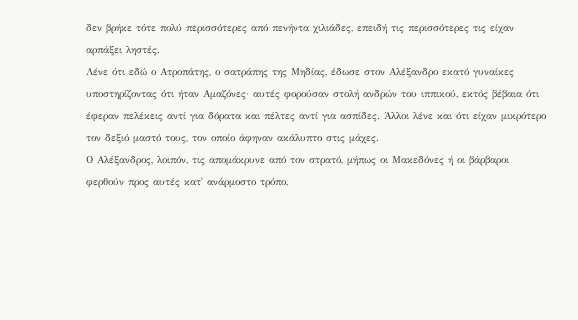δεν βρήκε τότε πολύ περισσότερες από πενήντα χιλιάδες, επειδή τις περισσότερες τις είχαν αρπάξει ληστές.
Λένε ότι εδώ ο Ατροπάτης, ο σατράπης της Μηδίας, έδωσε στον Αλέξανδρο εκατό γυναίκες υποστηρίζοντας ότι ήταν Αμαζόνες· αυτές φορούσαν στολή ανδρών του ιππικού, εκτός βέβαια ότι έφεραν πελέκεις αντί για δόρατα και πέλτες αντί για ασπίδες. Άλλοι λένε και ότι είχαν μικρότερο τον δεξιό μαστό τους, τον οποίο άφηναν ακάλυπτο στις μάχες.
Ο Αλέξανδρος, λοιπόν, τις απομάκρυνε από τον στρατό, μήπως οι Μακεδόνες ή οι βάρβαροι φερθούν προς αυτές κατ᾽ ανάρμοστο τρόπο,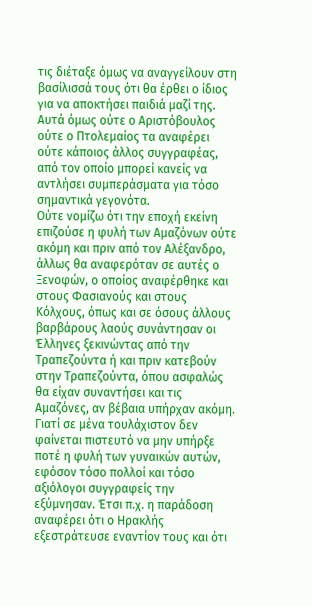τις διέταξε όμως να αναγγείλουν στη βασίλισσά τους ότι θα έρθει ο ίδιος για να αποκτήσει παιδιά μαζί της. Αυτά όμως ούτε ο Αριστόβουλος ούτε ο Πτολεμαίος τα αναφέρει ούτε κάποιος άλλος συγγραφέας, από τον οποίο μπορεί κανείς να αντλήσει συμπεράσματα για τόσο σημαντικά γεγονότα.
Ούτε νομίζω ότι την εποχή εκείνη επιζούσε η φυλή των Αμαζόνων ούτε ακόμη και πριν από τον Αλέξανδρο, άλλως θα αναφερόταν σε αυτές ο Ξενοφών, ο οποίος αναφέρθηκε και στους Φασιανούς και στους Κόλχους, όπως και σε όσους άλλους βαρβάρους λαούς συνάντησαν οι Έλληνες ξεκινώντας από την Τραπεζούντα ή και πριν κατεβούν στην Τραπεζούντα, όπου ασφαλώς θα είχαν συναντήσει και τις Αμαζόνες, αν βέβαια υπήρχαν ακόμη.
Γιατί σε μένα τουλάχιστον δεν φαίνεται πιστευτό να μην υπήρξε ποτέ η φυλή των γυναικών αυτών, εφόσον τόσο πολλοί και τόσο αξιόλογοι συγγραφείς την εξύμνησαν. Έτσι π.χ. η παράδοση αναφέρει ότι ο Ηρακλής εξεστράτευσε εναντίον τους και ότι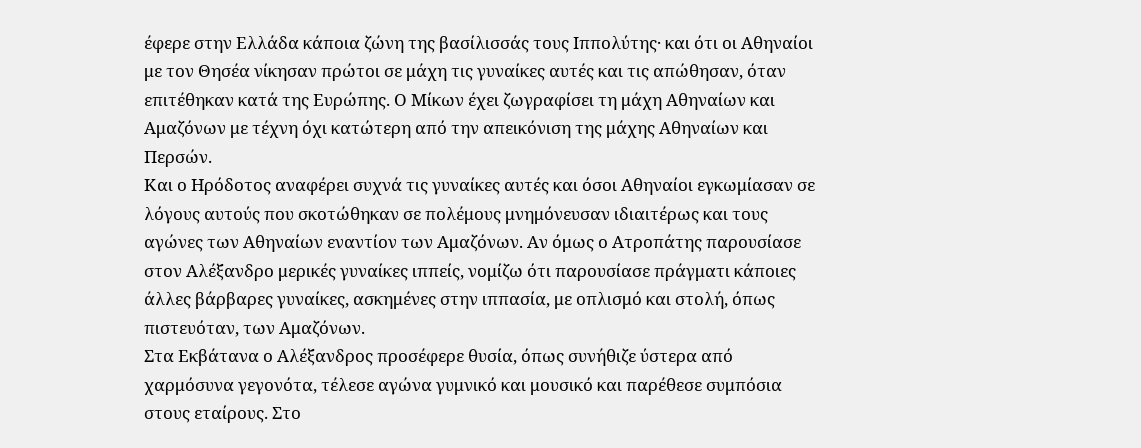έφερε στην Ελλάδα κάποια ζώνη της βασίλισσάς τους Ιππολύτης· και ότι οι Αθηναίοι με τον Θησέα νίκησαν πρώτοι σε μάχη τις γυναίκες αυτές και τις απώθησαν, όταν επιτέθηκαν κατά της Ευρώπης. Ο Μίκων έχει ζωγραφίσει τη μάχη Αθηναίων και Αμαζόνων με τέχνη όχι κατώτερη από την απεικόνιση της μάχης Αθηναίων και Περσών.
Και ο Ηρόδοτος αναφέρει συχνά τις γυναίκες αυτές και όσοι Αθηναίοι εγκωμίασαν σε λόγους αυτούς που σκοτώθηκαν σε πολέμους μνημόνευσαν ιδιαιτέρως και τους αγώνες των Αθηναίων εναντίον των Αμαζόνων. Αν όμως ο Ατροπάτης παρουσίασε στον Αλέξανδρο μερικές γυναίκες ιππείς, νομίζω ότι παρουσίασε πράγματι κάποιες άλλες βάρβαρες γυναίκες, ασκημένες στην ιππασία, με οπλισμό και στολή, όπως πιστευόταν, των Αμαζόνων.
Στα Εκβάτανα ο Αλέξανδρος προσέφερε θυσία, όπως συνήθιζε ύστερα από χαρμόσυνα γεγονότα, τέλεσε αγώνα γυμνικό και μουσικό και παρέθεσε συμπόσια στους εταίρους. Στο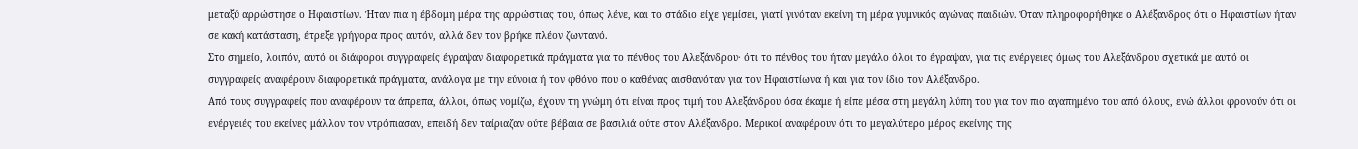μεταξύ αρρώστησε ο Ηφαιστίων. Ήταν πια η έβδομη μέρα της αρρώστιας του, όπως λένε, και το στάδιο είχε γεμίσει, γιατί γινόταν εκείνη τη μέρα γυμνικός αγώνας παιδιών. Όταν πληροφορήθηκε ο Αλέξανδρος ότι ο Ηφαιστίων ήταν σε κακή κατάσταση, έτρεξε γρήγορα προς αυτόν, αλλά δεν τον βρήκε πλέον ζωντανό.
Στο σημείο, λοιπόν, αυτό οι διάφοροι συγγραφείς έγραψαν διαφορετικά πράγματα για το πένθος του Αλεξάνδρου· ότι το πένθος του ήταν μεγάλο όλοι το έγραψαν, για τις ενέργειες όμως του Αλεξάνδρου σχετικά με αυτό οι συγγραφείς αναφέρουν διαφορετικά πράγματα, ανάλογα με την εύνοια ή τον φθόνο που ο καθένας αισθανόταν για τον Ηφαιστίωνα ή και για τον ίδιο τον Αλέξανδρο.
Από τους συγγραφείς που αναφέρουν τα άπρεπα, άλλοι, όπως νομίζω, έχουν τη γνώμη ότι είναι προς τιμή του Αλεξάνδρου όσα έκαμε ή είπε μέσα στη μεγάλη λύπη του για τον πιο αγαπημένο του από όλους, ενώ άλλοι φρονούν ότι οι ενέργειές του εκείνες μάλλον τον ντρόπιασαν, επειδή δεν ταίριαζαν ούτε βέβαια σε βασιλιά ούτε στον Αλέξανδρο. Μερικοί αναφέρουν ότι το μεγαλύτερο μέρος εκείνης της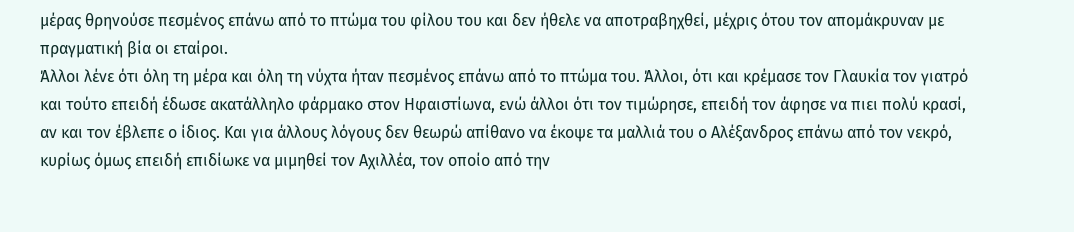μέρας θρηνούσε πεσμένος επάνω από το πτώμα του φίλου του και δεν ήθελε να αποτραβηχθεί, μέχρις ότου τον απομάκρυναν με πραγματική βία οι εταίροι.
Άλλοι λένε ότι όλη τη μέρα και όλη τη νύχτα ήταν πεσμένος επάνω από το πτώμα του. Άλλοι, ότι και κρέμασε τον Γλαυκία τον γιατρό και τούτο επειδή έδωσε ακατάλληλο φάρμακο στον Ηφαιστίωνα, ενώ άλλοι ότι τον τιμώρησε, επειδή τον άφησε να πιει πολύ κρασί, αν και τον έβλεπε ο ίδιος. Και για άλλους λόγους δεν θεωρώ απίθανο να έκοψε τα μαλλιά του ο Αλέξανδρος επάνω από τον νεκρό, κυρίως όμως επειδή επιδίωκε να μιμηθεί τον Αχιλλέα, τον οποίο από την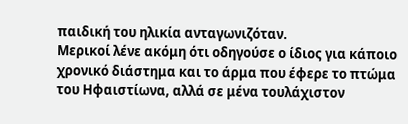παιδική του ηλικία ανταγωνιζόταν.
Μερικοί λένε ακόμη ότι οδηγούσε ο ίδιος για κάποιο χρονικό διάστημα και το άρμα που έφερε το πτώμα του Ηφαιστίωνα, αλλά σε μένα τουλάχιστον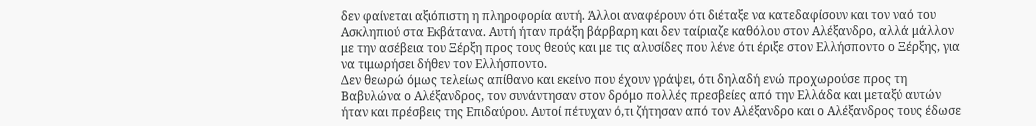δεν φαίνεται αξιόπιστη η πληροφορία αυτή. Άλλοι αναφέρουν ότι διέταξε να κατεδαφίσουν και τον ναό του Ασκληπιού στα Εκβάτανα. Αυτή ήταν πράξη βάρβαρη και δεν ταίριαζε καθόλου στον Αλέξανδρο, αλλά μάλλον με την ασέβεια του Ξέρξη προς τους θεούς και με τις αλυσίδες που λένε ότι έριξε στον Ελλήσποντο ο Ξέρξης, για να τιμωρήσει δήθεν τον Ελλήσποντο.
Δεν θεωρώ όμως τελείως απίθανο και εκείνο που έχουν γράψει, ότι δηλαδή ενώ προχωρούσε προς τη Βαβυλώνα ο Αλέξανδρος, τον συνάντησαν στον δρόμο πολλές πρεσβείες από την Ελλάδα και μεταξύ αυτών ήταν και πρέσβεις της Επιδαύρου. Αυτοί πέτυχαν ό,τι ζήτησαν από τον Αλέξανδρο και ο Αλέξανδρος τους έδωσε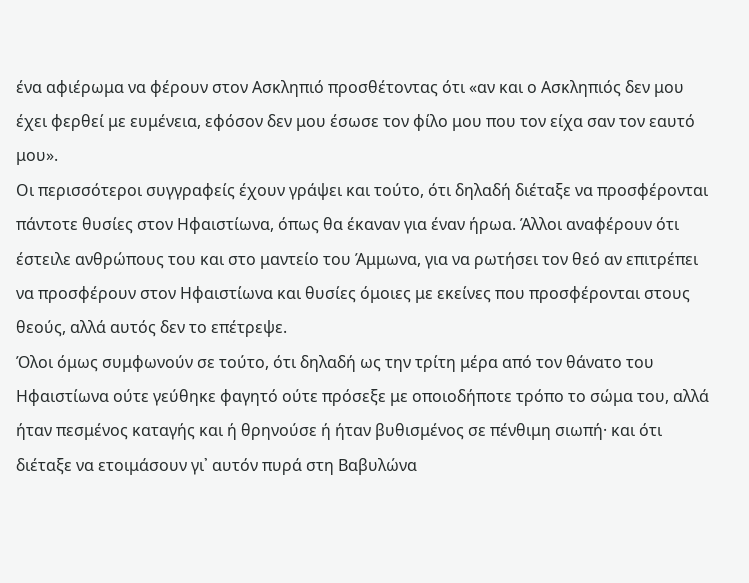ένα αφιέρωμα να φέρουν στον Ασκληπιό προσθέτοντας ότι «αν και ο Ασκληπιός δεν μου έχει φερθεί με ευμένεια, εφόσον δεν μου έσωσε τον φίλο μου που τον είχα σαν τον εαυτό μου».
Οι περισσότεροι συγγραφείς έχουν γράψει και τούτο, ότι δηλαδή διέταξε να προσφέρονται πάντοτε θυσίες στον Ηφαιστίωνα, όπως θα έκαναν για έναν ήρωα. Άλλοι αναφέρουν ότι έστειλε ανθρώπους του και στο μαντείο του Άμμωνα, για να ρωτήσει τον θεό αν επιτρέπει να προσφέρουν στον Ηφαιστίωνα και θυσίες όμοιες με εκείνες που προσφέρονται στους θεούς, αλλά αυτός δεν το επέτρεψε.
Όλοι όμως συμφωνούν σε τούτο, ότι δηλαδή ως την τρίτη μέρα από τον θάνατο του Ηφαιστίωνα ούτε γεύθηκε φαγητό ούτε πρόσεξε με οποιοδήποτε τρόπο το σώμα του, αλλά ήταν πεσμένος καταγής και ή θρηνούσε ή ήταν βυθισμένος σε πένθιμη σιωπή· και ότι διέταξε να ετοιμάσουν γι᾽ αυτόν πυρά στη Βαβυλώνα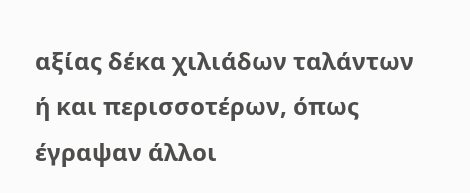αξίας δέκα χιλιάδων ταλάντων ή και περισσοτέρων, όπως έγραψαν άλλοι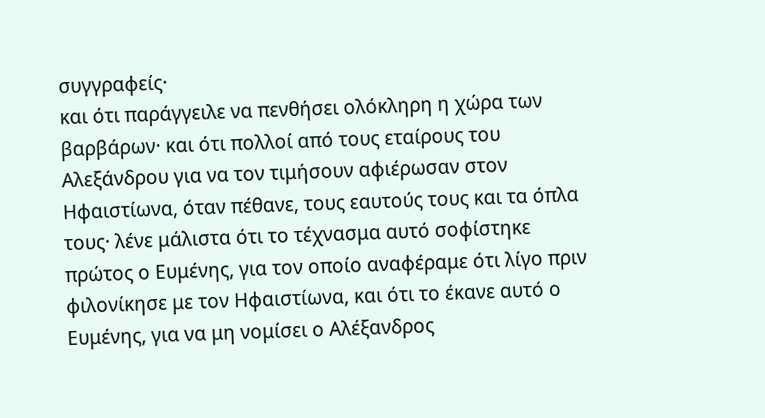συγγραφείς·
και ότι παράγγειλε να πενθήσει ολόκληρη η χώρα των βαρβάρων· και ότι πολλοί από τους εταίρους του Αλεξάνδρου για να τον τιμήσουν αφιέρωσαν στον Ηφαιστίωνα, όταν πέθανε, τους εαυτούς τους και τα όπλα τους· λένε μάλιστα ότι το τέχνασμα αυτό σοφίστηκε πρώτος ο Ευμένης, για τον οποίο αναφέραμε ότι λίγο πριν φιλονίκησε με τον Ηφαιστίωνα, και ότι το έκανε αυτό ο Ευμένης, για να μη νομίσει ο Αλέξανδρος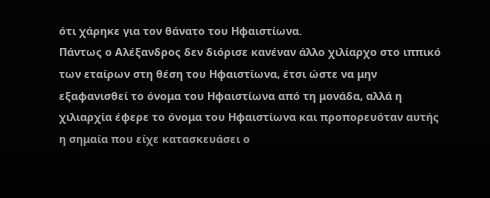ότι χάρηκε για τον θάνατο του Ηφαιστίωνα.
Πάντως ο Αλέξανδρος δεν διόρισε κανέναν άλλο χιλίαρχο στο ιππικό των εταίρων στη θέση του Ηφαιστίωνα, έτσι ώστε να μην εξαφανισθεί το όνομα του Ηφαιστίωνα από τη μονάδα, αλλά η χιλιαρχία έφερε το όνομα του Ηφαιστίωνα και προπορευόταν αυτής η σημαία που είχε κατασκευάσει ο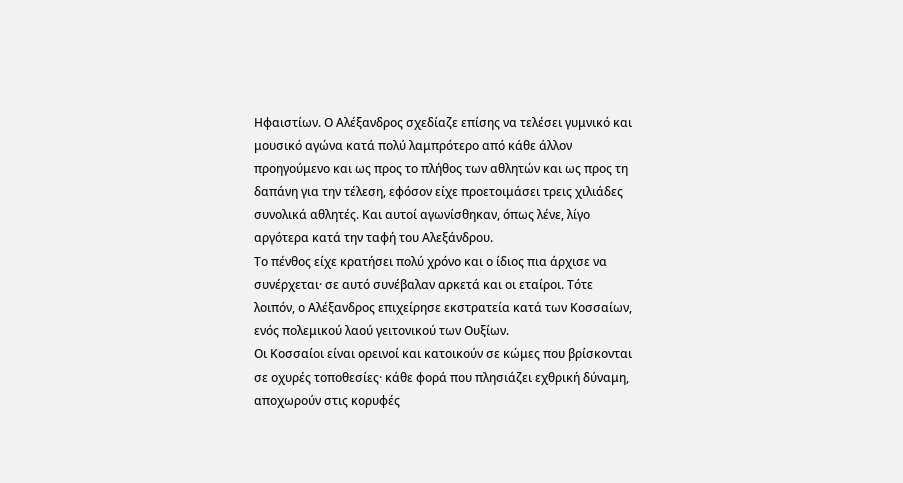Ηφαιστίων. Ο Αλέξανδρος σχεδίαζε επίσης να τελέσει γυμνικό και μουσικό αγώνα κατά πολύ λαμπρότερο από κάθε άλλον προηγούμενο και ως προς το πλήθος των αθλητών και ως προς τη δαπάνη για την τέλεση, εφόσον είχε προετοιμάσει τρεις χιλιάδες συνολικά αθλητές. Και αυτοί αγωνίσθηκαν, όπως λένε, λίγο αργότερα κατά την ταφή του Αλεξάνδρου.
Το πένθος είχε κρατήσει πολύ χρόνο και ο ίδιος πια άρχισε να συνέρχεται· σε αυτό συνέβαλαν αρκετά και οι εταίροι. Τότε λοιπόν, ο Αλέξανδρος επιχείρησε εκστρατεία κατά των Κοσσαίων, ενός πολεμικού λαού γειτονικού των Ουξίων.
Οι Κοσσαίοι είναι ορεινοί και κατοικούν σε κώμες που βρίσκονται σε οχυρές τοποθεσίες· κάθε φορά που πλησιάζει εχθρική δύναμη, αποχωρούν στις κορυφές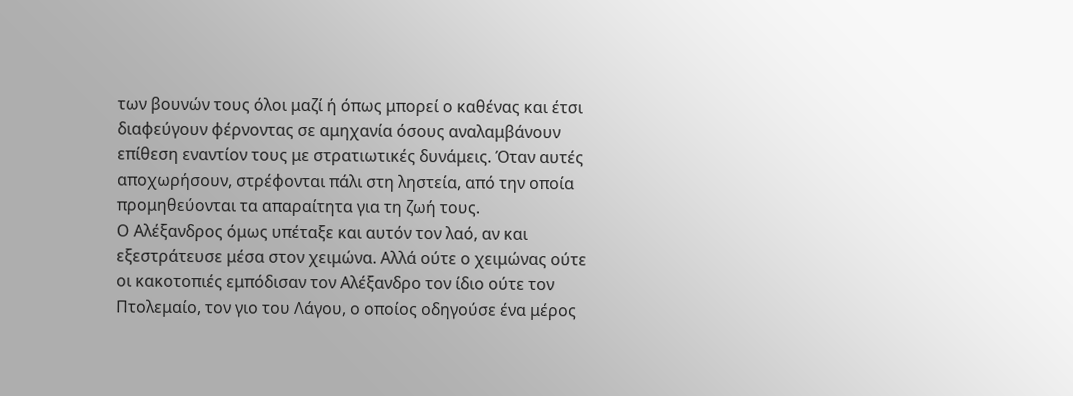των βουνών τους όλοι μαζί ή όπως μπορεί ο καθένας και έτσι διαφεύγουν φέρνοντας σε αμηχανία όσους αναλαμβάνουν επίθεση εναντίον τους με στρατιωτικές δυνάμεις. Όταν αυτές αποχωρήσουν, στρέφονται πάλι στη ληστεία, από την οποία προμηθεύονται τα απαραίτητα για τη ζωή τους.
Ο Αλέξανδρος όμως υπέταξε και αυτόν τον λαό, αν και εξεστράτευσε μέσα στον χειμώνα. Αλλά ούτε ο χειμώνας ούτε οι κακοτοπιές εμπόδισαν τον Αλέξανδρο τον ίδιο ούτε τον Πτολεμαίο, τον γιο του Λάγου, ο οποίος οδηγούσε ένα μέρος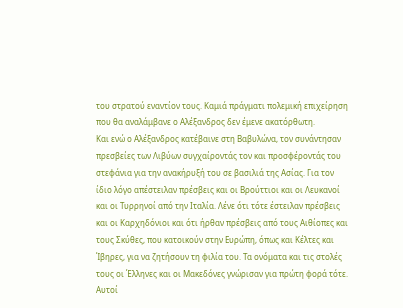του στρατού εναντίον τους. Καμιά πράγματι πολεμική επιχείρηση που θα αναλάμβανε ο Αλέξανδρος δεν έμενε ακατόρθωτη.
Και ενώ ο Αλέξανδρος κατέβαινε στη Βαβυλώνα, τον συνάντησαν πρεσβείες των Λιβύων συγχαίροντάς τον και προσφέροντάς του στεφάνια για την ανακήρυξή του σε βασιλιά της Ασίας. Για τον ίδιο λόγο απέστειλαν πρέσβεις και οι Βρούττιοι και οι Λευκανοί και οι Τυρρηνοί από την Ιταλία. Λένε ότι τότε έστειλαν πρέσβεις και οι Καρχηδόνιοι και ότι ήρθαν πρέσβεις από τους Αιθίοπες και τους Σκύθες, που κατοικούν στην Ευρώπη, όπως και Κέλτες και Ίβηρες, για να ζητήσουν τη φιλία του. Τα ονόματα και τις στολές τους οι Έλληνες και οι Μακεδόνες γνώρισαν για πρώτη φορά τότε.
Αυτοί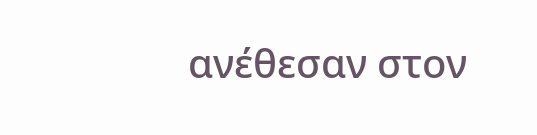ανέθεσαν στον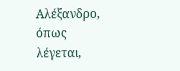Αλέξανδρο, όπως λέγεται,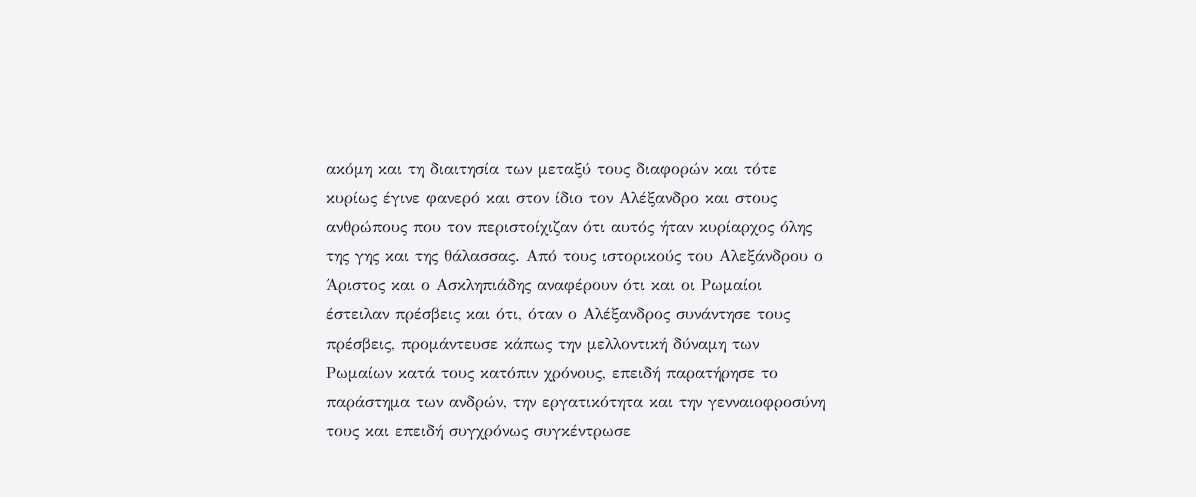ακόμη και τη διαιτησία των μεταξύ τους διαφορών και τότε κυρίως έγινε φανερό και στον ίδιο τον Αλέξανδρο και στους ανθρώπους που τον περιστοίχιζαν ότι αυτός ήταν κυρίαρχος όλης της γης και της θάλασσας. Από τους ιστορικούς του Αλεξάνδρου ο Άριστος και ο Ασκληπιάδης αναφέρουν ότι και οι Ρωμαίοι έστειλαν πρέσβεις και ότι, όταν ο Αλέξανδρος συνάντησε τους πρέσβεις, προμάντευσε κάπως την μελλοντική δύναμη των Ρωμαίων κατά τους κατόπιν χρόνους, επειδή παρατήρησε το παράστημα των ανδρών, την εργατικότητα και την γενναιοφροσύνη τους και επειδή συγχρόνως συγκέντρωσε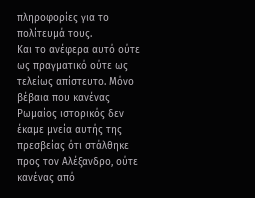πληροφορίες για το πολίτευμά τους.
Και το ανέφερα αυτό ούτε ως πραγματικό ούτε ως τελείως απίστευτο. Μόνο βέβαια που κανένας Ρωμαίος ιστορικός δεν έκαμε μνεία αυτής της πρεσβείας ότι στάλθηκε προς τον Αλέξανδρο, ούτε κανένας από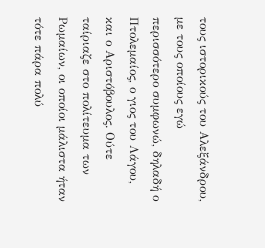τους ιστορικούς του Αλεξάνδρου, με τους οποίους εγώ περισσότερο συμφωνώ, δηλαδή ο Πτολεμαίος, ο γιος του Λάγου, και ο Αριστόβουλος. Ούτε ταίριαζε στο πολίτευμα των Ρωμαίων, οι οποίοι μάλιστα ήταν τότε πάρα πολύ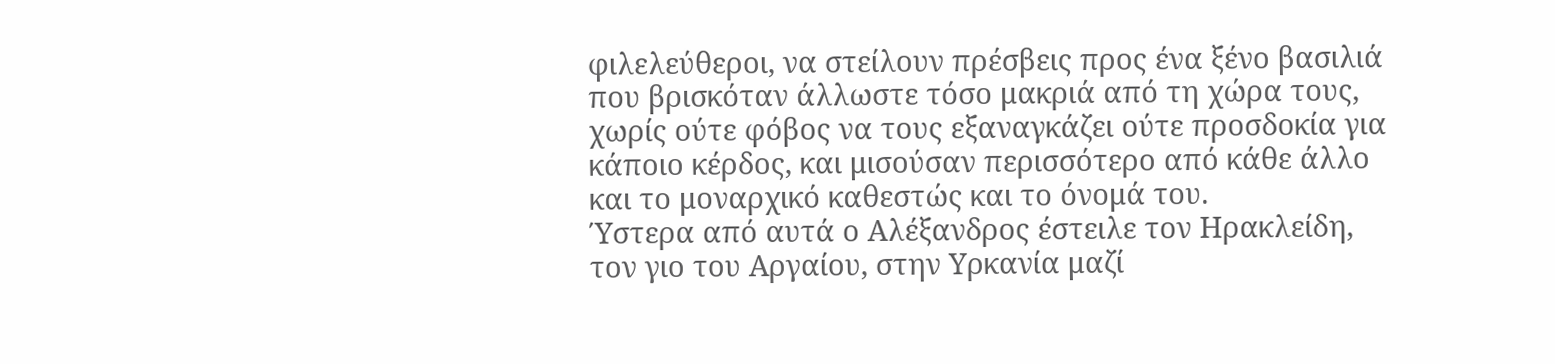φιλελεύθεροι, να στείλουν πρέσβεις προς ένα ξένο βασιλιά που βρισκόταν άλλωστε τόσο μακριά από τη χώρα τους, χωρίς ούτε φόβος να τους εξαναγκάζει ούτε προσδοκία για κάποιο κέρδος, και μισούσαν περισσότερο από κάθε άλλο και το μοναρχικό καθεστώς και το όνομά του.
Ύστερα από αυτά ο Αλέξανδρος έστειλε τον Ηρακλείδη, τον γιο του Αργαίου, στην Υρκανία μαζί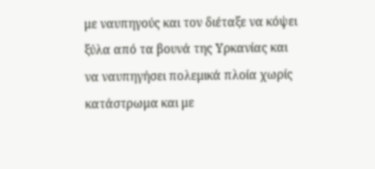με ναυπηγούς και τον διέταξε να κόψει ξύλα από τα βουνά της Υρκανίας και να ναυπηγήσει πολεμικά πλοία χωρίς κατάστρωμα και με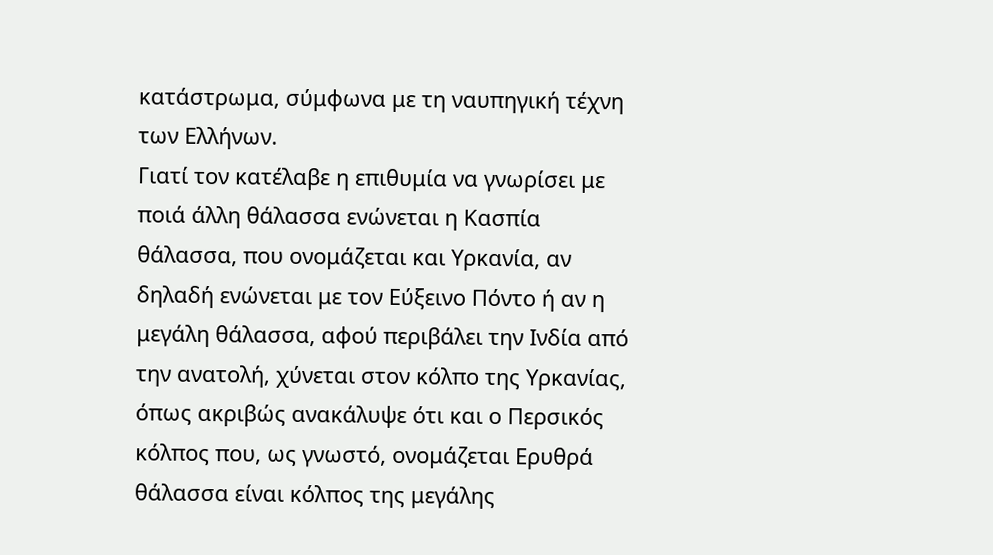κατάστρωμα, σύμφωνα με τη ναυπηγική τέχνη των Ελλήνων.
Γιατί τον κατέλαβε η επιθυμία να γνωρίσει με ποιά άλλη θάλασσα ενώνεται η Κασπία θάλασσα, που ονομάζεται και Υρκανία, αν δηλαδή ενώνεται με τον Εύξεινο Πόντο ή αν η μεγάλη θάλασσα, αφού περιβάλει την Ινδία από την ανατολή, χύνεται στον κόλπο της Υρκανίας, όπως ακριβώς ανακάλυψε ότι και ο Περσικός κόλπος που, ως γνωστό, ονομάζεται Ερυθρά θάλασσα είναι κόλπος της μεγάλης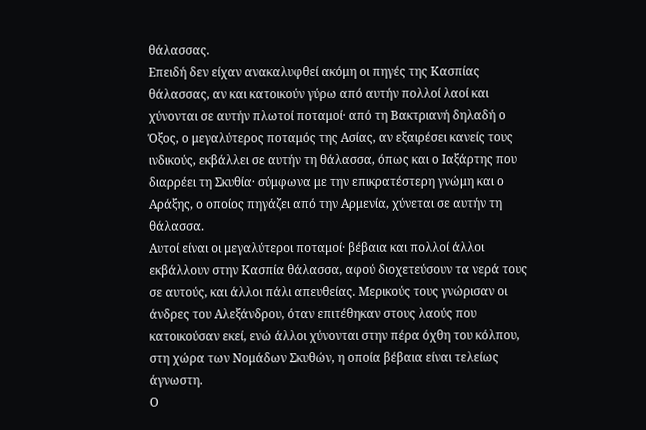θάλασσας.
Επειδή δεν είχαν ανακαλυφθεί ακόμη οι πηγές της Κασπίας θάλασσας, αν και κατοικούν γύρω από αυτήν πολλοί λαοί και χύνονται σε αυτήν πλωτοί ποταμοί· από τη Βακτριανή δηλαδή ο Όξος, ο μεγαλύτερος ποταμός της Ασίας, αν εξαιρέσει κανείς τους ινδικούς, εκβάλλει σε αυτήν τη θάλασσα, όπως και ο Ιαξάρτης που διαρρέει τη Σκυθία· σύμφωνα με την επικρατέστερη γνώμη και ο Αράξης, ο οποίος πηγάζει από την Αρμενία, χύνεται σε αυτήν τη θάλασσα.
Αυτοί είναι οι μεγαλύτεροι ποταμοί· βέβαια και πολλοί άλλοι εκβάλλουν στην Κασπία θάλασσα, αφού διοχετεύσουν τα νερά τους σε αυτούς, και άλλοι πάλι απευθείας. Μερικούς τους γνώρισαν οι άνδρες του Αλεξάνδρου, όταν επιτέθηκαν στους λαούς που κατοικούσαν εκεί, ενώ άλλοι χύνονται στην πέρα όχθη του κόλπου, στη χώρα των Νομάδων Σκυθών, η οποία βέβαια είναι τελείως άγνωστη.
Ο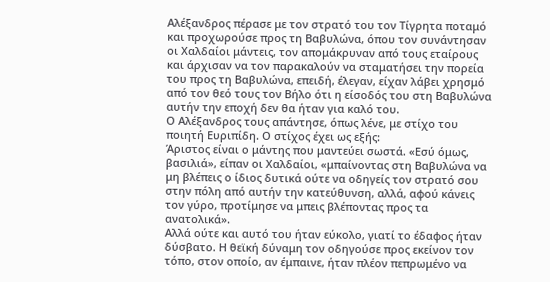Αλέξανδρος πέρασε με τον στρατό του τον Τίγρητα ποταμό και προχωρούσε προς τη Βαβυλώνα, όπου τον συνάντησαν οι Χαλδαίοι μάντεις, τον απομάκρυναν από τους εταίρους και άρχισαν να τον παρακαλούν να σταματήσει την πορεία του προς τη Βαβυλώνα, επειδή, έλεγαν, είχαν λάβει χρησμό από τον θεό τους τον Βήλο ότι η είσοδός του στη Βαβυλώνα αυτήν την εποχή δεν θα ήταν για καλό του.
Ο Αλέξανδρος τους απάντησε, όπως λένε, με στίχο του ποιητή Ευριπίδη. Ο στίχος έχει ως εξής:
Άριστος είναι ο μάντης που μαντεύει σωστά. «Εσύ όμως, βασιλιά», είπαν οι Χαλδαίοι, «μπαίνοντας στη Βαβυλώνα να μη βλέπεις ο ίδιος δυτικά ούτε να οδηγείς τον στρατό σου στην πόλη από αυτήν την κατεύθυνση, αλλά, αφού κάνεις τον γύρο, προτίμησε να μπεις βλέποντας προς τα ανατολικά».
Αλλά ούτε και αυτό του ήταν εύκολο, γιατί το έδαφος ήταν δύσβατο. Η θεϊκή δύναμη τον οδηγούσε προς εκείνον τον τόπο, στον οποίο, αν έμπαινε, ήταν πλέον πεπρωμένο να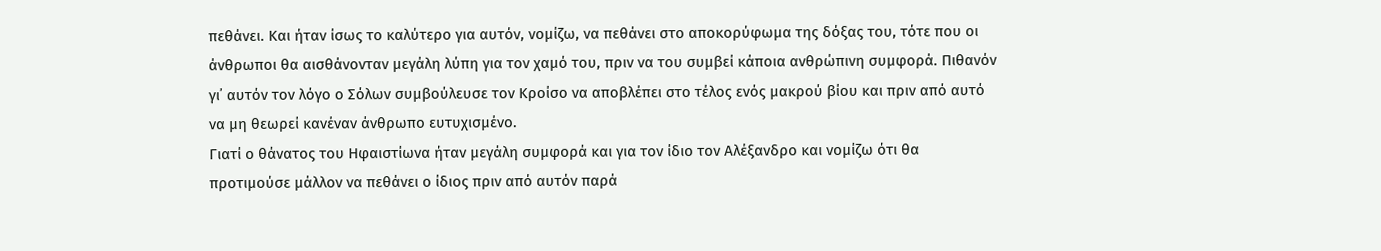πεθάνει. Και ήταν ίσως το καλύτερο για αυτόν, νομίζω, να πεθάνει στο αποκορύφωμα της δόξας του, τότε που οι άνθρωποι θα αισθάνονταν μεγάλη λύπη για τον χαμό του, πριν να του συμβεί κάποια ανθρώπινη συμφορά. Πιθανόν γι᾽ αυτόν τον λόγο ο Σόλων συμβούλευσε τον Κροίσο να αποβλέπει στο τέλος ενός μακρού βίου και πριν από αυτό να μη θεωρεί κανέναν άνθρωπο ευτυχισμένο.
Γιατί ο θάνατος του Ηφαιστίωνα ήταν μεγάλη συμφορά και για τον ίδιο τον Αλέξανδρο και νομίζω ότι θα προτιμούσε μάλλον να πεθάνει ο ίδιος πριν από αυτόν παρά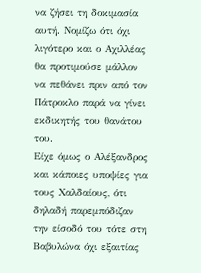να ζήσει τη δοκιμασία αυτή. Νομίζω ότι όχι λιγότερο και ο Αχιλλέας θα προτιμούσε μάλλον να πεθάνει πριν από τον Πάτροκλο παρά να γίνει εκδικητής του θανάτου του.
Είχε όμως ο Αλέξανδρος και κάποιες υποψίες για τους Χαλδαίους, ότι δηλαδή παρεμπόδιζαν την είσοδό του τότε στη Βαβυλώνα όχι εξαιτίας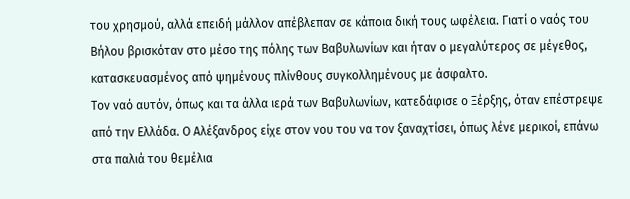του χρησμού, αλλά επειδή μάλλον απέβλεπαν σε κάποια δική τους ωφέλεια. Γιατί ο ναός του Βήλου βρισκόταν στο μέσο της πόλης των Βαβυλωνίων και ήταν ο μεγαλύτερος σε μέγεθος, κατασκευασμένος από ψημένους πλίνθους συγκολλημένους με άσφαλτο.
Τον ναό αυτόν, όπως και τα άλλα ιερά των Βαβυλωνίων, κατεδάφισε ο Ξέρξης, όταν επέστρεψε από την Ελλάδα. Ο Αλέξανδρος είχε στον νου του να τον ξαναχτίσει, όπως λένε μερικοί, επάνω στα παλιά του θεμέλια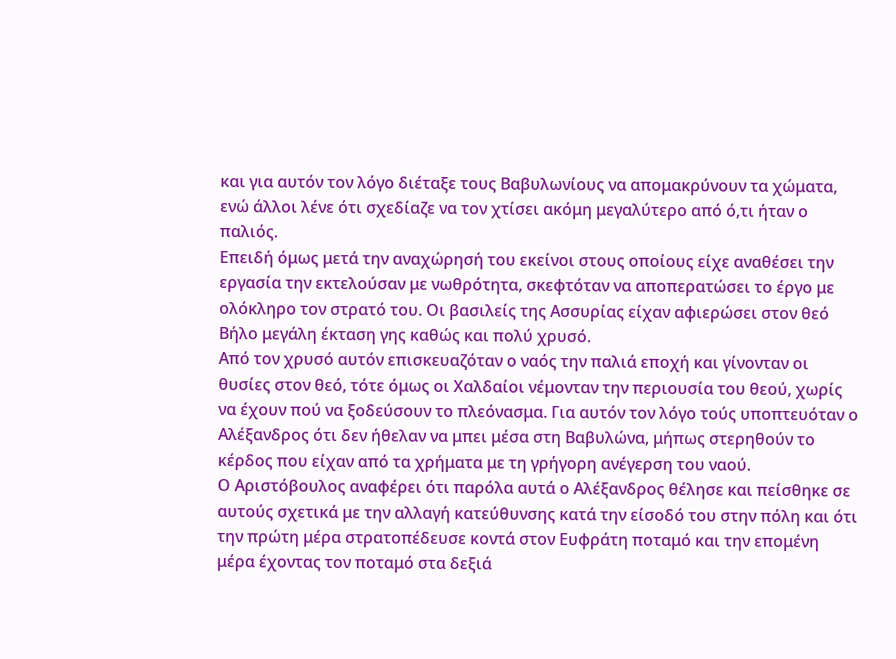και για αυτόν τον λόγο διέταξε τους Βαβυλωνίους να απομακρύνουν τα χώματα, ενώ άλλοι λένε ότι σχεδίαζε να τον χτίσει ακόμη μεγαλύτερο από ό,τι ήταν ο παλιός.
Επειδή όμως μετά την αναχώρησή του εκείνοι στους οποίους είχε αναθέσει την εργασία την εκτελούσαν με νωθρότητα, σκεφτόταν να αποπερατώσει το έργο με ολόκληρο τον στρατό του. Οι βασιλείς της Ασσυρίας είχαν αφιερώσει στον θεό Βήλο μεγάλη έκταση γης καθώς και πολύ χρυσό.
Από τον χρυσό αυτόν επισκευαζόταν ο ναός την παλιά εποχή και γίνονταν οι θυσίες στον θεό, τότε όμως οι Χαλδαίοι νέμονταν την περιουσία του θεού, χωρίς να έχουν πού να ξοδεύσουν το πλεόνασμα. Για αυτόν τον λόγο τούς υποπτευόταν ο Αλέξανδρος ότι δεν ήθελαν να μπει μέσα στη Βαβυλώνα, μήπως στερηθούν το κέρδος που είχαν από τα χρήματα με τη γρήγορη ανέγερση του ναού.
Ο Αριστόβουλος αναφέρει ότι παρόλα αυτά ο Αλέξανδρος θέλησε και πείσθηκε σε αυτούς σχετικά με την αλλαγή κατεύθυνσης κατά την είσοδό του στην πόλη και ότι την πρώτη μέρα στρατοπέδευσε κοντά στον Ευφράτη ποταμό και την επομένη μέρα έχοντας τον ποταμό στα δεξιά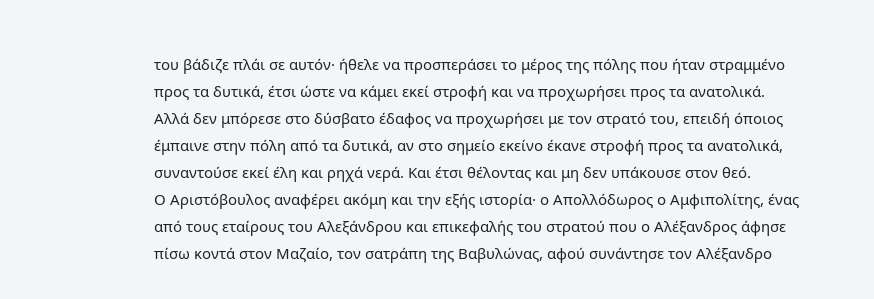του βάδιζε πλάι σε αυτόν· ήθελε να προσπεράσει το μέρος της πόλης που ήταν στραμμένο προς τα δυτικά, έτσι ώστε να κάμει εκεί στροφή και να προχωρήσει προς τα ανατολικά.
Αλλά δεν μπόρεσε στο δύσβατο έδαφος να προχωρήσει με τον στρατό του, επειδή όποιος έμπαινε στην πόλη από τα δυτικά, αν στο σημείο εκείνο έκανε στροφή προς τα ανατολικά, συναντούσε εκεί έλη και ρηχά νερά. Και έτσι θέλοντας και μη δεν υπάκουσε στον θεό.
Ο Αριστόβουλος αναφέρει ακόμη και την εξής ιστορία· ο Απολλόδωρος ο Αμφιπολίτης, ένας από τους εταίρους του Αλεξάνδρου και επικεφαλής του στρατού που ο Αλέξανδρος άφησε πίσω κοντά στον Μαζαίο, τον σατράπη της Βαβυλώνας, αφού συνάντησε τον Αλέξανδρο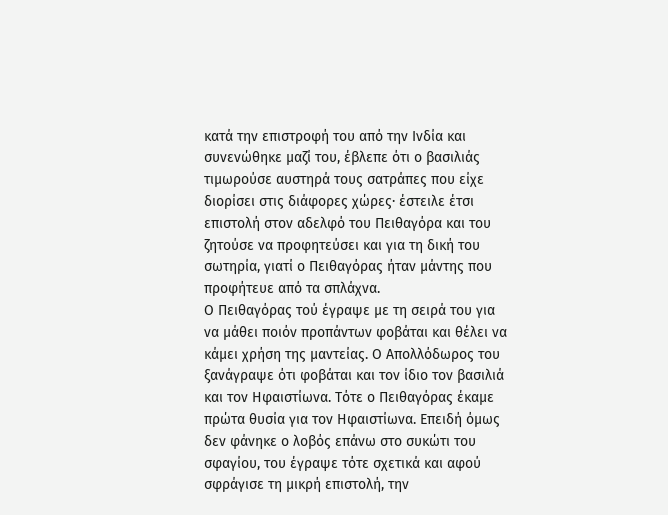κατά την επιστροφή του από την Ινδία και συνενώθηκε μαζί του, έβλεπε ότι ο βασιλιάς τιμωρούσε αυστηρά τους σατράπες που είχε διορίσει στις διάφορες χώρες· έστειλε έτσι επιστολή στον αδελφό του Πειθαγόρα και του ζητούσε να προφητεύσει και για τη δική του σωτηρία, γιατί ο Πειθαγόρας ήταν μάντης που προφήτευε από τα σπλάχνα.
Ο Πειθαγόρας τού έγραψε με τη σειρά του για να μάθει ποιόν προπάντων φοβάται και θέλει να κάμει χρήση της μαντείας. Ο Απολλόδωρος του ξανάγραψε ότι φοβάται και τον ίδιο τον βασιλιά και τον Ηφαιστίωνα. Τότε ο Πειθαγόρας έκαμε πρώτα θυσία για τον Ηφαιστίωνα. Επειδή όμως δεν φάνηκε ο λοβός επάνω στο συκώτι του σφαγίου, του έγραψε τότε σχετικά και αφού σφράγισε τη μικρή επιστολή, την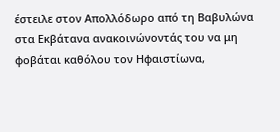έστειλε στον Απολλόδωρο από τη Βαβυλώνα στα Εκβάτανα ανακοινώνοντάς του να μη φοβάται καθόλου τον Ηφαιστίωνα,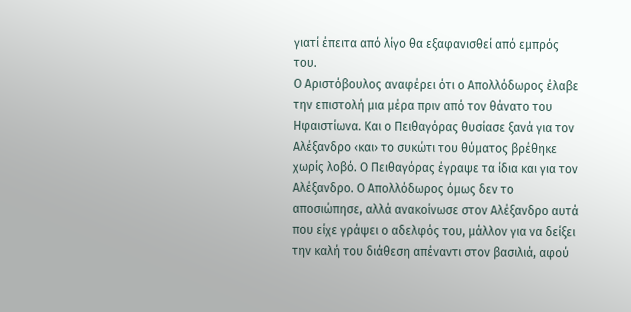γιατί έπειτα από λίγο θα εξαφανισθεί από εμπρός του.
Ο Αριστόβουλος αναφέρει ότι ο Απολλόδωρος έλαβε την επιστολή μια μέρα πριν από τον θάνατο του Ηφαιστίωνα. Και ο Πειθαγόρας θυσίασε ξανά για τον Αλέξανδρο ‹και› το συκώτι του θύματος βρέθηκε χωρίς λοβό. Ο Πειθαγόρας έγραψε τα ίδια και για τον Αλέξανδρο. Ο Απολλόδωρος όμως δεν το αποσιώπησε, αλλά ανακοίνωσε στον Αλέξανδρο αυτά που είχε γράψει ο αδελφός του, μάλλον για να δείξει την καλή του διάθεση απέναντι στον βασιλιά, αφού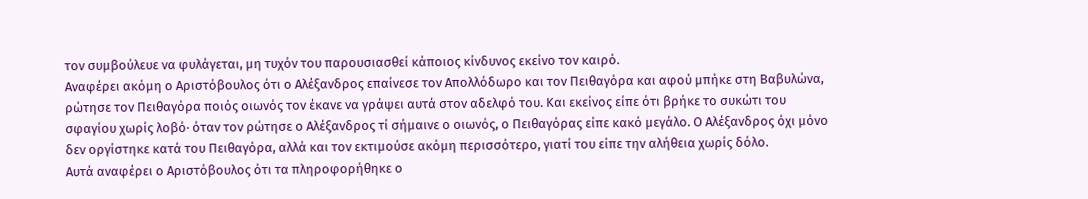τον συμβούλευε να φυλάγεται, μη τυχόν του παρουσιασθεί κάποιος κίνδυνος εκείνο τον καιρό.
Αναφέρει ακόμη ο Αριστόβουλος ότι ο Αλέξανδρος επαίνεσε τον Απολλόδωρο και τον Πειθαγόρα και αφού μπήκε στη Βαβυλώνα, ρώτησε τον Πειθαγόρα ποιός οιωνός τον έκανε να γράψει αυτά στον αδελφό του. Και εκείνος είπε ότι βρήκε το συκώτι του σφαγίου χωρίς λοβό· όταν τον ρώτησε ο Αλέξανδρος τί σήμαινε ο οιωνός, ο Πειθαγόρας είπε κακό μεγάλο. Ο Αλέξανδρος όχι μόνο δεν οργίστηκε κατά του Πειθαγόρα, αλλά και τον εκτιμούσε ακόμη περισσότερο, γιατί του είπε την αλήθεια χωρίς δόλο.
Αυτά αναφέρει ο Αριστόβουλος ότι τα πληροφορήθηκε ο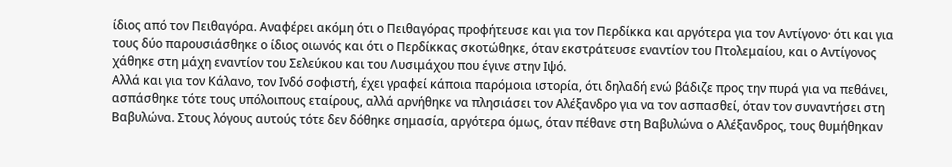ίδιος από τον Πειθαγόρα. Αναφέρει ακόμη ότι ο Πειθαγόρας προφήτευσε και για τον Περδίκκα και αργότερα για τον Αντίγονο· ότι και για τους δύο παρουσιάσθηκε ο ίδιος οιωνός και ότι ο Περδίκκας σκοτώθηκε, όταν εκστράτευσε εναντίον του Πτολεμαίου, και ο Αντίγονος χάθηκε στη μάχη εναντίον του Σελεύκου και του Λυσιμάχου που έγινε στην Ιψό.
Αλλά και για τον Κάλανο, τον Ινδό σοφιστή, έχει γραφεί κάποια παρόμοια ιστορία, ότι δηλαδή ενώ βάδιζε προς την πυρά για να πεθάνει, ασπάσθηκε τότε τους υπόλοιπους εταίρους, αλλά αρνήθηκε να πλησιάσει τον Αλέξανδρο για να τον ασπασθεί, όταν τον συναντήσει στη Βαβυλώνα. Στους λόγους αυτούς τότε δεν δόθηκε σημασία, αργότερα όμως, όταν πέθανε στη Βαβυλώνα ο Αλέξανδρος, τους θυμήθηκαν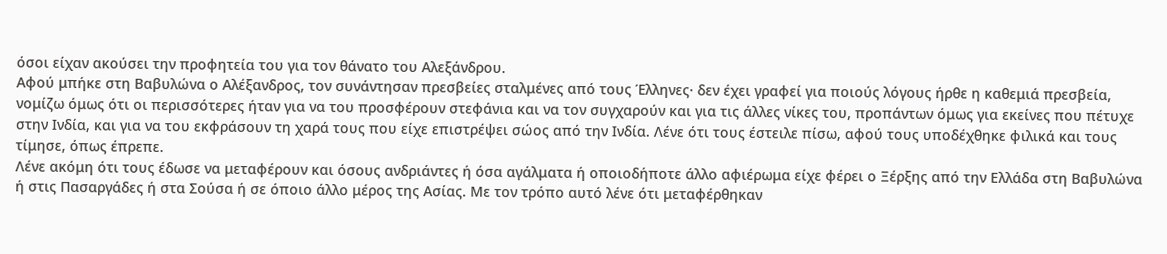όσοι είχαν ακούσει την προφητεία του για τον θάνατο του Αλεξάνδρου.
Αφού μπήκε στη Βαβυλώνα ο Αλέξανδρος, τον συνάντησαν πρεσβείες σταλμένες από τους Έλληνες· δεν έχει γραφεί για ποιούς λόγους ήρθε η καθεμιά πρεσβεία, νομίζω όμως ότι οι περισσότερες ήταν για να του προσφέρουν στεφάνια και να τον συγχαρούν και για τις άλλες νίκες του, προπάντων όμως για εκείνες που πέτυχε στην Ινδία, και για να του εκφράσουν τη χαρά τους που είχε επιστρέψει σώος από την Ινδία. Λένε ότι τους έστειλε πίσω, αφού τους υποδέχθηκε φιλικά και τους τίμησε, όπως έπρεπε.
Λένε ακόμη ότι τους έδωσε να μεταφέρουν και όσους ανδριάντες ή όσα αγάλματα ή οποιοδήποτε άλλο αφιέρωμα είχε φέρει ο Ξέρξης από την Ελλάδα στη Βαβυλώνα ή στις Πασαργάδες ή στα Σούσα ή σε όποιο άλλο μέρος της Ασίας. Με τον τρόπο αυτό λένε ότι μεταφέρθηκαν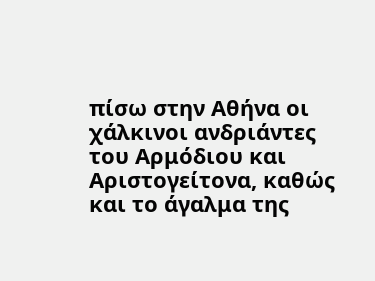πίσω στην Αθήνα οι χάλκινοι ανδριάντες του Αρμόδιου και Αριστογείτονα, καθώς και το άγαλμα της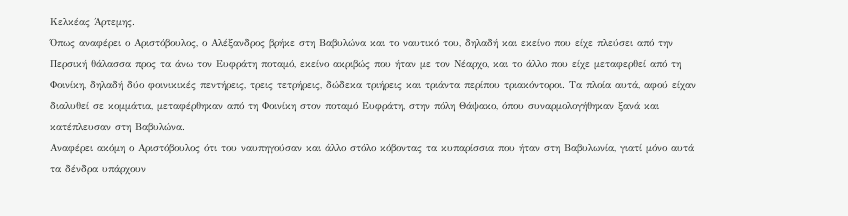Κελκέας Άρτεμης.
Όπως αναφέρει ο Αριστόβουλος, ο Αλέξανδρος βρήκε στη Βαβυλώνα και το ναυτικό του, δηλαδή και εκείνο που είχε πλεύσει από την Περσική θάλασσα προς τα άνω τον Ευφράτη ποταμό, εκείνο ακριβώς που ήταν με τον Νέαρχο, και το άλλο που είχε μεταφερθεί από τη Φοινίκη, δηλαδή δύο φοινικικές πεντήρεις, τρεις τετρήρεις, δώδεκα τριήρεις και τριάντα περίπου τριακόντοροι. Τα πλοία αυτά, αφού είχαν διαλυθεί σε κομμάτια, μεταφέρθηκαν από τη Φοινίκη στον ποταμό Ευφράτη, στην πόλη Θάψακο, όπου συναρμολογήθηκαν ξανά και κατέπλευσαν στη Βαβυλώνα.
Αναφέρει ακόμη ο Αριστόβουλος ότι του ναυπηγούσαν και άλλο στόλο κόβοντας τα κυπαρίσσια που ήταν στη Βαβυλωνία, γιατί μόνο αυτά τα δένδρα υπάρχουν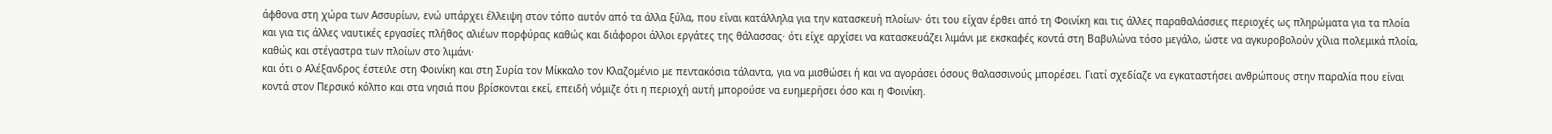άφθονα στη χώρα των Ασσυρίων, ενώ υπάρχει έλλειψη στον τόπο αυτόν από τα άλλα ξύλα, που είναι κατάλληλα για την κατασκευή πλοίων· ότι του είχαν έρθει από τη Φοινίκη και τις άλλες παραθαλάσσιες περιοχές ως πληρώματα για τα πλοία και για τις άλλες ναυτικές εργασίες πλήθος αλιέων πορφύρας καθώς και διάφοροι άλλοι εργάτες της θάλασσας· ότι είχε αρχίσει να κατασκευάζει λιμάνι με εκσκαφές κοντά στη Βαβυλώνα τόσο μεγάλο, ώστε να αγκυροβολούν χίλια πολεμικά πλοία, καθώς και στέγαστρα των πλοίων στο λιμάνι·
και ότι ο Αλέξανδρος έστειλε στη Φοινίκη και στη Συρία τον Μίκκαλο τον Κλαζομένιο με πεντακόσια τάλαντα, για να μισθώσει ή και να αγοράσει όσους θαλασσινούς μπορέσει. Γιατί σχεδίαζε να εγκαταστήσει ανθρώπους στην παραλία που είναι κοντά στον Περσικό κόλπο και στα νησιά που βρίσκονται εκεί, επειδή νόμιζε ότι η περιοχή αυτή μπορούσε να ευημερήσει όσο και η Φοινίκη.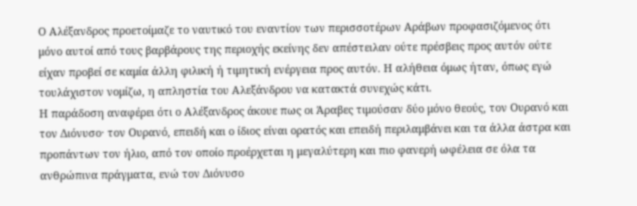Ο Αλέξανδρος προετοίμαζε το ναυτικό του εναντίον των περισσοτέρων Αράβων προφασιζόμενος ότι μόνο αυτοί από τους βαρβάρους της περιοχής εκείνης δεν απέστειλαν ούτε πρέσβεις προς αυτόν ούτε είχαν προβεί σε καμία άλλη φιλική ή τιμητική ενέργεια προς αυτόν. Η αλήθεια όμως ήταν, όπως εγώ τουλάχιστον νομίζω, η απληστία του Αλεξάνδρου να κατακτά συνεχώς κάτι.
Η παράδοση αναφέρει ότι ο Αλέξανδρος άκουε πως οι Άραβες τιμούσαν δύο μόνο θεούς, τον Ουρανό και τον Διόνυσο· τον Ουρανό, επειδή και ο ίδιος είναι ορατός και επειδή περιλαμβάνει και τα άλλα άστρα και προπάντων τον ήλιο, από τον οποίο προέρχεται η μεγαλύτερη και πιο φανερή ωφέλεια σε όλα τα ανθρώπινα πράγματα, ενώ τον Διόνυσο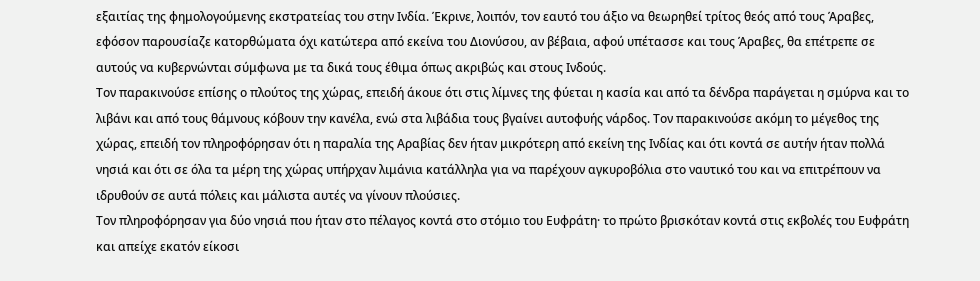εξαιτίας της φημολογούμενης εκστρατείας του στην Ινδία. Έκρινε, λοιπόν, τον εαυτό του άξιο να θεωρηθεί τρίτος θεός από τους Άραβες, εφόσον παρουσίαζε κατορθώματα όχι κατώτερα από εκείνα του Διονύσου, αν βέβαια, αφού υπέτασσε και τους Άραβες, θα επέτρεπε σε αυτούς να κυβερνώνται σύμφωνα με τα δικά τους έθιμα όπως ακριβώς και στους Ινδούς.
Τον παρακινούσε επίσης ο πλούτος της χώρας, επειδή άκουε ότι στις λίμνες της φύεται η κασία και από τα δένδρα παράγεται η σμύρνα και το λιβάνι και από τους θάμνους κόβουν την κανέλα, ενώ στα λιβάδια τους βγαίνει αυτοφυής νάρδος. Τον παρακινούσε ακόμη το μέγεθος της χώρας, επειδή τον πληροφόρησαν ότι η παραλία της Αραβίας δεν ήταν μικρότερη από εκείνη της Ινδίας και ότι κοντά σε αυτήν ήταν πολλά νησιά και ότι σε όλα τα μέρη της χώρας υπήρχαν λιμάνια κατάλληλα για να παρέχουν αγκυροβόλια στο ναυτικό του και να επιτρέπουν να ιδρυθούν σε αυτά πόλεις και μάλιστα αυτές να γίνουν πλούσιες.
Τον πληροφόρησαν για δύο νησιά που ήταν στο πέλαγος κοντά στο στόμιο του Ευφράτη· το πρώτο βρισκόταν κοντά στις εκβολές του Ευφράτη και απείχε εκατόν είκοσι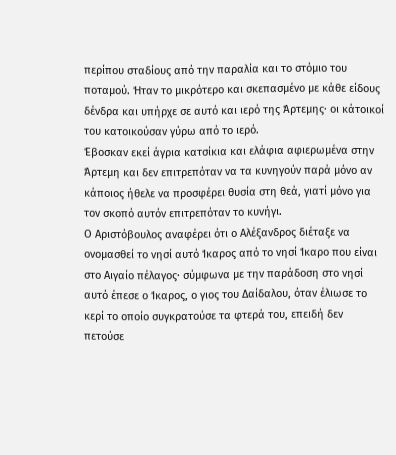περίπου σταδίους από την παραλία και το στόμιο του ποταμού. Ήταν το μικρότερο και σκεπασμένο με κάθε είδους δένδρα και υπήρχε σε αυτό και ιερό της Άρτεμης· οι κάτοικοί του κατοικούσαν γύρω από το ιερό.
Έβοσκαν εκεί άγρια κατσίκια και ελάφια αφιερωμένα στην Άρτεμη και δεν επιτρεπόταν να τα κυνηγούν παρά μόνο αν κάποιος ήθελε να προσφέρει θυσία στη θεά, γιατί μόνο για τον σκοπό αυτόν επιτρεπόταν το κυνήγι.
Ο Αριστόβουλος αναφέρει ότι ο Αλέξανδρος διέταξε να ονομασθεί το νησί αυτό Ίκαρος από το νησί Ίκαρο που είναι στο Αιγαίο πέλαγος· σύμφωνα με την παράδοση στο νησί αυτό έπεσε ο Ίκαρος, ο γιος του Δαίδαλου, όταν έλιωσε το κερί το οποίο συγκρατούσε τα φτερά του, επειδή δεν πετούσε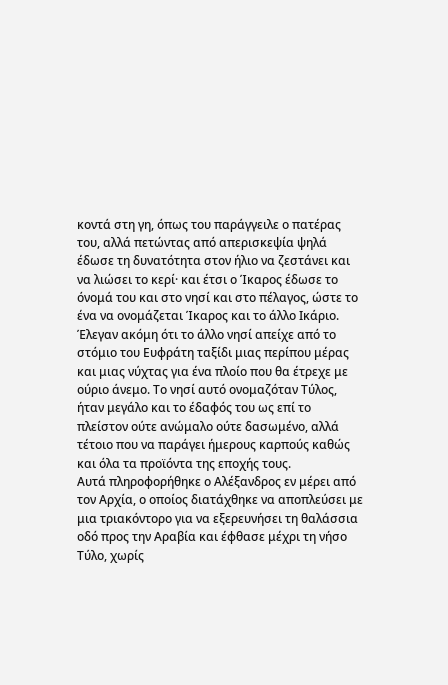κοντά στη γη, όπως του παράγγειλε ο πατέρας του, αλλά πετώντας από απερισκεψία ψηλά έδωσε τη δυνατότητα στον ήλιο να ζεστάνει και να λιώσει το κερί· και έτσι ο Ίκαρος έδωσε το όνομά του και στο νησί και στο πέλαγος, ώστε το ένα να ονομάζεται Ίκαρος και το άλλο Ικάριο.
Έλεγαν ακόμη ότι το άλλο νησί απείχε από το στόμιο του Ευφράτη ταξίδι μιας περίπου μέρας και μιας νύχτας για ένα πλοίο που θα έτρεχε με ούριο άνεμο. Το νησί αυτό ονομαζόταν Τύλος, ήταν μεγάλο και το έδαφός του ως επί το πλείστον ούτε ανώμαλο ούτε δασωμένο, αλλά τέτοιο που να παράγει ήμερους καρπούς καθώς και όλα τα προϊόντα της εποχής τους.
Αυτά πληροφορήθηκε ο Αλέξανδρος εν μέρει από τον Αρχία, ο οποίος διατάχθηκε να αποπλεύσει με μια τριακόντορο για να εξερευνήσει τη θαλάσσια οδό προς την Αραβία και έφθασε μέχρι τη νήσο Τύλο, χωρίς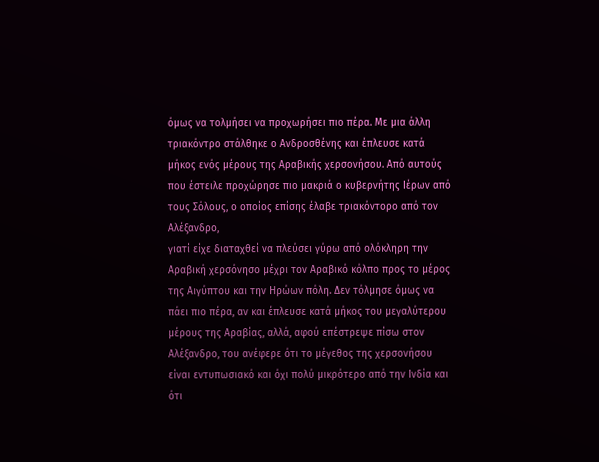όμως να τολμήσει να προχωρήσει πιο πέρα. Με μια άλλη τριακόντρο στάλθηκε ο Ανδροσθένης και έπλευσε κατά μήκος ενός μέρους της Αραβικής χερσονήσου. Από αυτούς που έστειλε προχώρησε πιο μακριά ο κυβερνήτης Ιέρων από τους Σόλους, ο οποίος επίσης έλαβε τριακόντορο από τον Αλέξανδρο,
γιατί είχε διαταχθεί να πλεύσει γύρω από ολόκληρη την Αραβική χερσόνησο μέχρι τον Αραβικό κόλπο προς το μέρος της Αιγύπτου και την Ηρώων πόλη. Δεν τόλμησε όμως να πάει πιο πέρα, αν και έπλευσε κατά μήκος του μεγαλύτερου μέρους της Αραβίας, αλλά, αφού επέστρεψε πίσω στον Αλέξανδρο, του ανέφερε ότι το μέγεθος της χερσονήσου είναι εντυπωσιακό και όχι πολύ μικρότερο από την Ινδία και ότι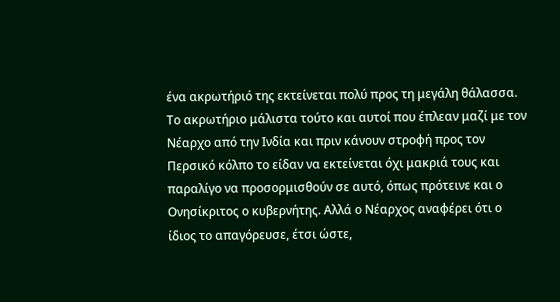ένα ακρωτήριό της εκτείνεται πολύ προς τη μεγάλη θάλασσα.
Το ακρωτήριο μάλιστα τούτο και αυτοί που έπλεαν μαζί με τον Νέαρχο από την Ινδία και πριν κάνουν στροφή προς τον Περσικό κόλπο το είδαν να εκτείνεται όχι μακριά τους και παραλίγο να προσορμισθούν σε αυτό, όπως πρότεινε και ο Ονησίκριτος ο κυβερνήτης. Αλλά ο Νέαρχος αναφέρει ότι ο ίδιος το απαγόρευσε, έτσι ώστε,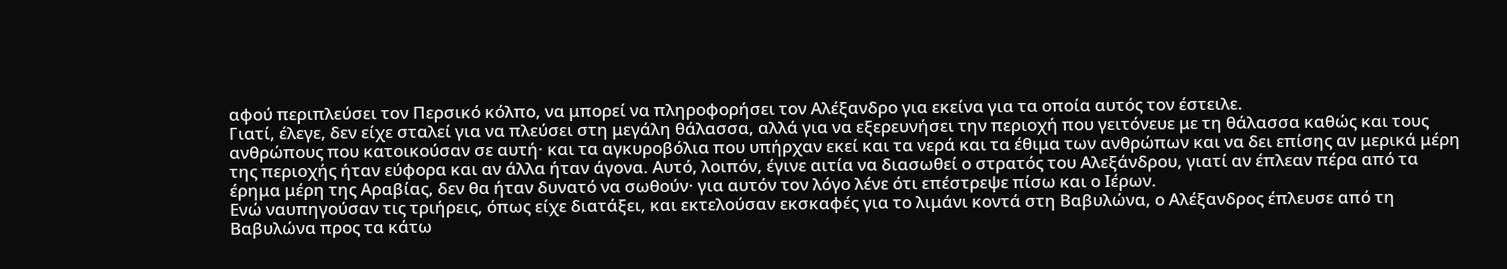αφού περιπλεύσει τον Περσικό κόλπο, να μπορεί να πληροφορήσει τον Αλέξανδρο για εκείνα για τα οποία αυτός τον έστειλε.
Γιατί, έλεγε, δεν είχε σταλεί για να πλεύσει στη μεγάλη θάλασσα, αλλά για να εξερευνήσει την περιοχή που γειτόνευε με τη θάλασσα καθώς και τους ανθρώπους που κατοικούσαν σε αυτή· και τα αγκυροβόλια που υπήρχαν εκεί και τα νερά και τα έθιμα των ανθρώπων και να δει επίσης αν μερικά μέρη της περιοχής ήταν εύφορα και αν άλλα ήταν άγονα. Αυτό, λοιπόν, έγινε αιτία να διασωθεί ο στρατός του Αλεξάνδρου, γιατί αν έπλεαν πέρα από τα έρημα μέρη της Αραβίας, δεν θα ήταν δυνατό να σωθούν· για αυτόν τον λόγο λένε ότι επέστρεψε πίσω και ο Ιέρων.
Ενώ ναυπηγούσαν τις τριήρεις, όπως είχε διατάξει, και εκτελούσαν εκσκαφές για το λιμάνι κοντά στη Βαβυλώνα, ο Αλέξανδρος έπλευσε από τη Βαβυλώνα προς τα κάτω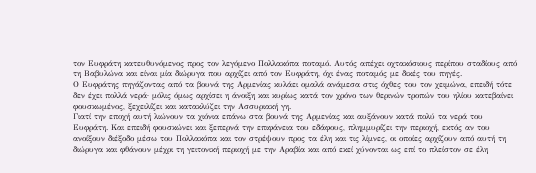τον Ευφράτη κατευθυνόμενος προς τον λεγόμενο Πολλακόπα ποταμό. Αυτός απέχει οχτακόσιους περίπου σταδίους από τη Βαβυλώνα και είναι μία διώρυγα που αρχίζει από τον Ευφράτη, όχι ένας ποταμός με δικές του πηγές.
Ο Ευφράτης πηγάζοντας από τα βουνά της Αρμενίας κυλάει ομαλά ανάμεσα στις όχθες του τον χειμώνα, επειδή τότε δεν έχει πολλά νερά· μόλις όμως αρχίσει η άνοιξη και κυρίως κατά τον χρόνο των θερινών τροπών του ηλίου κατεβαίνει φουσκωμένος, ξεχειλίζει και κατακλύζει την Ασσυριακή γη.
Γιατί την εποχή αυτή λιώνουν τα χιόνια επάνω στα βουνά της Αρμενίας και αυξάνουν κατά πολύ τα νερά του Ευφράτη. Και επειδή φουσκώνει και ξεπερνά την επιφάνεια του εδάφους, πλημμυρίζει την περιοχή, εκτός αν του ανοίξουν διέξοδο μέσω του Πολλακόπα και τον στρέψουν προς τα έλη και τις λίμνες, οι οποίες αρχίζουν από αυτή τη διώρυγα και φθάνουν μέχρι τη γειτονική περιοχή με την Αραβία και από εκεί χύνονται ως επί το πλείστον σε έλη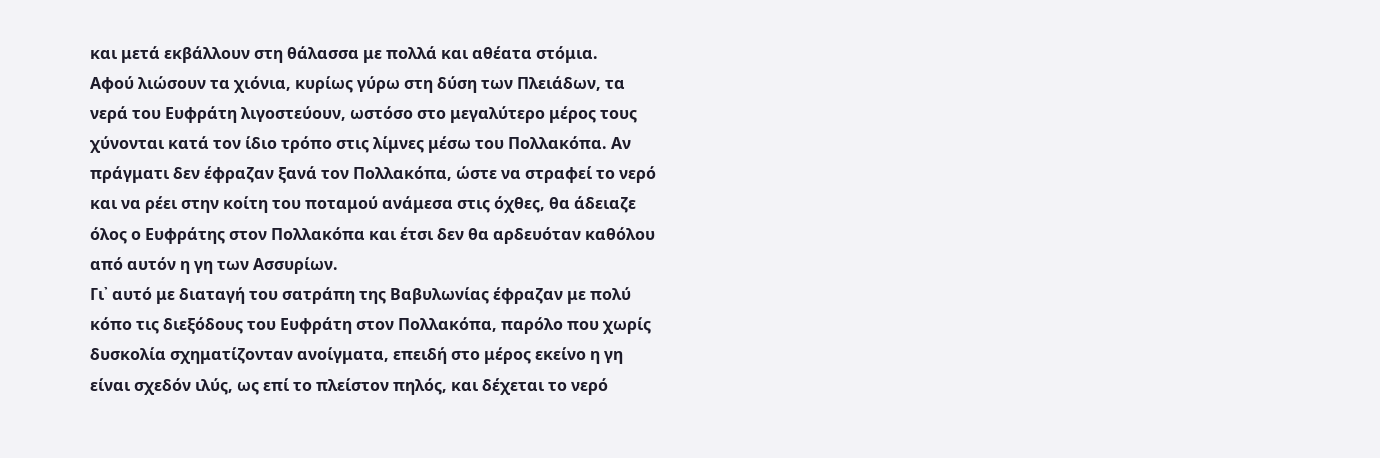και μετά εκβάλλουν στη θάλασσα με πολλά και αθέατα στόμια.
Αφού λιώσουν τα χιόνια, κυρίως γύρω στη δύση των Πλειάδων, τα νερά του Ευφράτη λιγοστεύουν, ωστόσο στο μεγαλύτερο μέρος τους χύνονται κατά τον ίδιο τρόπο στις λίμνες μέσω του Πολλακόπα. Αν πράγματι δεν έφραζαν ξανά τον Πολλακόπα, ώστε να στραφεί το νερό και να ρέει στην κοίτη του ποταμού ανάμεσα στις όχθες, θα άδειαζε όλος ο Ευφράτης στον Πολλακόπα και έτσι δεν θα αρδευόταν καθόλου από αυτόν η γη των Ασσυρίων.
Γι᾽ αυτό με διαταγή του σατράπη της Βαβυλωνίας έφραζαν με πολύ κόπο τις διεξόδους του Ευφράτη στον Πολλακόπα, παρόλο που χωρίς δυσκολία σχηματίζονταν ανοίγματα, επειδή στο μέρος εκείνο η γη είναι σχεδόν ιλύς, ως επί το πλείστον πηλός, και δέχεται το νερό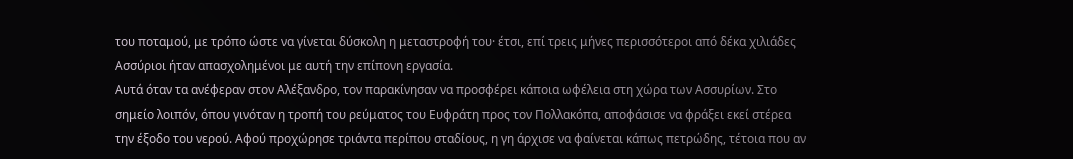του ποταμού, με τρόπο ώστε να γίνεται δύσκολη η μεταστροφή του· έτσι, επί τρεις μήνες περισσότεροι από δέκα χιλιάδες Ασσύριοι ήταν απασχολημένοι με αυτή την επίπονη εργασία.
Αυτά όταν τα ανέφεραν στον Αλέξανδρο, τον παρακίνησαν να προσφέρει κάποια ωφέλεια στη χώρα των Ασσυρίων. Στο σημείο λοιπόν, όπου γινόταν η τροπή του ρεύματος του Ευφράτη προς τον Πολλακόπα, αποφάσισε να φράξει εκεί στέρεα την έξοδο του νερού. Αφού προχώρησε τριάντα περίπου σταδίους, η γη άρχισε να φαίνεται κάπως πετρώδης, τέτοια που αν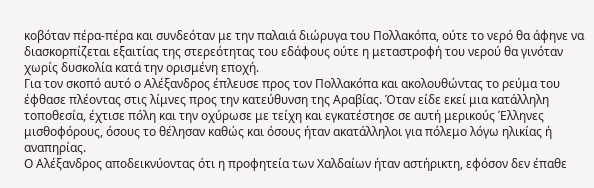κοβόταν πέρα-πέρα και συνδεόταν με την παλαιά διώρυγα του Πολλακόπα, ούτε το νερό θα άφηνε να διασκορπίζεται εξαιτίας της στερεότητας του εδάφους ούτε η μεταστροφή του νερού θα γινόταν χωρίς δυσκολία κατά την ορισμένη εποχή.
Για τον σκοπό αυτό ο Αλέξανδρος έπλευσε προς τον Πολλακόπα και ακολουθώντας το ρεύμα του έφθασε πλέοντας στις λίμνες προς την κατεύθυνση της Αραβίας. Όταν είδε εκεί μια κατάλληλη τοποθεσία, έχτισε πόλη και την οχύρωσε με τείχη και εγκατέστησε σε αυτή μερικούς Έλληνες μισθοφόρους, όσους το θέλησαν καθώς και όσους ήταν ακατάλληλοι για πόλεμο λόγω ηλικίας ή αναπηρίας.
Ο Αλέξανδρος αποδεικνύοντας ότι η προφητεία των Χαλδαίων ήταν αστήρικτη, εφόσον δεν έπαθε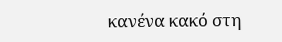κανένα κακό στη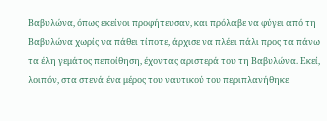Βαβυλώνα, όπως εκείνοι προφήτευσαν, και πρόλαβε να φύγει από τη Βαβυλώνα χωρίς να πάθει τίποτε, άρχισε να πλέει πάλι προς τα πάνω τα έλη γεμάτος πεποίθηση, έχοντας αριστερά του τη Βαβυλώνα. Εκεί, λοιπόν, στα στενά ένα μέρος του ναυτικού του περιπλανήθηκε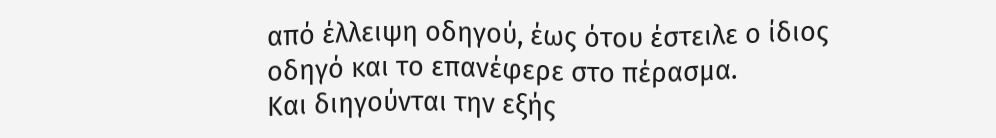από έλλειψη οδηγού, έως ότου έστειλε ο ίδιος οδηγό και το επανέφερε στο πέρασμα.
Και διηγούνται την εξής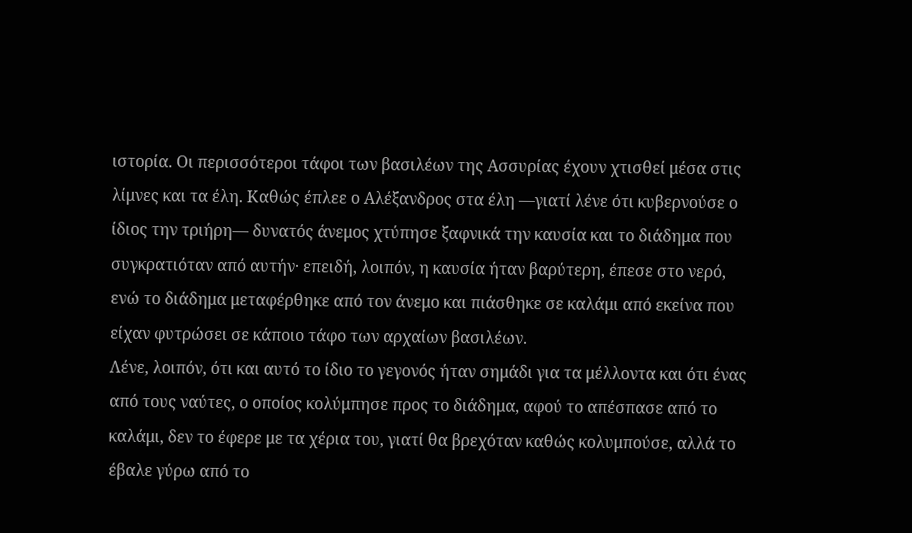ιστορία. Οι περισσότεροι τάφοι των βασιλέων της Ασσυρίας έχουν χτισθεί μέσα στις λίμνες και τα έλη. Καθώς έπλεε ο Αλέξανδρος στα έλη —γιατί λένε ότι κυβερνούσε ο ίδιος την τριήρη— δυνατός άνεμος χτύπησε ξαφνικά την καυσία και το διάδημα που συγκρατιόταν από αυτήν· επειδή, λοιπόν, η καυσία ήταν βαρύτερη, έπεσε στο νερό, ενώ το διάδημα μεταφέρθηκε από τον άνεμο και πιάσθηκε σε καλάμι από εκείνα που είχαν φυτρώσει σε κάποιο τάφο των αρχαίων βασιλέων.
Λένε, λοιπόν, ότι και αυτό το ίδιο το γεγονός ήταν σημάδι για τα μέλλοντα και ότι ένας από τους ναύτες, ο οποίος κολύμπησε προς το διάδημα, αφού το απέσπασε από το καλάμι, δεν το έφερε με τα χέρια του, γιατί θα βρεχόταν καθώς κολυμπούσε, αλλά το έβαλε γύρω από το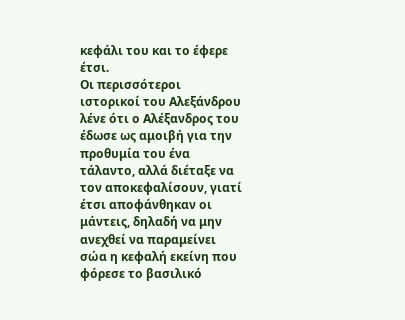κεφάλι του και το έφερε έτσι.
Οι περισσότεροι ιστορικοί του Αλεξάνδρου λένε ότι ο Αλέξανδρος του έδωσε ως αμοιβή για την προθυμία του ένα τάλαντο, αλλά διέταξε να τον αποκεφαλίσουν, γιατί έτσι αποφάνθηκαν οι μάντεις, δηλαδή να μην ανεχθεί να παραμείνει σώα η κεφαλή εκείνη που φόρεσε το βασιλικό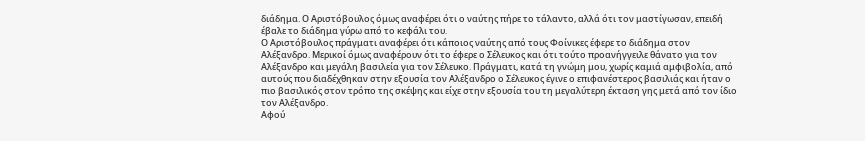διάδημα. Ο Αριστόβουλος όμως αναφέρει ότι ο ναύτης πήρε το τάλαντο, αλλά ότι τον μαστίγωσαν, επειδή έβαλε το διάδημα γύρω από το κεφάλι του.
Ο Αριστόβουλος πράγματι αναφέρει ότι κάποιος ναύτης από τους Φοίνικες έφερε το διάδημα στον Αλέξανδρο. Μερικοί όμως αναφέρουν ότι το έφερε ο Σέλευκος και ότι τούτο προανήγγειλε θάνατο για τον Αλέξανδρο και μεγάλη βασιλεία για τον Σέλευκο. Πράγματι, κατά τη γνώμη μου, χωρίς καμιά αμφιβολία, από αυτούς που διαδέχθηκαν στην εξουσία τον Αλέξανδρο ο Σέλευκος έγινε ο επιφανέστερος βασιλιάς και ήταν ο πιο βασιλικός στον τρόπο της σκέψης και είχε στην εξουσία του τη μεγαλύτερη έκταση γης μετά από τον ίδιο τον Αλέξανδρο.
Αφού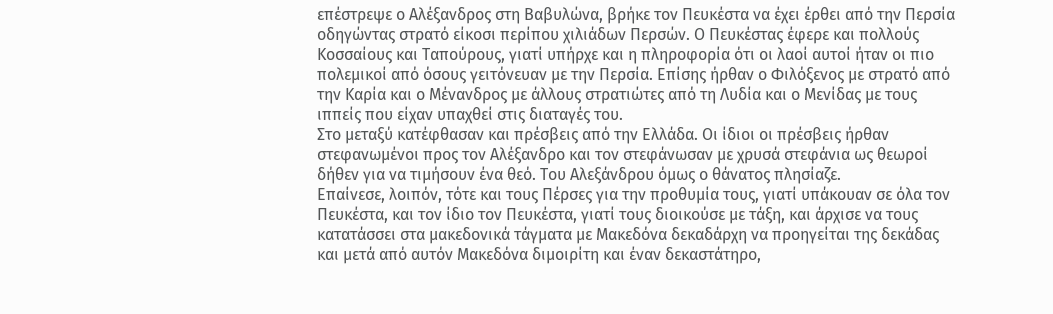επέστρεψε ο Αλέξανδρος στη Βαβυλώνα, βρήκε τον Πευκέστα να έχει έρθει από την Περσία οδηγώντας στρατό είκοσι περίπου χιλιάδων Περσών. Ο Πευκέστας έφερε και πολλούς Κοσσαίους και Ταπούρους, γιατί υπήρχε και η πληροφορία ότι οι λαοί αυτοί ήταν οι πιο πολεμικοί από όσους γειτόνευαν με την Περσία. Επίσης ήρθαν ο Φιλόξενος με στρατό από την Καρία και ο Μένανδρος με άλλους στρατιώτες από τη Λυδία και ο Μενίδας με τους ιππείς που είχαν υπαχθεί στις διαταγές του.
Στο μεταξύ κατέφθασαν και πρέσβεις από την Ελλάδα. Οι ίδιοι οι πρέσβεις ήρθαν στεφανωμένοι προς τον Αλέξανδρο και τον στεφάνωσαν με χρυσά στεφάνια ως θεωροί δήθεν για να τιμήσουν ένα θεό. Του Αλεξάνδρου όμως ο θάνατος πλησίαζε.
Επαίνεσε, λοιπόν, τότε και τους Πέρσες για την προθυμία τους, γιατί υπάκουαν σε όλα τον Πευκέστα, και τον ίδιο τον Πευκέστα, γιατί τους διοικούσε με τάξη, και άρχισε να τους κατατάσσει στα μακεδονικά τάγματα με Μακεδόνα δεκαδάρχη να προηγείται της δεκάδας και μετά από αυτόν Μακεδόνα διμοιρίτη και έναν δεκαστάτηρο,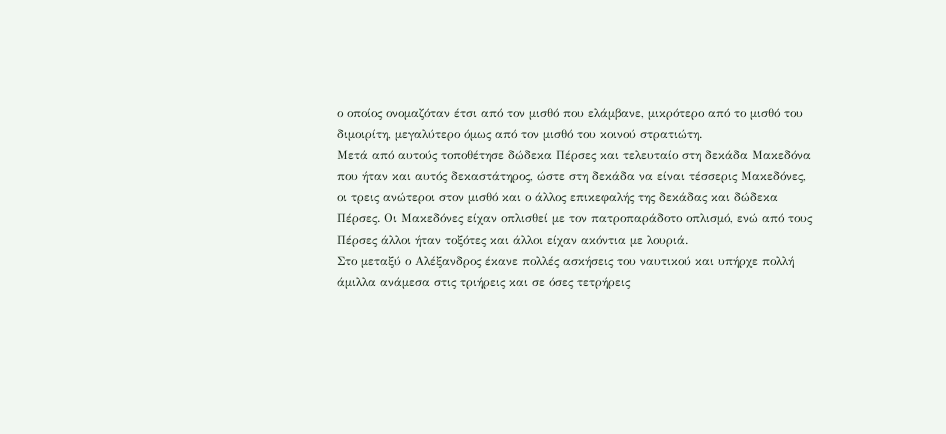ο οποίος ονομαζόταν έτσι από τον μισθό που ελάμβανε, μικρότερο από το μισθό του διμοιρίτη, μεγαλύτερο όμως από τον μισθό του κοινού στρατιώτη.
Μετά από αυτούς τοποθέτησε δώδεκα Πέρσες και τελευταίο στη δεκάδα Μακεδόνα που ήταν και αυτός δεκαστάτηρος, ώστε στη δεκάδα να είναι τέσσερις Μακεδόνες, οι τρεις ανώτεροι στον μισθό και ο άλλος επικεφαλής της δεκάδας και δώδεκα Πέρσες. Οι Μακεδόνες είχαν οπλισθεί με τον πατροπαράδοτο οπλισμό, ενώ από τους Πέρσες άλλοι ήταν τοξότες και άλλοι είχαν ακόντια με λουριά.
Στο μεταξύ ο Αλέξανδρος έκανε πολλές ασκήσεις του ναυτικού και υπήρχε πολλή άμιλλα ανάμεσα στις τριήρεις και σε όσες τετρήρεις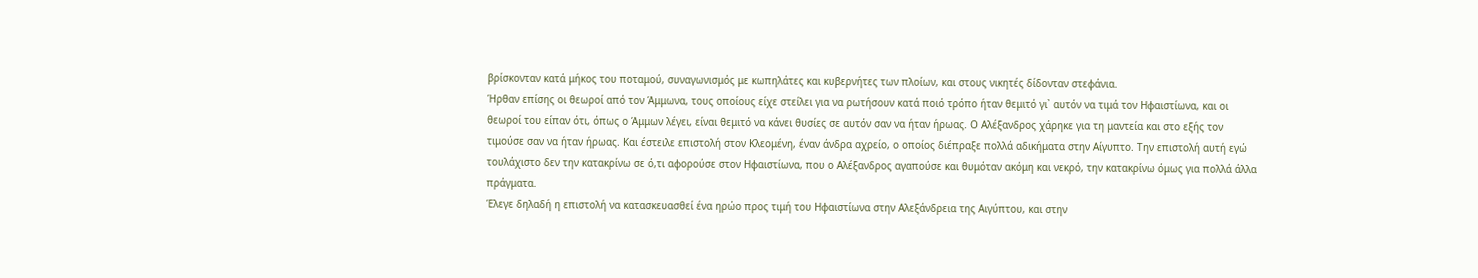βρίσκονταν κατά μήκος του ποταμού, συναγωνισμός με κωπηλάτες και κυβερνήτες των πλοίων, και στους νικητές δίδονταν στεφάνια.
Ήρθαν επίσης οι θεωροί από τον Άμμωνα, τους οποίους είχε στείλει για να ρωτήσουν κατά ποιό τρόπο ήταν θεμιτό γι᾽ αυτόν να τιμά τον Ηφαιστίωνα, και οι θεωροί του είπαν ότι, όπως ο Άμμων λέγει, είναι θεμιτό να κάνει θυσίες σε αυτόν σαν να ήταν ήρωας. Ο Αλέξανδρος χάρηκε για τη μαντεία και στο εξής τον τιμούσε σαν να ήταν ήρωας. Και έστειλε επιστολή στον Κλεομένη, έναν άνδρα αχρείο, ο οποίος διέπραξε πολλά αδικήματα στην Αίγυπτο. Την επιστολή αυτή εγώ τουλάχιστο δεν την κατακρίνω σε ό,τι αφορούσε στον Ηφαιστίωνα, που ο Αλέξανδρος αγαπούσε και θυμόταν ακόμη και νεκρό, την κατακρίνω όμως για πολλά άλλα πράγματα.
Έλεγε δηλαδή η επιστολή να κατασκευασθεί ένα ηρώο προς τιμή του Ηφαιστίωνα στην Αλεξάνδρεια της Αιγύπτου, και στην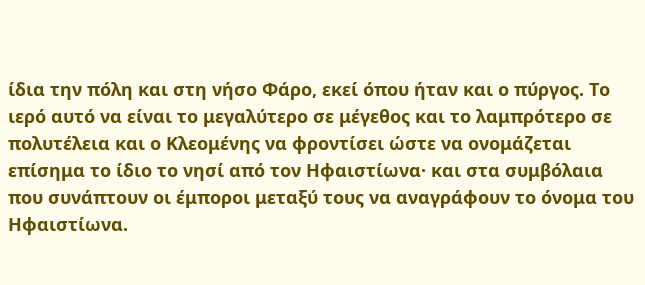ίδια την πόλη και στη νήσο Φάρο, εκεί όπου ήταν και ο πύργος. Το ιερό αυτό να είναι το μεγαλύτερο σε μέγεθος και το λαμπρότερο σε πολυτέλεια και ο Κλεομένης να φροντίσει ώστε να ονομάζεται επίσημα το ίδιο το νησί από τον Ηφαιστίωνα· και στα συμβόλαια που συνάπτουν οι έμποροι μεταξύ τους να αναγράφουν το όνομα του Ηφαιστίωνα.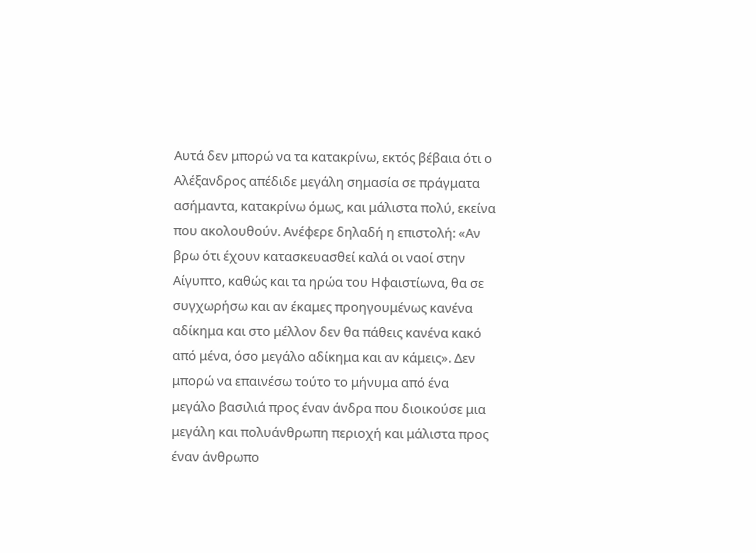Αυτά δεν μπορώ να τα κατακρίνω, εκτός βέβαια ότι ο Αλέξανδρος απέδιδε μεγάλη σημασία σε πράγματα ασήμαντα, κατακρίνω όμως, και μάλιστα πολύ, εκείνα που ακολουθούν. Ανέφερε δηλαδή η επιστολή: «Αν βρω ότι έχουν κατασκευασθεί καλά οι ναοί στην Αίγυπτο, καθώς και τα ηρώα του Ηφαιστίωνα, θα σε συγχωρήσω και αν έκαμες προηγουμένως κανένα αδίκημα και στο μέλλον δεν θα πάθεις κανένα κακό από μένα, όσο μεγάλο αδίκημα και αν κάμεις». Δεν μπορώ να επαινέσω τούτο το μήνυμα από ένα μεγάλο βασιλιά προς έναν άνδρα που διοικούσε μια μεγάλη και πολυάνθρωπη περιοχή και μάλιστα προς έναν άνθρωπο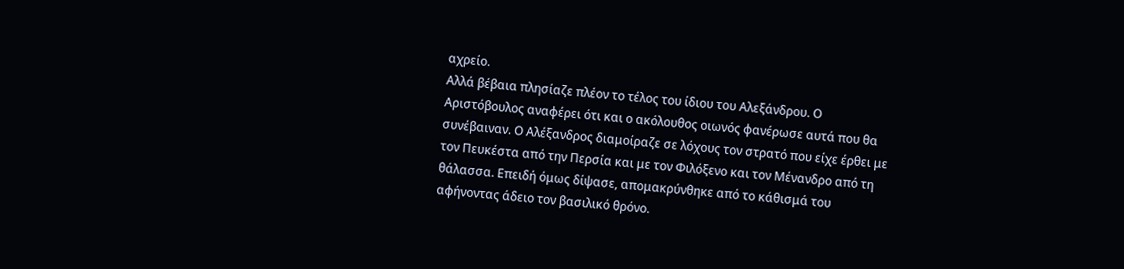αχρείο.
Αλλά βέβαια πλησίαζε πλέον το τέλος του ίδιου του Αλεξάνδρου. Ο Αριστόβουλος αναφέρει ότι και ο ακόλουθος οιωνός φανέρωσε αυτά που θα συνέβαιναν. Ο Αλέξανδρος διαμοίραζε σε λόχους τον στρατό που είχε έρθει με τον Πευκέστα από την Περσία και με τον Φιλόξενο και τον Μένανδρο από τη θάλασσα. Επειδή όμως δίψασε, απομακρύνθηκε από το κάθισμά του αφήνοντας άδειο τον βασιλικό θρόνο.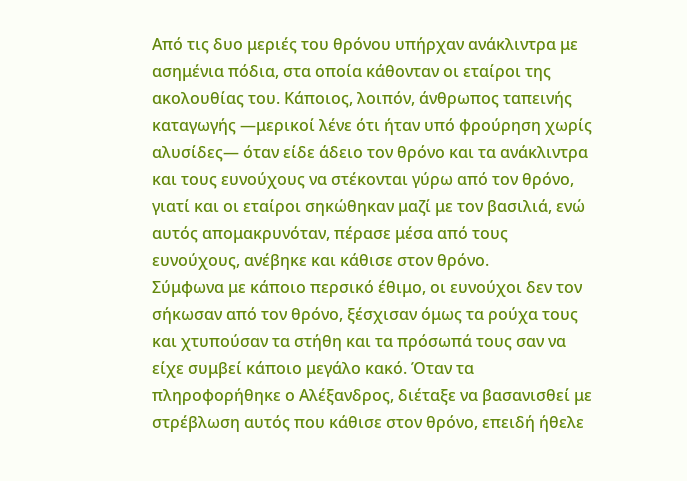Από τις δυο μεριές του θρόνου υπήρχαν ανάκλιντρα με ασημένια πόδια, στα οποία κάθονταν οι εταίροι της ακολουθίας του. Κάποιος, λοιπόν, άνθρωπος ταπεινής καταγωγής —μερικοί λένε ότι ήταν υπό φρούρηση χωρίς αλυσίδες— όταν είδε άδειο τον θρόνο και τα ανάκλιντρα και τους ευνούχους να στέκονται γύρω από τον θρόνο, γιατί και οι εταίροι σηκώθηκαν μαζί με τον βασιλιά, ενώ αυτός απομακρυνόταν, πέρασε μέσα από τους ευνούχους, ανέβηκε και κάθισε στον θρόνο.
Σύμφωνα με κάποιο περσικό έθιμο, οι ευνούχοι δεν τον σήκωσαν από τον θρόνο, ξέσχισαν όμως τα ρούχα τους και χτυπούσαν τα στήθη και τα πρόσωπά τους σαν να είχε συμβεί κάποιο μεγάλο κακό. Όταν τα πληροφορήθηκε ο Αλέξανδρος, διέταξε να βασανισθεί με στρέβλωση αυτός που κάθισε στον θρόνο, επειδή ήθελε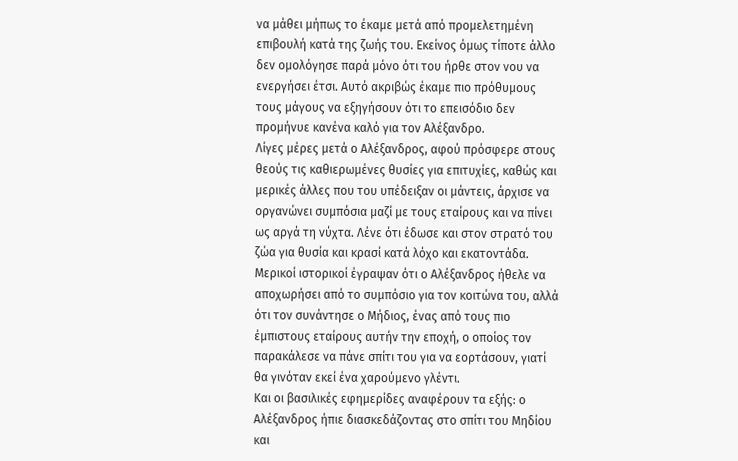να μάθει μήπως το έκαμε μετά από προμελετημένη επιβουλή κατά της ζωής του. Εκείνος όμως τίποτε άλλο δεν ομολόγησε παρά μόνο ότι του ήρθε στον νου να ενεργήσει έτσι. Αυτό ακριβώς έκαμε πιο πρόθυμους τους μάγους να εξηγήσουν ότι το επεισόδιο δεν προμήνυε κανένα καλό για τον Αλέξανδρο.
Λίγες μέρες μετά ο Αλέξανδρος, αφού πρόσφερε στους θεούς τις καθιερωμένες θυσίες για επιτυχίες, καθώς και μερικές άλλες που του υπέδειξαν οι μάντεις, άρχισε να οργανώνει συμπόσια μαζί με τους εταίρους και να πίνει ως αργά τη νύχτα. Λένε ότι έδωσε και στον στρατό του ζώα για θυσία και κρασί κατά λόχο και εκατοντάδα. Μερικοί ιστορικοί έγραψαν ότι ο Αλέξανδρος ήθελε να αποχωρήσει από το συμπόσιο για τον κοιτώνα του, αλλά ότι τον συνάντησε ο Μήδιος, ένας από τους πιο έμπιστους εταίρους αυτήν την εποχή, ο οποίος τον παρακάλεσε να πάνε σπίτι του για να εορτάσουν, γιατί θα γινόταν εκεί ένα χαρούμενο γλέντι.
Και οι βασιλικές εφημερίδες αναφέρουν τα εξής: ο Αλέξανδρος ήπιε διασκεδάζοντας στο σπίτι του Μηδίου και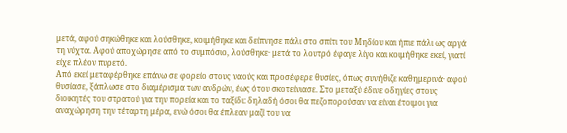μετά, αφού σηκώθηκε και λούσθηκε, κοιμήθηκε και δείπνησε πάλι στο σπίτι του Μηδίου και ήπιε πάλι ως αργά τη νύχτα. Αφού αποχώρησε από το συμπόσιο, λούσθηκε· μετά το λουτρό έφαγε λίγο και κοιμήθηκε εκεί, γιατί είχε πλέον πυρετό.
Από εκεί μεταφέρθηκε επάνω σε φορείο στους ναούς και προσέφερε θυσίες, όπως συνήθιζε καθημερινά· αφού θυσίασε, ξάπλωσε στο διαμέρισμα των ανδρών, έως ότου σκοτείνιασε. Στο μεταξύ έδινε οδηγίες στους διοικητές του στρατού για την πορεία και το ταξίδι: δηλαδή όσοι θα πεζοπορούσαν να είναι έτοιμοι για αναχώρηση την τέταρτη μέρα, ενώ όσοι θα έπλεαν μαζί του να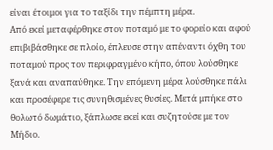είναι έτοιμοι για το ταξίδι την πέμπτη μέρα.
Από εκεί μεταφέρθηκε στον ποταμό με το φορείο και αφού επιβιβάσθηκε σε πλοίο, έπλευσε στην απέναντι όχθη του ποταμού προς τον περιφραγμένο κήπο, όπου λούσθηκε ξανά και αναπαύθηκε. Την επόμενη μέρα λούσθηκε πάλι και προσέφερε τις συνηθισμένες θυσίες. Μετά μπήκε στο θολωτό δωμάτιο, ξάπλωσε εκεί και συζητούσε με τον Μήδιο.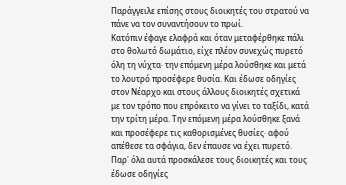Παράγγειλε επίσης στους διοικητές του στρατού να πάνε να τον συναντήσουν το πρωί.
Κατόπιν έφαγε ελαφρά και όταν μεταφέρθηκε πάλι στο θολωτό δωμάτιο, είχε πλέον συνεχώς πυρετό όλη τη νύχτα· την επόμενη μέρα λούσθηκε και μετά το λουτρό προσέφερε θυσία. Και έδωσε οδηγίες στον Νέαρχο και στους άλλους διοικητές σχετικά με τον τρόπο που επρόκειτο να γίνει το ταξίδι, κατά την τρίτη μέρα. Την επόμενη μέρα λούσθηκε ξανά και προσέφερε τις καθορισμένες θυσίες· αφού απέθεσε τα σφάγια, δεν έπαυσε να έχει πυρετό. Παρ᾽ όλα αυτά προσκάλεσε τους διοικητές και τους έδωσε οδηγίες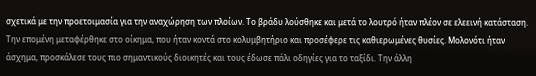σχετικά με την προετοιμασία για την αναχώρηση των πλοίων. Το βράδυ λούσθηκε και μετά το λουτρό ήταν πλέον σε ελεεινή κατάσταση.
Την επομένη μεταφέρθηκε στο οίκημα, που ήταν κοντά στο κολυμβητήριο και προσέφερε τις καθιερωμένες θυσίες. Μολονότι ήταν άσχημα, προσκάλεσε τους πιο σημαντικούς διοικητές και τους έδωσε πάλι οδηγίες για το ταξίδι. Την άλλη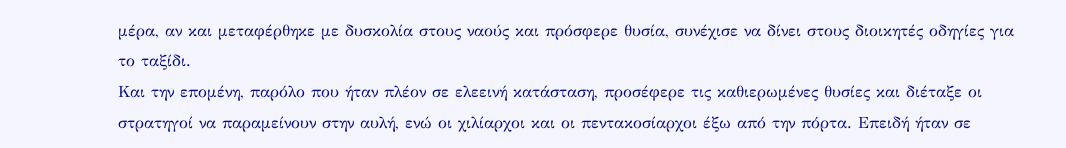μέρα, αν και μεταφέρθηκε με δυσκολία στους ναούς και πρόσφερε θυσία, συνέχισε να δίνει στους διοικητές οδηγίες για το ταξίδι.
Και την επομένη, παρόλο που ήταν πλέον σε ελεεινή κατάσταση, προσέφερε τις καθιερωμένες θυσίες και διέταξε οι στρατηγοί να παραμείνουν στην αυλή, ενώ οι χιλίαρχοι και οι πεντακοσίαρχοι έξω από την πόρτα. Επειδή ήταν σε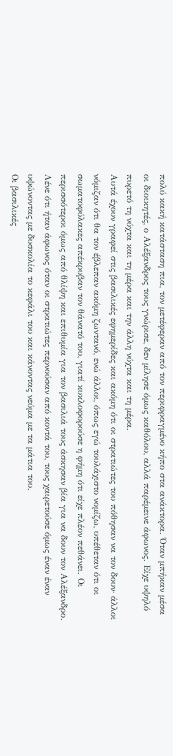πολύ κακή κατάσταση πια, τον μετέφεραν από τον περιφραγμένο κήπο στα ανάκτορα. Όταν μπήκαν μέσα οι διοικητές, ο Αλέξανδρος τους γνώρισε, δεν μίλησε όμως καθόλου, αλλά παρέμεινε άφωνος. Είχε υψηλό πυρετό τη νύχτα και τη μέρα και την άλλη νύχτα και τη μέρα.
Αυτά έχουν γραφεί στις βασιλικές εφημερίδες και ακόμη ότι οι στρατιώτες του πόθησαν να τον δουν· άλλοι νόμιζαν ότι θα τον έβλεπαν ακόμη ζωντανό, ενώ άλλοι, όπως εγώ τουλάχιστο νομίζω, υπέθεταν ότι οι σωματοφύλακες απέκρυβαν τον θάνατό του, γιατί κυκλοφορούσε η φήμη ότι είχε πλέον πεθάνει. Οι περισσότεροι όμως από θλίψη και επιθυμία για τον βασιλιά τους άσκησαν βία για να δουν τον Αλέξανδρο. Λένε ότι ήταν άφωνος όταν οι στρατιώτες περνούσαν από κοντά του, τους χαιρετούσε όμως έναν έναν υψώνοντας με δυσκολία το κεφάλι του και κάνοντας νεύμα με τα μάτια του.
Οι βασιλικές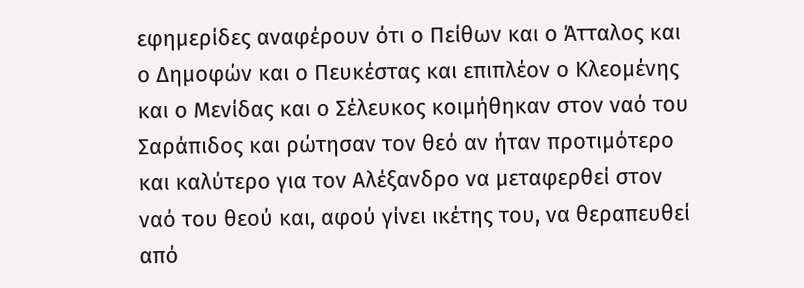εφημερίδες αναφέρουν ότι ο Πείθων και ο Άτταλος και ο Δημοφών και ο Πευκέστας και επιπλέον ο Κλεομένης και ο Μενίδας και ο Σέλευκος κοιμήθηκαν στον ναό του Σαράπιδος και ρώτησαν τον θεό αν ήταν προτιμότερο και καλύτερο για τον Αλέξανδρο να μεταφερθεί στον ναό του θεού και, αφού γίνει ικέτης του, να θεραπευθεί από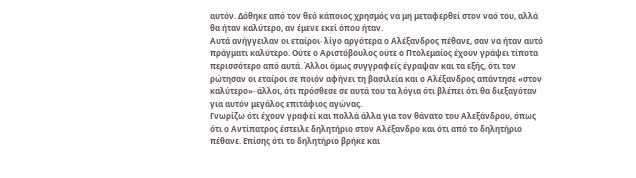αυτόν. Δόθηκε από τον θεό κάποιος χρησμός να μη μεταφερθεί στον ναό του, αλλά θα ήταν καλύτερο, αν έμενε εκεί όπου ήταν.
Αυτά ανήγγειλαν οι εταίροι· λίγο αργότερα ο Αλέξανδρος πέθανε, σαν να ήταν αυτό πράγματι καλύτερο. Ούτε ο Αριστόβουλος ούτε ο Πτολεμαίος έχουν γράψει τίποτα περισσότερο από αυτά. Άλλοι όμως συγγραφείς έγραψαν και τα εξής, ότι τον ρώτησαν οι εταίροι σε ποιόν αφήνει τη βασιλεία και ο Αλέξανδρος απάντησε «στον καλύτερο»· άλλοι, ότι πρόσθεσε σε αυτά του τα λόγια ότι βλέπει ότι θα διεξαγόταν για αυτόν μεγάλος επιτάφιος αγώνας.
Γνωρίζω ότι έχουν γραφεί και πολλά άλλα για τον θάνατο του Αλεξάνδρου, όπως ότι ο Αντίπατρος έστειλε δηλητήριο στον Αλέξανδρο και ότι από το δηλητήριο πέθανε. Επίσης ότι το δηλητήριο βρήκε και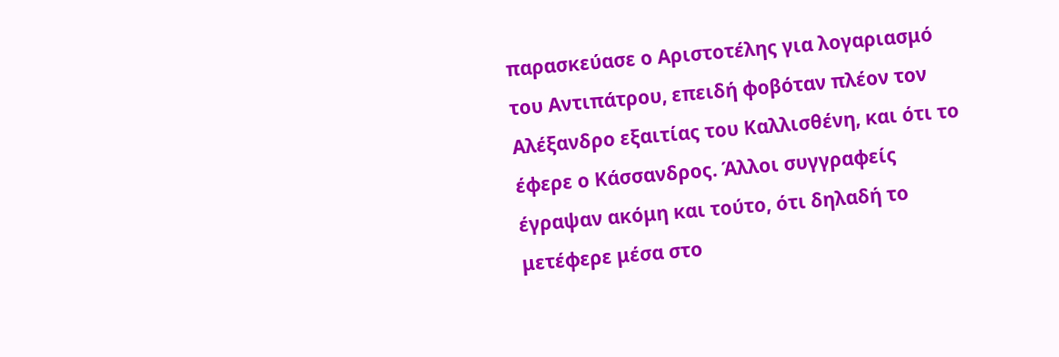παρασκεύασε ο Αριστοτέλης για λογαριασμό του Αντιπάτρου, επειδή φοβόταν πλέον τον Αλέξανδρο εξαιτίας του Καλλισθένη, και ότι το έφερε ο Κάσσανδρος. Άλλοι συγγραφείς έγραψαν ακόμη και τούτο, ότι δηλαδή το μετέφερε μέσα στο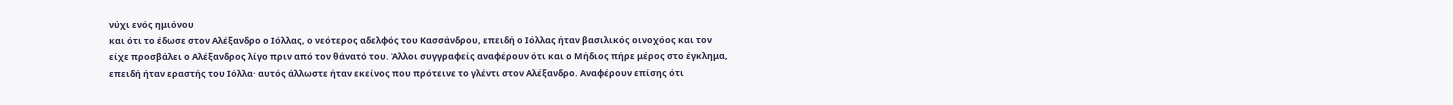νύχι ενός ημιόνου
και ότι το έδωσε στον Αλέξανδρο ο Ιόλλας, ο νεότερος αδελφός του Κασσάνδρου, επειδή ο Ιόλλας ήταν βασιλικός οινοχόος και τον είχε προσβάλει ο Αλέξανδρος λίγο πριν από τον θάνατό του. Άλλοι συγγραφείς αναφέρουν ότι και ο Μήδιος πήρε μέρος στο έγκλημα, επειδή ήταν εραστής του Ιόλλα· αυτός άλλωστε ήταν εκείνος που πρότεινε το γλέντι στον Αλέξανδρο. Αναφέρουν επίσης ότι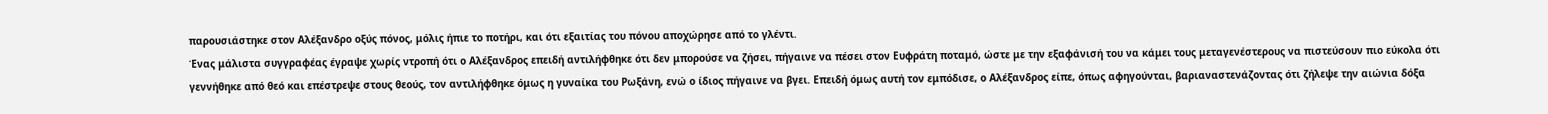παρουσιάστηκε στον Αλέξανδρο οξύς πόνος, μόλις ήπιε το ποτήρι, και ότι εξαιτίας του πόνου αποχώρησε από το γλέντι.
Ένας μάλιστα συγγραφέας έγραψε χωρίς ντροπή ότι ο Αλέξανδρος επειδή αντιλήφθηκε ότι δεν μπορούσε να ζήσει, πήγαινε να πέσει στον Ευφράτη ποταμό, ώστε με την εξαφάνισή του να κάμει τους μεταγενέστερους να πιστεύσουν πιο εύκολα ότι γεννήθηκε από θεό και επέστρεψε στους θεούς, τον αντιλήφθηκε όμως η γυναίκα του Ρωξάνη, ενώ ο ίδιος πήγαινε να βγει. Επειδή όμως αυτή τον εμπόδισε, ο Αλέξανδρος είπε, όπως αφηγούνται, βαριαναστενάζοντας ότι ζήλεψε την αιώνια δόξα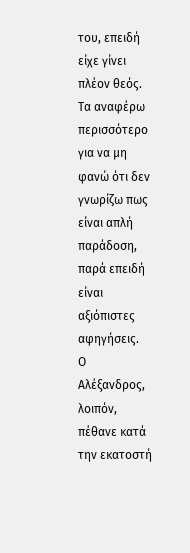του, επειδή είχε γίνει πλέον θεός. Τα αναφέρω περισσότερο για να μη φανώ ότι δεν γνωρίζω πως είναι απλή παράδοση, παρά επειδή είναι αξιόπιστες αφηγήσεις.
Ο Αλέξανδρος, λοιπόν, πέθανε κατά την εκατοστή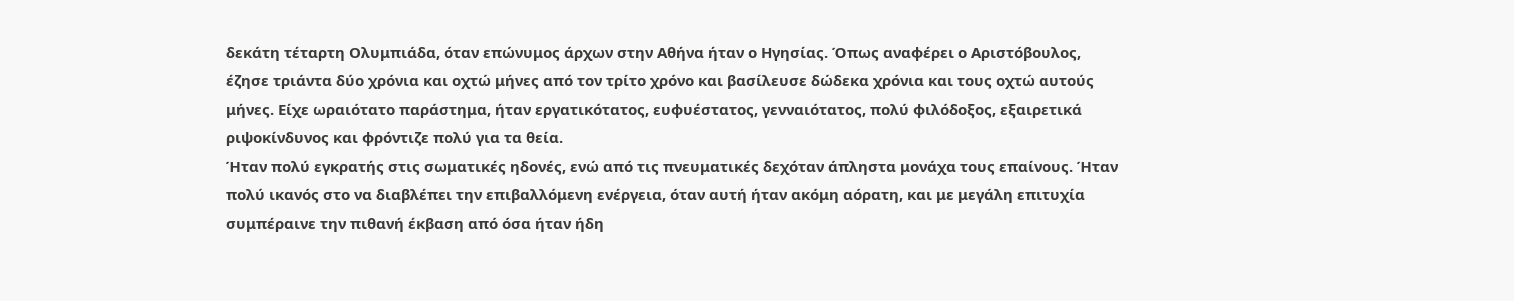δεκάτη τέταρτη Ολυμπιάδα, όταν επώνυμος άρχων στην Αθήνα ήταν ο Ηγησίας. Όπως αναφέρει ο Αριστόβουλος, έζησε τριάντα δύο χρόνια και οχτώ μήνες από τον τρίτο χρόνο και βασίλευσε δώδεκα χρόνια και τους οχτώ αυτούς μήνες. Είχε ωραιότατο παράστημα, ήταν εργατικότατος, ευφυέστατος, γενναιότατος, πολύ φιλόδοξος, εξαιρετικά ριψοκίνδυνος και φρόντιζε πολύ για τα θεία.
Ήταν πολύ εγκρατής στις σωματικές ηδονές, ενώ από τις πνευματικές δεχόταν άπληστα μονάχα τους επαίνους. Ήταν πολύ ικανός στο να διαβλέπει την επιβαλλόμενη ενέργεια, όταν αυτή ήταν ακόμη αόρατη, και με μεγάλη επιτυχία συμπέραινε την πιθανή έκβαση από όσα ήταν ήδη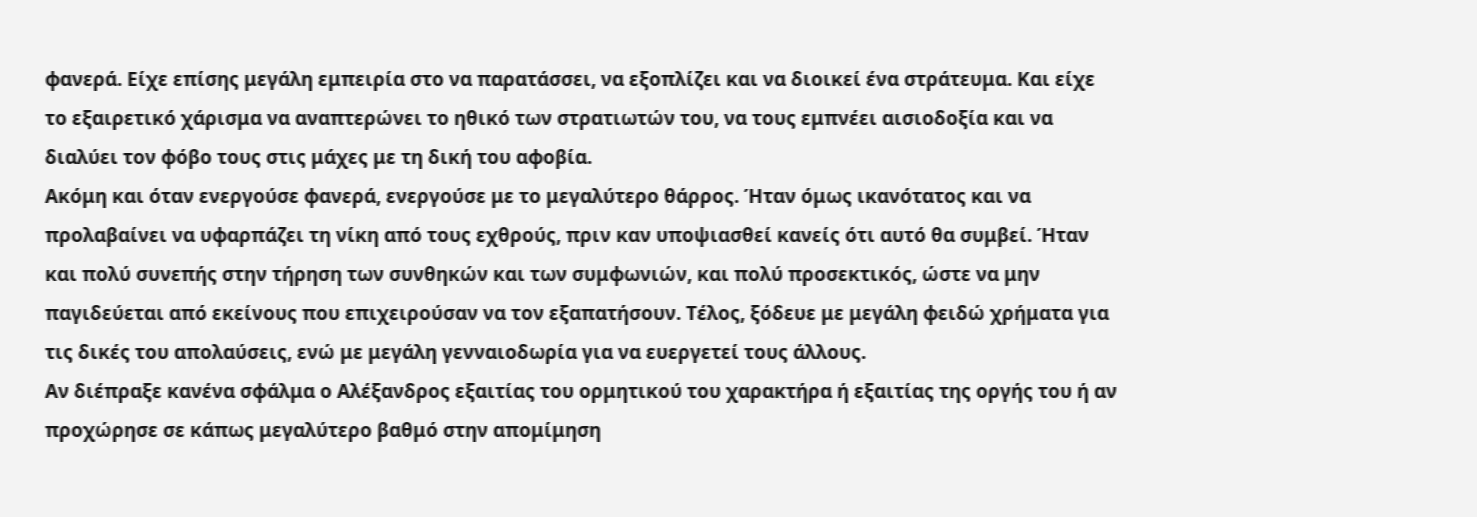φανερά. Είχε επίσης μεγάλη εμπειρία στο να παρατάσσει, να εξοπλίζει και να διοικεί ένα στράτευμα. Και είχε το εξαιρετικό χάρισμα να αναπτερώνει το ηθικό των στρατιωτών του, να τους εμπνέει αισιοδοξία και να διαλύει τον φόβο τους στις μάχες με τη δική του αφοβία.
Ακόμη και όταν ενεργούσε φανερά, ενεργούσε με το μεγαλύτερο θάρρος. Ήταν όμως ικανότατος και να προλαβαίνει να υφαρπάζει τη νίκη από τους εχθρούς, πριν καν υποψιασθεί κανείς ότι αυτό θα συμβεί. Ήταν και πολύ συνεπής στην τήρηση των συνθηκών και των συμφωνιών, και πολύ προσεκτικός, ώστε να μην παγιδεύεται από εκείνους που επιχειρούσαν να τον εξαπατήσουν. Τέλος, ξόδευε με μεγάλη φειδώ χρήματα για τις δικές του απολαύσεις, ενώ με μεγάλη γενναιοδωρία για να ευεργετεί τους άλλους.
Αν διέπραξε κανένα σφάλμα ο Αλέξανδρος εξαιτίας του ορμητικού του χαρακτήρα ή εξαιτίας της οργής του ή αν προχώρησε σε κάπως μεγαλύτερο βαθμό στην απομίμηση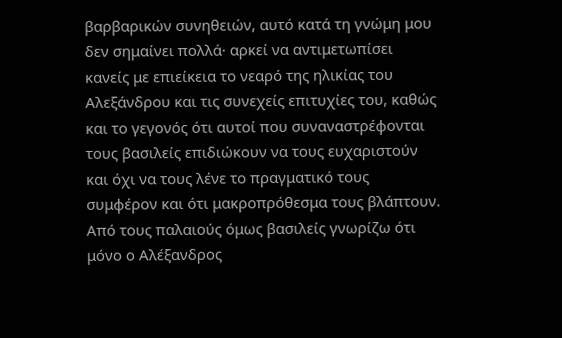βαρβαρικών συνηθειών, αυτό κατά τη γνώμη μου δεν σημαίνει πολλά· αρκεί να αντιμετωπίσει κανείς με επιείκεια το νεαρό της ηλικίας του Αλεξάνδρου και τις συνεχείς επιτυχίες του, καθώς και το γεγονός ότι αυτοί που συναναστρέφονται τους βασιλείς επιδιώκουν να τους ευχαριστούν και όχι να τους λένε το πραγματικό τους συμφέρον και ότι μακροπρόθεσμα τους βλάπτουν. Από τους παλαιούς όμως βασιλείς γνωρίζω ότι μόνο ο Αλέξανδρος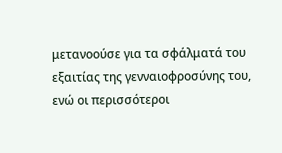μετανοούσε για τα σφάλματά του εξαιτίας της γενναιοφροσύνης του,
ενώ οι περισσότεροι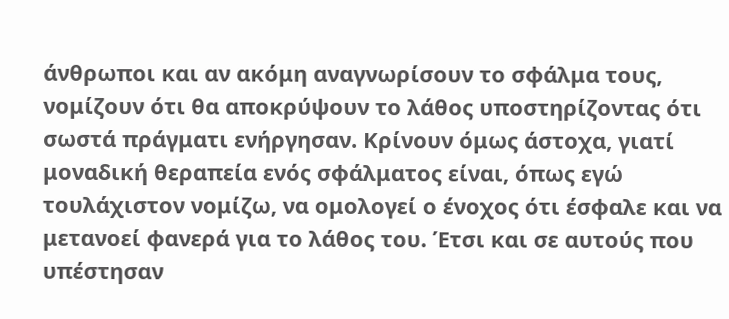άνθρωποι και αν ακόμη αναγνωρίσουν το σφάλμα τους, νομίζουν ότι θα αποκρύψουν το λάθος υποστηρίζοντας ότι σωστά πράγματι ενήργησαν. Κρίνουν όμως άστοχα, γιατί μοναδική θεραπεία ενός σφάλματος είναι, όπως εγώ τουλάχιστον νομίζω, να ομολογεί ο ένοχος ότι έσφαλε και να μετανοεί φανερά για το λάθος του. Έτσι και σε αυτούς που υπέστησαν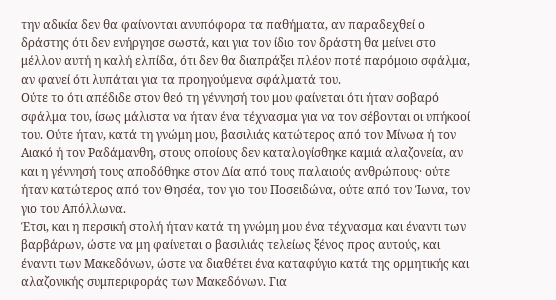την αδικία δεν θα φαίνονται ανυπόφορα τα παθήματα, αν παραδεχθεί ο δράστης ότι δεν ενήργησε σωστά, και για τον ίδιο τον δράστη θα μείνει στο μέλλον αυτή η καλή ελπίδα, ότι δεν θα διαπράξει πλέον ποτέ παρόμοιο σφάλμα, αν φανεί ότι λυπάται για τα προηγούμενα σφάλματά του.
Ούτε το ότι απέδιδε στον θεό τη γέννησή του μου φαίνεται ότι ήταν σοβαρό σφάλμα του, ίσως μάλιστα να ήταν ένα τέχνασμα για να τον σέβονται οι υπήκοοί του. Ούτε ήταν, κατά τη γνώμη μου, βασιλιάς κατώτερος από τον Μίνωα ή τον Αιακό ή τον Ραδάμανθη, στους οποίους δεν καταλογίσθηκε καμιά αλαζονεία, αν και η γέννησή τους αποδόθηκε στον Δία από τους παλαιούς ανθρώπους· ούτε ήταν κατώτερος από τον Θησέα, τον γιο του Ποσειδώνα, ούτε από τον Ίωνα, τον γιο του Απόλλωνα.
Έτσι, και η περσική στολή ήταν κατά τη γνώμη μου ένα τέχνασμα και έναντι των βαρβάρων, ώστε να μη φαίνεται ο βασιλιάς τελείως ξένος προς αυτούς, και έναντι των Μακεδόνων, ώστε να διαθέτει ένα καταφύγιο κατά της ορμητικής και αλαζονικής συμπεριφοράς των Μακεδόνων. Για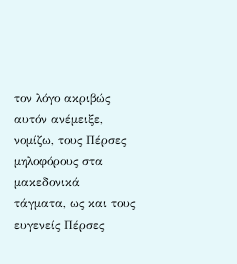τον λόγο ακριβώς αυτόν ανέμειξε, νομίζω, τους Πέρσες μηλοφόρους στα μακεδονικά τάγματα, ως και τους ευγενείς Πέρσες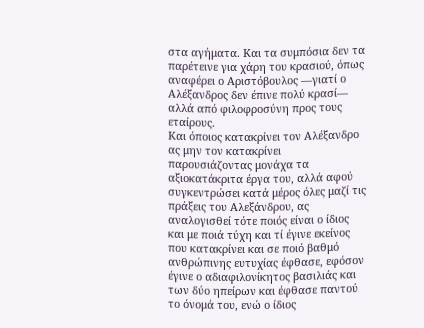στα αγήματα. Και τα συμπόσια δεν τα παρέτεινε για χάρη του κρασιού, όπως αναφέρει ο Αριστόβουλος —γιατί ο Αλέξανδρος δεν έπινε πολύ κρασί— αλλά από φιλοφροσύνη προς τους εταίρους.
Και όποιος κατακρίνει τον Αλέξανδρο ας μην τον κατακρίνει παρουσιάζοντας μονάχα τα αξιοκατάκριτα έργα του, αλλά αφού συγκεντρώσει κατά μέρος όλες μαζί τις πράξεις του Αλεξάνδρου, ας αναλογισθεί τότε ποιός είναι ο ίδιος και με ποιά τύχη και τί έγινε εκείνος που κατακρίνει και σε ποιό βαθμό ανθρώπινης ευτυχίας έφθασε, εφόσον έγινε ο αδιαφιλονίκητος βασιλιάς και των δύο ηπείρων και έφθασε παντού το όνομά του, ενώ ο ίδιος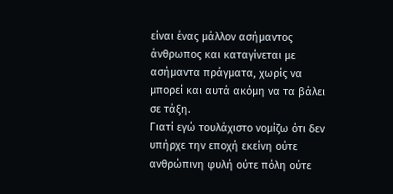είναι ένας μάλλον ασήμαντος άνθρωπος και καταγίνεται με ασήμαντα πράγματα, χωρίς να μπορεί και αυτά ακόμη να τα βάλει σε τάξη.
Γιατί εγώ τουλάχιστο νομίζω ότι δεν υπήρχε την εποχή εκείνη ούτε ανθρώπινη φυλή ούτε πόλη ούτε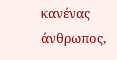κανένας άνθρωπος,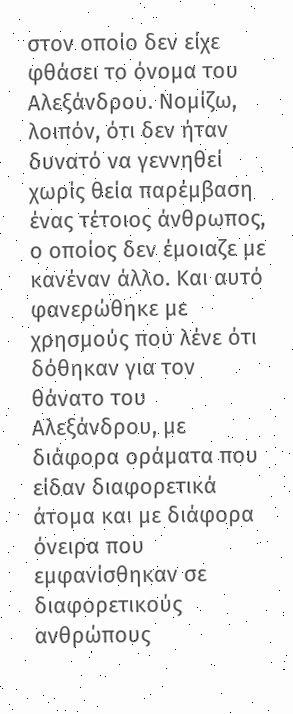στον οποίο δεν είχε φθάσει το όνομα του Αλεξάνδρου. Νομίζω, λοιπόν, ότι δεν ήταν δυνατό να γεννηθεί χωρίς θεία παρέμβαση ένας τέτοιος άνθρωπος, ο οποίος δεν έμοιαζε με κανέναν άλλο. Και αυτό φανερώθηκε με χρησμούς που λένε ότι δόθηκαν για τον θάνατο του Αλεξάνδρου, με διάφορα οράματα που είδαν διαφορετικά άτομα και με διάφορα όνειρα που εμφανίσθηκαν σε διαφορετικούς ανθρώπους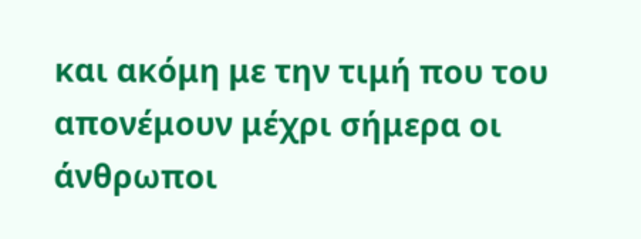και ακόμη με την τιμή που του απονέμουν μέχρι σήμερα οι άνθρωποι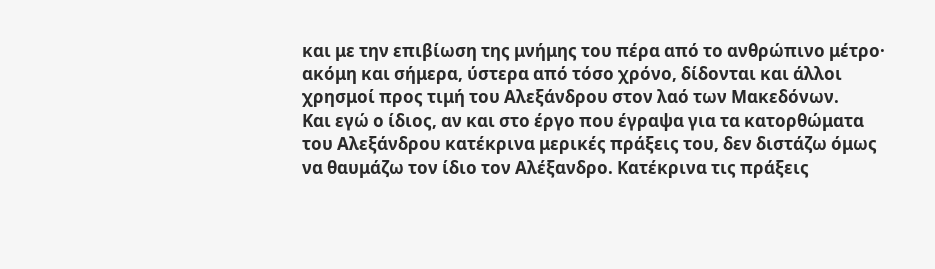και με την επιβίωση της μνήμης του πέρα από το ανθρώπινο μέτρο· ακόμη και σήμερα, ύστερα από τόσο χρόνο, δίδονται και άλλοι χρησμοί προς τιμή του Αλεξάνδρου στον λαό των Μακεδόνων.
Και εγώ ο ίδιος, αν και στο έργο που έγραψα για τα κατορθώματα του Αλεξάνδρου κατέκρινα μερικές πράξεις του, δεν διστάζω όμως να θαυμάζω τον ίδιο τον Αλέξανδρο. Κατέκρινα τις πράξεις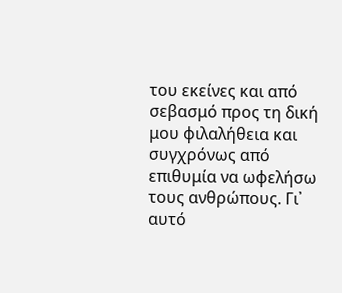του εκείνες και από σεβασμό προς τη δική μου φιλαλήθεια και συγχρόνως από επιθυμία να ωφελήσω τους ανθρώπους. Γι᾽ αυτό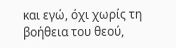και εγώ, όχι χωρίς τη βοήθεια του θεού,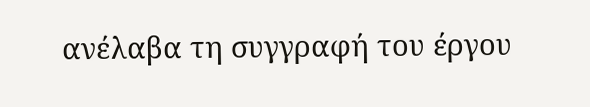ανέλαβα τη συγγραφή του έργου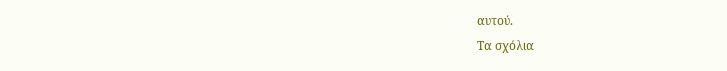αυτού.
Τα σχόλια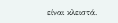είναι κλειστά.